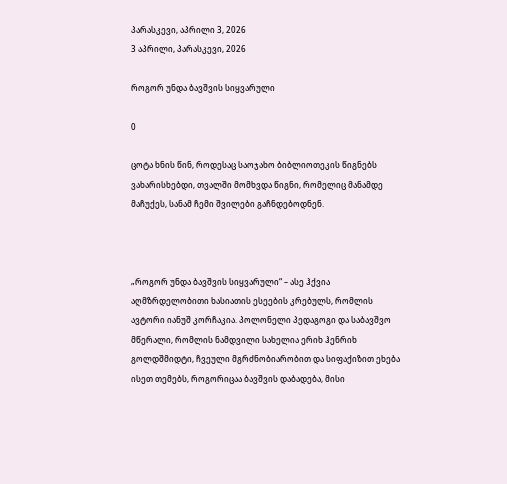პარასკევი, აპრილი 3, 2026
3 აპრილი, პარასკევი, 2026

როგორ უნდა ბავშვის სიყვარული

0

ცოტა ხნის წინ, როდესაც საოჯახო ბიბლიოთეკის წიგნებს ვახარისხებდი, თვალში მომხვდა წიგნი, რომელიც მანამდე მაჩუქეს, სანამ ჩემი შვილები გაჩნდებოდნენ.



„როგორ უნდა ბავშვის სიყვარული“ – ასე ჰქვია აღმზრდელობითი ხასიათის ესეების კრებულს, რომლის ავტორი იანუშ კორჩაკია. პოლონელი პედაგოგი და საბავშვო მწერალი, რომლის ნამდვილი სახელია ერიხ ჰენრიხ გოლდშმიდტი, ჩვეული მგრძნობიარობით და სიფაქიზით ეხება ისეთ თემებს, როგორიცაა ბავშვის დაბადება, მისი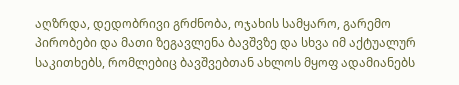აღზრდა, დედობრივი გრძნობა, ოჯახის სამყარო, გარემო პირობები და მათი ზეგავლენა ბავშვზე და სხვა იმ აქტუალურ საკითხებს, რომლებიც ბავშვებთან ახლოს მყოფ ადამიანებს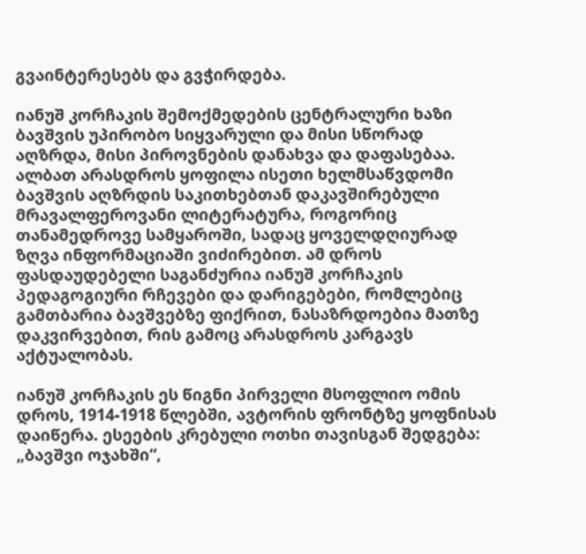გვაინტერესებს და გვჭირდება.

იანუშ კორჩაკის შემოქმედების ცენტრალური ხაზი ბავშვის უპირობო სიყვარული და მისი სწორად აღზრდა, მისი პიროვნების დანახვა და დაფასებაა. ალბათ არასდროს ყოფილა ისეთი ხელმსაწვდომი ბავშვის აღზრდის საკითხებთან დაკავშირებული მრავალფეროვანი ლიტერატურა, როგორიც თანამედროვე სამყაროში, სადაც ყოველდღიურად ზღვა ინფორმაციაში ვიძირებით. ამ დროს ფასდაუდებელი საგანძურია იანუშ კორჩაკის პედაგოგიური რჩევები და დარიგებები, რომლებიც გამთბარია ბავშვებზე ფიქრით, ნასაზრდოებია მათზე დაკვირვებით, რის გამოც არასდროს კარგავს აქტუალობას.

იანუშ კორჩაკის ეს წიგნი პირველი მსოფლიო ომის დროს, 1914-1918 წლებში, ავტორის ფრონტზე ყოფნისას დაიწერა. ესეების კრებული ოთხი თავისგან შედგება: „ბავშვი ოჯახში“,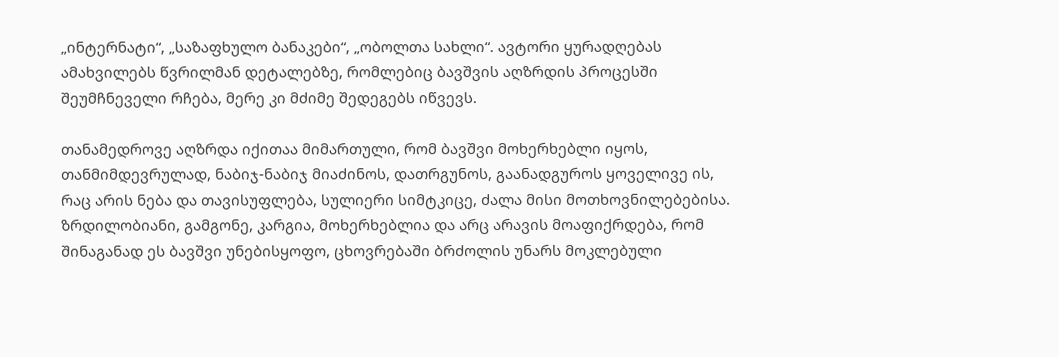„ინტერნატი“, „საზაფხულო ბანაკები“, „ობოლთა სახლი“. ავტორი ყურადღებას ამახვილებს წვრილმან დეტალებზე, რომლებიც ბავშვის აღზრდის პროცესში შეუმჩნეველი რჩება, მერე კი მძიმე შედეგებს იწვევს.

თანამედროვე აღზრდა იქითაა მიმართული, რომ ბავშვი მოხერხებლი იყოს, თანმიმდევრულად, ნაბიჯ-ნაბიჯ მიაძინოს, დათრგუნოს, გაანადგუროს ყოველივე ის, რაც არის ნება და თავისუფლება, სულიერი სიმტკიცე, ძალა მისი მოთხოვნილებებისა. ზრდილობიანი, გამგონე, კარგია, მოხერხებლია და არც არავის მოაფიქრდება, რომ შინაგანად ეს ბავშვი უნებისყოფო, ცხოვრებაში ბრძოლის უნარს მოკლებული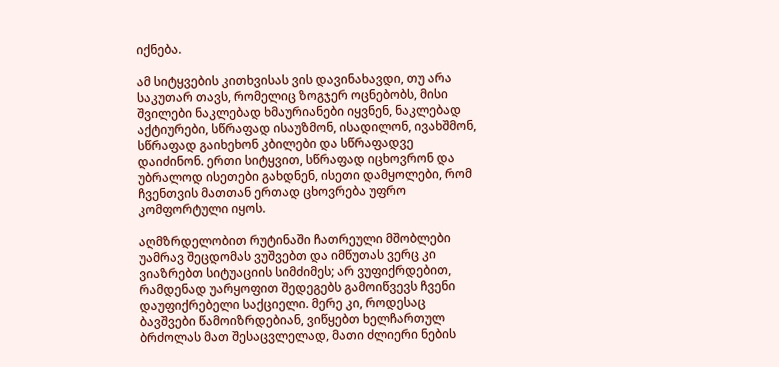იქნება.

ამ სიტყვების კითხვისას ვის დავინახავდი, თუ არა საკუთარ თავს, რომელიც ზოგჯერ ოცნებობს, მისი შვილები ნაკლებად ხმაურიანები იყვნენ, ნაკლებად აქტიურები, სწრაფად ისაუზმონ, ისადილონ, ივახშმონ, სწრაფად გაიხეხონ კბილები და სწრაფადვე დაიძინონ. ერთი სიტყვით, სწრაფად იცხოვრონ და უბრალოდ ისეთები გახდნენ, ისეთი დამყოლები, რომ ჩვენთვის მათთან ერთად ცხოვრება უფრო კომფორტული იყოს.

აღმზრდელობით რუტინაში ჩათრეული მშობლები უამრავ შეცდომას ვუშვებთ და იმწუთას ვერც კი ვიაზრებთ სიტუაციის სიმძიმეს; არ ვუფიქრდებით, რამდენად უარყოფით შედეგებს გამოიწვევს ჩვენი დაუფიქრებელი საქციელი. მერე კი, როდესაც ბავშვები წამოიზრდებიან, ვიწყებთ ხელჩართულ ბრძოლას მათ შესაცვლელად, მათი ძლიერი ნების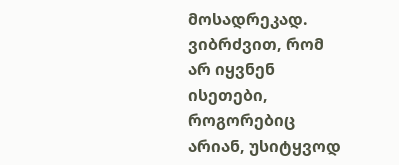მოსადრეკად. ვიბრძვით, რომ არ იყვნენ ისეთები, როგორებიც არიან, უსიტყვოდ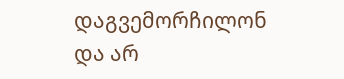დაგვემორჩილონ და არ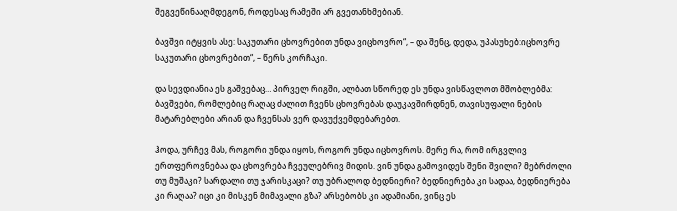შეგვეწინააღმდეგონ, როდესაც რამეში არ გვეთანხმებიან.

ბავშვი იტყვის ასე: საკუთარი ცხოვრებით უნდა ვიცხოვრო“, – და შენც, დედა, უპასუხებ:იცხოვრე საკუთარი ცხოვრებით“, – წერს კორჩაკი.

და სევდიანია ეს გაშვებაც… პირველ რიგში, ალბათ სწორედ ეს უნდა ვისწავლოთ მშობლებმა: ბავშვები, რომლებიც რაღაც ძალით ჩვენს ცხოვრებას დაუკავშირდნენ, თავისუფალი ნების მატარებლები არიან და ჩვენსას ვერ დავუქვემდებარებთ.

ჰოდა, ურჩევ მას, როგორი უნდა იყოს, როგორ უნდა იცხოვროს. მერე რა, რომ ირგვლივ ერთფეროვნებაა და ცხოვრება ჩვეულებრივ მიდის. ვინ უნდა გამოვიდეს შენი შვილი? მებრძოლი თუ მუშაკი? სარდალი თუ ჯარისკაცი? თუ უბრალოდ ბედნიერი? ბედნიერება კი სადაა, ბედნიერება კი რაღაა? იცი კი მისკენ მიმავალი გზა? არსებობს კი ადამიანი, ვინც ეს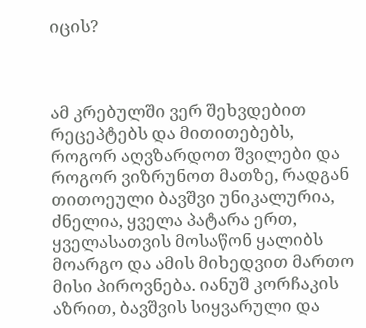იცის?



ამ კრებულში ვერ შეხვდებით რეცეპტებს და მითითებებს, როგორ აღვზარდოთ შვილები და როგორ ვიზრუნოთ მათზე, რადგან თითოეული ბავშვი უნიკალურია, ძნელია, ყველა პატარა ერთ, ყველასათვის მოსაწონ ყალიბს მოარგო და ამის მიხედვით მართო მისი პიროვნება. იანუშ კორჩაკის აზრით, ბავშვის სიყვარული და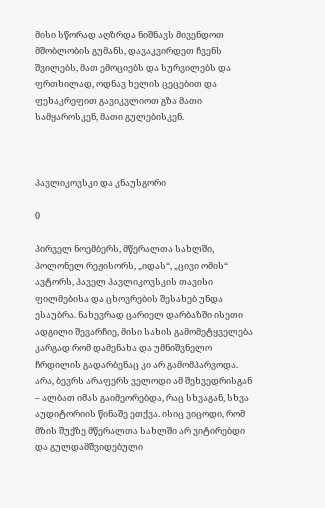მისი სწორად აღზრდა ნიშნავს მივენდოთ მშობლობის გუმანს, დავაკვირდეთ ჩვენს შვილებს, მათ ემოციებს და სურვილებს და ფრთხილად, ოდნავ ხელის ცეცებით და ფეხაკრეფით გავიკვლიოთ გზა მათი სამყაროსკენ, მათი გულებისკენ.



პავლიკოვსკი და კნაუსგორი

0

პირველ ნოემბერს, მწერალთა სახლში, პოლონელ რეჟისორს, „იდას“, „ცივი ომის“ ავტორს, პაველ პავლიკოვსკის თავისი ფილმებისა და ცხოვრების შესახებ უნდა ესაუბრა. ნახევრად ცარიელ დარბაზში ისეთი ადგილი შევარჩიე, მისი სახის გამომეტყველება კარგად რომ დამენახა და უმნიშვნელო ჩრდილის გადარბენაც კი არ გამომპარვოდა. არა, ბევრს არაფერს ველოდი ამ შეხვედრისგან – ალბათ იმას გაიმეორებდა, რაც სხვაგან, სხვა აუდიტორიის წინაშე ეთქვა. ისიც ვიცოდი, რომ მზის შუქზე მწერალთა სახლში არ ვიტირებდი და გულდამშვიდებული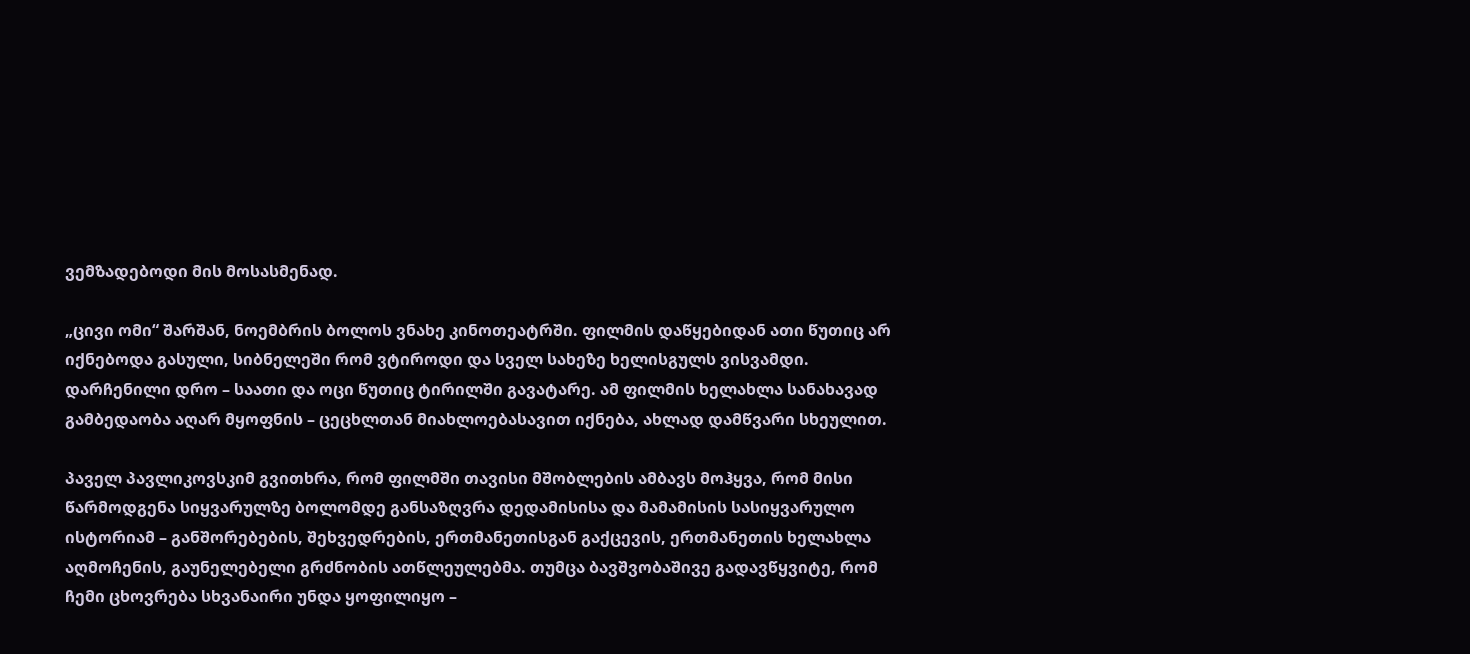ვემზადებოდი მის მოსასმენად.

„ცივი ომი“ შარშან, ნოემბრის ბოლოს ვნახე კინოთეატრში. ფილმის დაწყებიდან ათი წუთიც არ იქნებოდა გასული, სიბნელეში რომ ვტიროდი და სველ სახეზე ხელისგულს ვისვამდი. დარჩენილი დრო – საათი და ოცი წუთიც ტირილში გავატარე. ამ ფილმის ხელახლა სანახავად გამბედაობა აღარ მყოფნის – ცეცხლთან მიახლოებასავით იქნება, ახლად დამწვარი სხეულით.

პაველ პავლიკოვსკიმ გვითხრა, რომ ფილმში თავისი მშობლების ამბავს მოჰყვა, რომ მისი წარმოდგენა სიყვარულზე ბოლომდე განსაზღვრა დედამისისა და მამამისის სასიყვარულო ისტორიამ – განშორებების, შეხვედრების, ერთმანეთისგან გაქცევის, ერთმანეთის ხელახლა აღმოჩენის, გაუნელებელი გრძნობის ათწლეულებმა. თუმცა ბავშვობაშივე გადავწყვიტე, რომ ჩემი ცხოვრება სხვანაირი უნდა ყოფილიყო –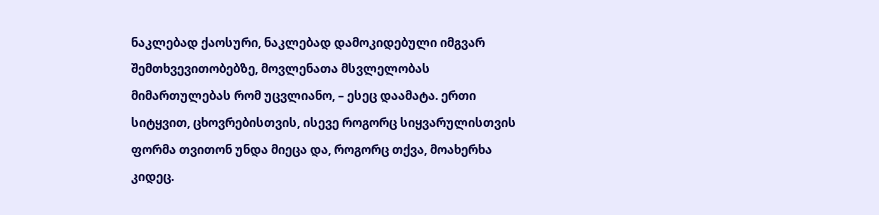ნაკლებად ქაოსური, ნაკლებად დამოკიდებული იმგვარ შემთხვევითობებზე, მოვლენათა მსვლელობას მიმართულებას რომ უცვლიანო, – ესეც დაამატა. ერთი სიტყვით, ცხოვრებისთვის, ისევე როგორც სიყვარულისთვის ფორმა თვითონ უნდა მიეცა და, როგორც თქვა, მოახერხა კიდეც.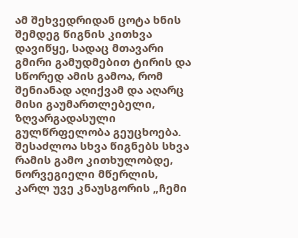ამ შეხვედრიდან ცოტა ხნის შემდეგ წიგნის კითხვა დავიწყე, სადაც მთავარი გმირი გამუდმებით ტირის და სწორედ ამის გამოა, რომ შენიანად აღიქვამ და აღარც მისი გაუმართლებელი, ზღვარგადასული გულწრფელობა გეუცხოება. შესაძლოა სხვა წიგნებს სხვა რამის გამო კითხულობდე, ნორვეგიელი მწერლის, კარლ უვე კნაუსგორის „ჩემი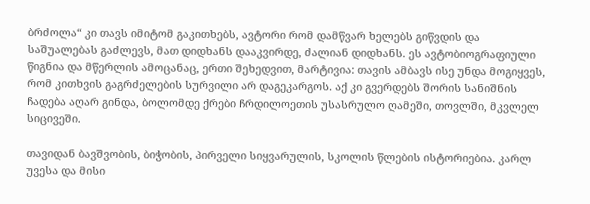ბრძოლა“ კი თავს იმიტომ გაკითხებს, ავტორი რომ დამწვარ ხელებს გიწვდის და საშუალებას გაძლევს, მათ დიდხანს დააკვირდე, ძალიან დიდხანს. ეს ავტობიოგრაფიული წიგნია და მწერლის ამოცანაც, ერთი შეხედვით, მარტივია: თავის ამბავს ისე უნდა მოგიყვეს, რომ კითხვის გაგრძელების სურვილი არ დაგეკარგოს. აქ კი გვერდებს შორის სანიშნის ჩადება აღარ გინდა, ბოლომდე ქრები ჩრდილოეთის უსასრულო ღამეში, თოვლში, მკვლელ სიცივეში.

თავიდან ბავშვობის, ბიჭობის, პირველი სიყვარულის, სკოლის წლების ისტორიებია. კარლ უვესა და მისი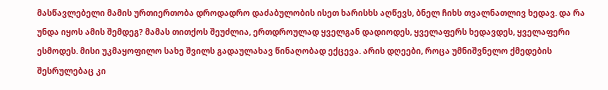მასწავლებელი მამის ურთიერთობა დროდადრო დაძაბულობის ისეთ ხარისხს აღწევს, ბნელ ჩიხს თვალნათლივ ხედავ. და რა უნდა იყოს ამის შემდეგ? მამას თითქოს შეუძლია, ერთდროულად ყველგან დადიოდეს, ყველაფერს ხედავდეს, ყველაფერი ესმოდეს. მისი უკმაყოფილო სახე შვილს გადაულახავ წინაღობად ექცევა. არის დღეები, როცა უმნიშვნელო ქმედების შესრულებაც კი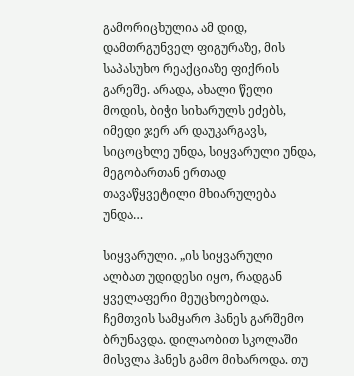გამორიცხულია ამ დიდ, დამთრგუნველ ფიგურაზე, მის საპასუხო რეაქციაზე ფიქრის გარეშე. არადა, ახალი წელი მოდის, ბიჭი სიხარულს ეძებს, იმედი ჯერ არ დაუკარგავს, სიცოცხლე უნდა, სიყვარული უნდა, მეგობართან ერთად თავაწყვეტილი მხიარულება უნდა…

სიყვარული. „ის სიყვარული ალბათ უდიდესი იყო, რადგან ყველაფერი მეუცხოებოდა. ჩემთვის სამყარო ჰანეს გარშემო ბრუნავდა. დილაობით სკოლაში მისვლა ჰანეს გამო მიხაროდა. თუ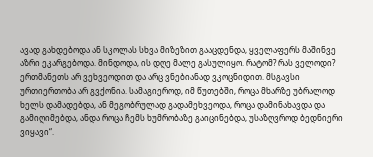ავად გახდებოდა ან სკოლას სხვა მიზეზით გააცდენდა, ყველაფერს მაშინვე აზრი ეკარგებოდა. მინდოდა, ის დღე მალე გასულიყო. რატომ? რას ველოდი? ერთმანეთს არ ვეხვეოდით და არც ვნებიანად ვკოცნიდით. მსგავსი ურთიერთობა არ გვქონია. სამაგიეროდ, იმ წუთებში, როცა მხარზე უბრალოდ ხელს დამადებდა, ან მეგობრულად გადამეხვეოდა, როცა დამინახავდა და გამიღიმებდა, ანდა როცა ჩემს ხუმრობაზე გაიცინებდა, უსაზღვროდ ბედნიერი ვიყავი“.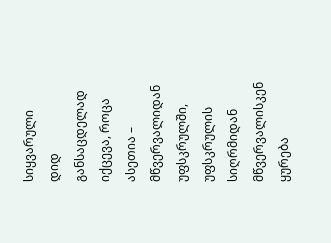სიყვარული დიდ განსაცდელად იქცევა, როცა ასეთია – მწვერვალიდან უფსკრულში, უფსკრულის სიღრმიდან მწვერვალისკენ ყურება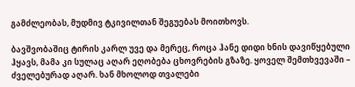გამძლეობას, მუდმივ ტკივილთან შეგუებას მოითხოვს.

ბავშვობაშიც ტირის კარლ უვე და მერეც, როცა ჰანე დიდი ხნის დავიწყებული ჰყავს, მამა კი სულაც აღარ ეღობება ცხოვრების გზაზე. ყოველ შემთხვევაში – ძველებურად აღარ. ხან მხოლოდ თვალები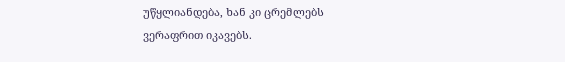უწყლიანდება, ხან კი ცრემლებს ვერაფრით იკავებს.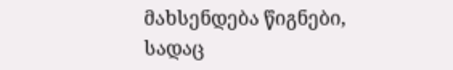მახსენდება წიგნები, სადაც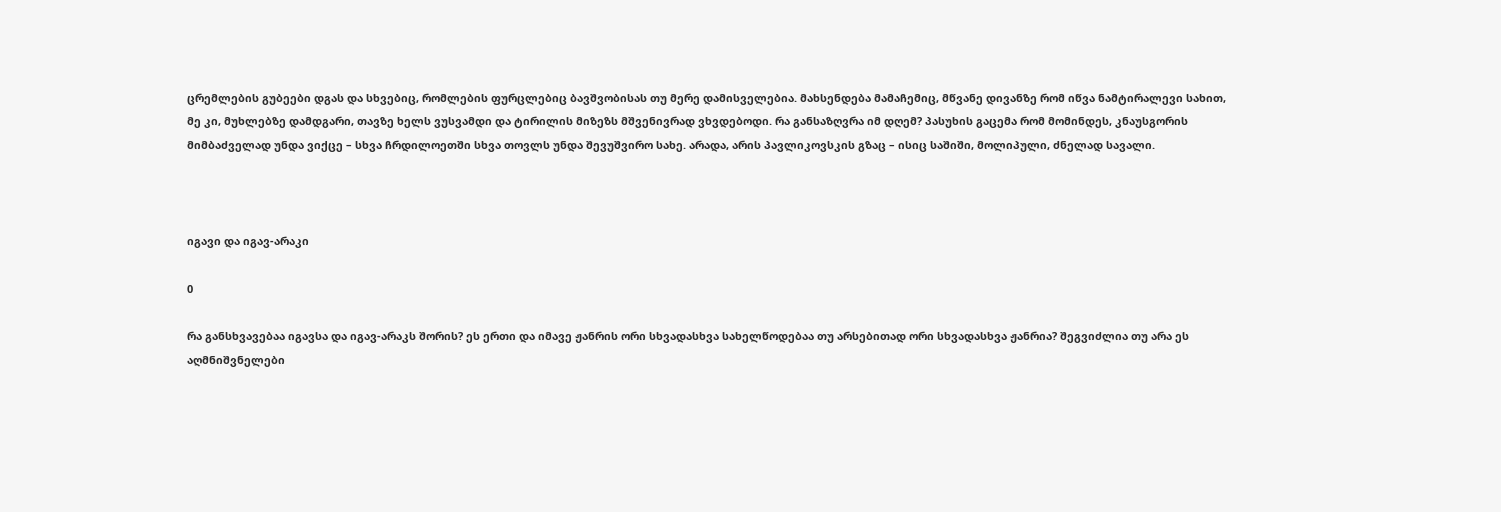ცრემლების გუბეები დგას და სხვებიც, რომლების ფურცლებიც ბავშვობისას თუ მერე დამისველებია. მახსენდება მამაჩემიც, მწვანე დივანზე რომ იწვა ნამტირალევი სახით, მე კი, მუხლებზე დამდგარი, თავზე ხელს ვუსვამდი და ტირილის მიზეზს მშვენივრად ვხვდებოდი. რა განსაზღვრა იმ დღემ? პასუხის გაცემა რომ მომინდეს, კნაუსგორის მიმბაძველად უნდა ვიქცე – სხვა ჩრდილოეთში სხვა თოვლს უნდა შევუშვირო სახე. არადა, არის პავლიკოვსკის გზაც – ისიც საშიში, მოლიპული, ძნელად სავალი.



იგავი და იგავ-არაკი

0

რა განსხვავებაა იგავსა და იგავ-არაკს შორის? ეს ერთი და იმავე ჟანრის ორი სხვადასხვა სახელწოდებაა თუ არსებითად ორი სხვადასხვა ჟანრია? შეგვიძლია თუ არა ეს აღმნიშვნელები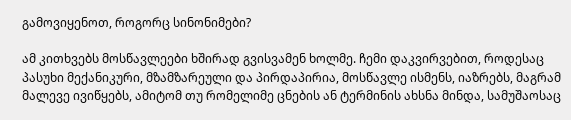გამოვიყენოთ, როგორც სინონიმები?

ამ კითხვებს მოსწავლეები ხშირად გვისვამენ ხოლმე. ჩემი დაკვირვებით, როდესაც პასუხი მექანიკური, მზამზარეული და პირდაპირია, მოსწავლე ისმენს, იაზრებს, მაგრამ მალევე ივიწყებს, ამიტომ თუ რომელიმე ცნების ან ტერმინის ახსნა მინდა, სამუშაოსაც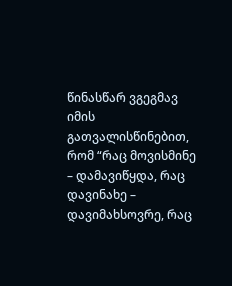წინასწარ ვგეგმავ იმის გათვალისწინებით, რომ “რაც მოვისმინე – დამავიწყდა, რაც დავინახე – დავიმახსოვრე, რაც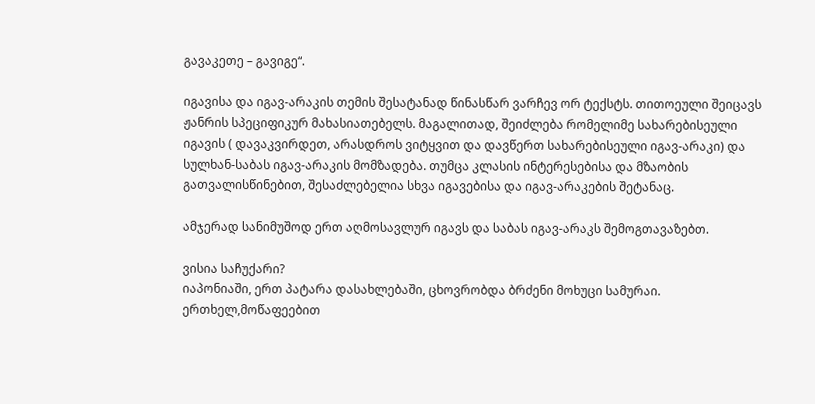გავაკეთე – გავიგე“.

იგავისა და იგავ-არაკის თემის შესატანად წინასწარ ვარჩევ ორ ტექსტს. თითოეული შეიცავს ჟანრის სპეციფიკურ მახასიათებელს. მაგალითად, შეიძლება რომელიმე სახარებისეული იგავის ( დავაკვირდეთ, არასდროს ვიტყვით და დავწერთ სახარებისეული იგავ-არაკი) და სულხან-საბას იგავ-არაკის მომზადება. თუმცა კლასის ინტერესებისა და მზაობის გათვალისწინებით, შესაძლებელია სხვა იგავებისა და იგავ-არაკების შეტანაც.

ამჯერად სანიმუშოდ ერთ აღმოსავლურ იგავს და საბას იგავ-არაკს შემოგთავაზებთ.

ვისია საჩუქარი?
იაპონიაში, ერთ პატარა დასახლებაში, ცხოვრობდა ბრძენი მოხუცი სამურაი. ერთხელ,მოწაფეებით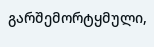გარშემორტყმული,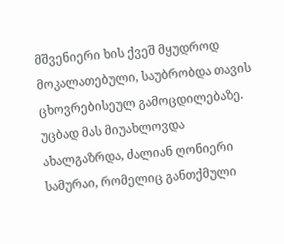მშვენიერი ხის ქვეშ მყუდროდ მოკალათებული, საუბრობდა თავის ცხოვრებისეულ გამოცდილებაზე. უცბად მას მიუახლოვდა ახალგაზრდა, ძალიან ღონიერი სამურაი, რომელიც განთქმული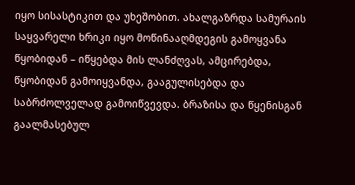იყო სისასტიკით და უხეშობით. ახალგაზრდა სამურაის საყვარელი ხრიკი იყო მოწინააღმდეგის გამოყვანა წყობიდან – იწყებდა მის ლანძღვას, ამცირებდა, წყობიდან გამოიყვანდა, გააგულისებდა და საბრძოლველად გამოიწვევდა. ბრაზისა და წყენისგან გაალმასებულ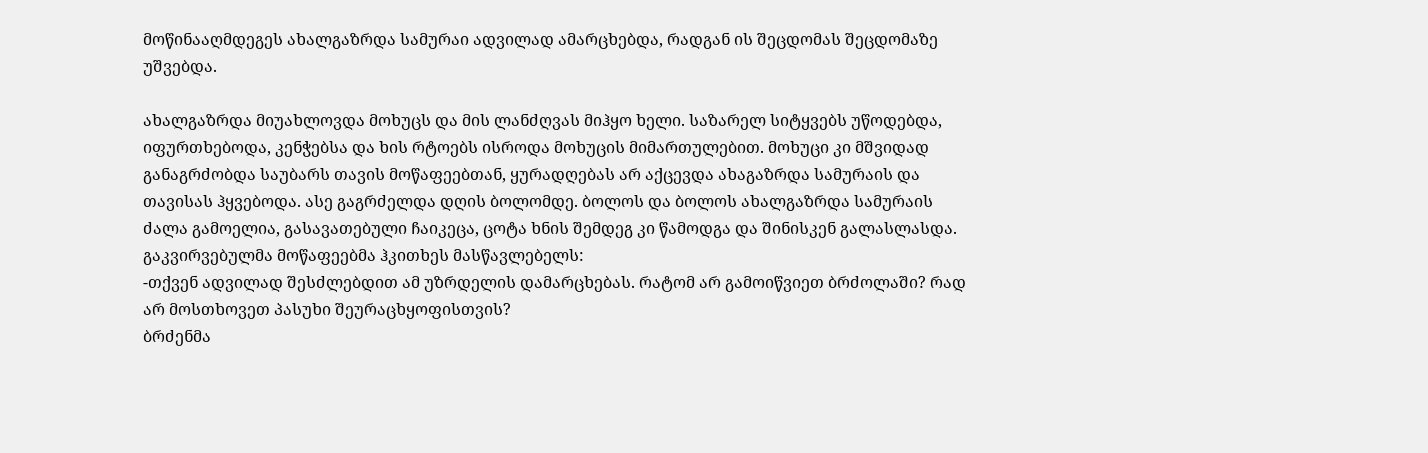მოწინააღმდეგეს ახალგაზრდა სამურაი ადვილად ამარცხებდა, რადგან ის შეცდომას შეცდომაზე უშვებდა.

ახალგაზრდა მიუახლოვდა მოხუცს და მის ლანძღვას მიჰყო ხელი. საზარელ სიტყვებს უწოდებდა, იფურთხებოდა, კენჭებსა და ხის რტოებს ისროდა მოხუცის მიმართულებით. მოხუცი კი მშვიდად განაგრძობდა საუბარს თავის მოწაფეებთან, ყურადღებას არ აქცევდა ახაგაზრდა სამურაის და თავისას ჰყვებოდა. ასე გაგრძელდა დღის ბოლომდე. ბოლოს და ბოლოს ახალგაზრდა სამურაის ძალა გამოელია, გასავათებული ჩაიკეცა, ცოტა ხნის შემდეგ კი წამოდგა და შინისკენ გალასლასდა.
გაკვირვებულმა მოწაფეებმა ჰკითხეს მასწავლებელს:
-თქვენ ადვილად შესძლებდით ამ უზრდელის დამარცხებას. რატომ არ გამოიწვიეთ ბრძოლაში? რად არ მოსთხოვეთ პასუხი შეურაცხყოფისთვის?
ბრძენმა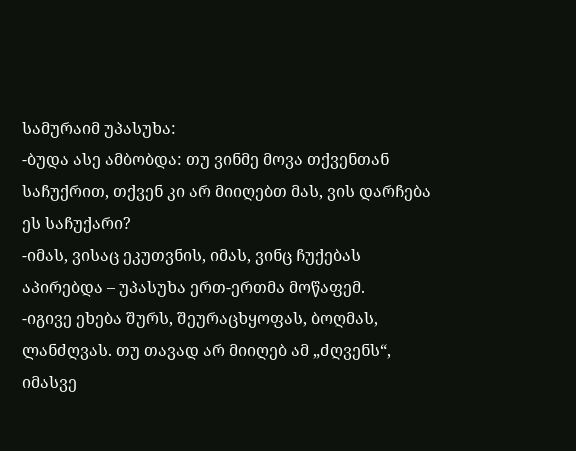სამურაიმ უპასუხა:
-ბუდა ასე ამბობდა: თუ ვინმე მოვა თქვენთან საჩუქრით, თქვენ კი არ მიიღებთ მას, ვის დარჩება ეს საჩუქარი?
-იმას, ვისაც ეკუთვნის, იმას, ვინც ჩუქებას აპირებდა – უპასუხა ერთ-ერთმა მოწაფემ.
-იგივე ეხება შურს, შეურაცხყოფას, ბოღმას, ლანძღვას. თუ თავად არ მიიღებ ამ „ძღვენს“, იმასვე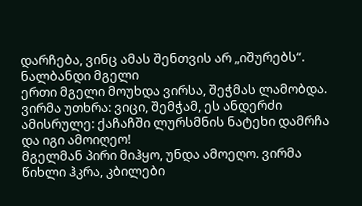დარჩება, ვინც ამას შენთვის არ „იშურებს“.
ნალბანდი მგელი
ერთი მგელი მოუხდა ვირსა, შეჭმას ლამობდა.
ვირმა უთხრა: ვიცი, შემჭამ, ეს ანდერძი ამისრულე: ქაჩაჩში ლურსმნის ნატეხი დამრჩა და იგი ამოიღეო!
მგელმან პირი მიჰყო, უნდა ამოეღო. ვირმა წიხლი ჰკრა, კბილები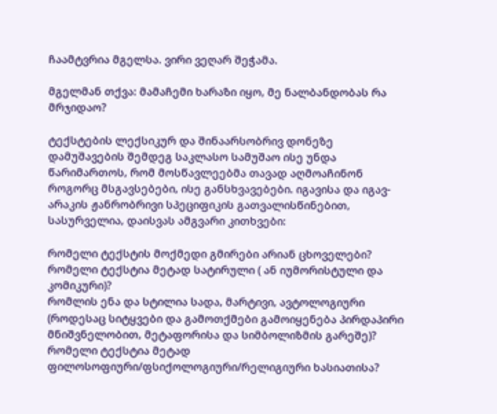ჩაამტვრია მგელსა. ვირი ვეღარ შეჭამა.

მგელმან თქვა: მამაჩემი ხარაზი იყო, მე ნალბანდობას რა მრჯიდაო?

ტექსტების ლექსიკურ და შინაარსობრივ დონეზე დამუშავების შემდეგ საკლასო სამუშაო ისე უნდა წარიმართოს, რომ მოსწავლეებმა თავად აღმოაჩინონ როგორც მსგავსებები, ისე განსხვავებები. იგავისა და იგავ-არაკის ჟანრობრივი სპეციფიკის გათვალისწინებით, სასურველია, დაისვას ამგვარი კითხვები:

რომელი ტექსტის მოქმედი გმირები არიან ცხოველები?
რომელი ტექსტია მეტად სატირული ( ან იუმორისტული და კომიკური)?
რომლის ენა და სტილია სადა, მარტივი, ავტოლოგიური (როდესაც სიტყვები და გამოთქმები გამოიყენება პირდაპირი მნიშვნელობით, მეტაფორისა და სიმბოლიზმის გარეშე)?
რომელი ტექსტია მეტად ფილოსოფიური/ფსიქოლოგიური/რელიგიური ხასიათისა?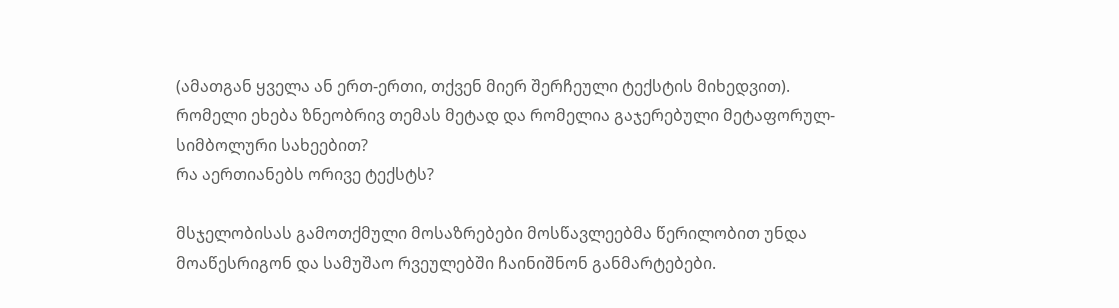(ამათგან ყველა ან ერთ-ერთი, თქვენ მიერ შერჩეული ტექსტის მიხედვით).
რომელი ეხება ზნეობრივ თემას მეტად და რომელია გაჯერებული მეტაფორულ-სიმბოლური სახეებით?
რა აერთიანებს ორივე ტექსტს?

მსჯელობისას გამოთქმული მოსაზრებები მოსწავლეებმა წერილობით უნდა მოაწესრიგონ და სამუშაო რვეულებში ჩაინიშნონ განმარტებები.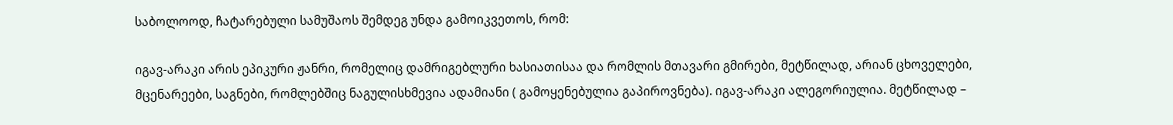საბოლოოდ, ჩატარებული სამუშაოს შემდეგ უნდა გამოიკვეთოს, რომ:

იგავ-არაკი არის ეპიკური ჟანრი, რომელიც დამრიგებლური ხასიათისაა და რომლის მთავარი გმირები, მეტწილად, არიან ცხოველები, მცენარეები, საგნები, რომლებშიც ნაგულისხმევია ადამიანი ( გამოყენებულია გაპიროვნება). იგავ-არაკი ალეგორიულია. მეტწილად –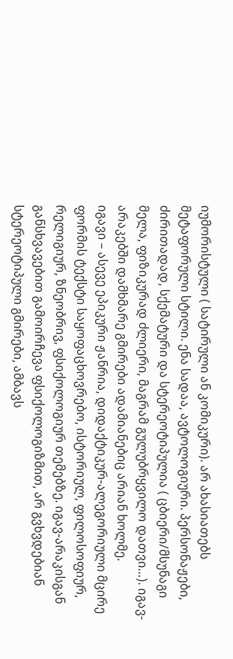იუმორისტული ( სატირული ან კომიკური). არ ახასიათებს მეტაფორული სტილი. ენა სადაა, ავტოლოგიური. პერსონაჟები, ძირითადად, სქემატური და სტერეოტიპულია ( ცბიერი/მსუნაგი მელა, ფიზიკურად ძლიერი, მაგრამ გულუბრყვილო დათვი…). იგავ-არაკებში დამხმარე გმირები ადამიანებიც არიან ხოლმე.
იგავი – ასევე ეპიკური ჟანრია, დიდაქტიკურ-ალეგორიული მცირე ფორმის ტექსტი საყოფაცხოვრებო, ისტორიულ, ფილოსოფიურ, რელიგიურ, ზნეობრივ, ფსიქოლოგიურ თემებზე. იგავ-არაკისგან განსხვავებით გამოირჩევა ფსიქოლოგიზმით, არ გვხვდებიან სტერეოტიპული გმირები, ამბავს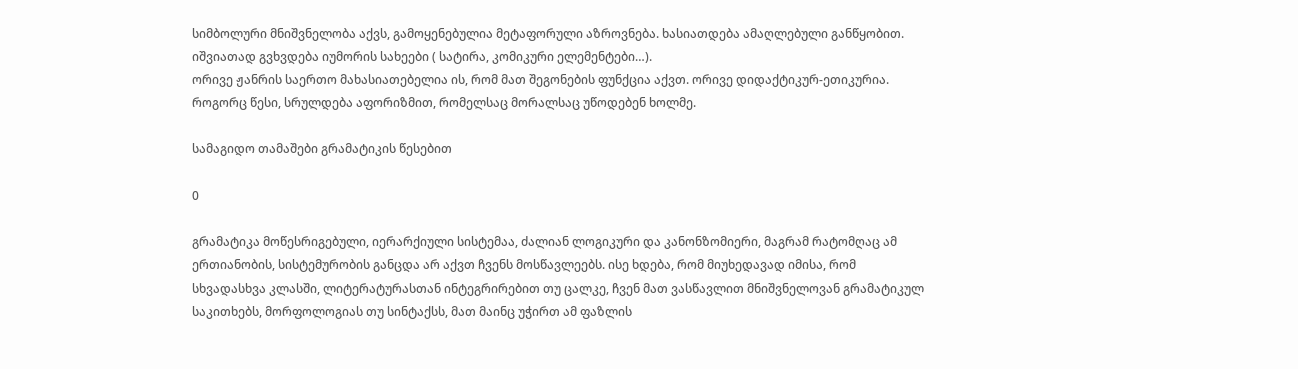სიმბოლური მნიშვნელობა აქვს, გამოყენებულია მეტაფორული აზროვნება. ხასიათდება ამაღლებული განწყობით. იშვიათად გვხვდება იუმორის სახეები ( სატირა, კომიკური ელემენტები…).
ორივე ჟანრის საერთო მახასიათებელია ის, რომ მათ შეგონების ფუნქცია აქვთ. ორივე დიდაქტიკურ-ეთიკურია. როგორც წესი, სრულდება აფორიზმით, რომელსაც მორალსაც უწოდებენ ხოლმე.

სამაგიდო თამაშები გრამატიკის წესებით

0

გრამატიკა მოწესრიგებული, იერარქიული სისტემაა, ძალიან ლოგიკური და კანონზომიერი, მაგრამ რატომღაც ამ ერთიანობის, სისტემურობის განცდა არ აქვთ ჩვენს მოსწავლეებს. ისე ხდება, რომ მიუხედავად იმისა, რომ სხვადასხვა კლასში, ლიტერატურასთან ინტეგრირებით თუ ცალკე, ჩვენ მათ ვასწავლით მნიშვნელოვან გრამატიკულ საკითხებს, მორფოლოგიას თუ სინტაქსს, მათ მაინც უჭირთ ამ ფაზლის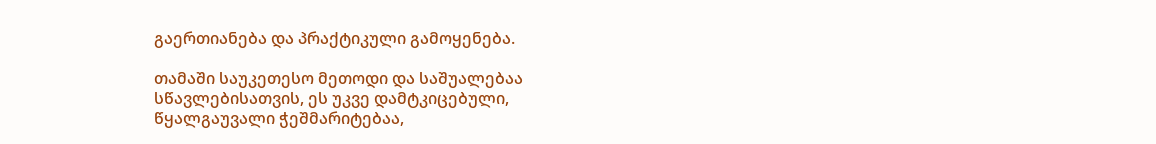გაერთიანება და პრაქტიკული გამოყენება.

თამაში საუკეთესო მეთოდი და საშუალებაა სწავლებისათვის, ეს უკვე დამტკიცებული, წყალგაუვალი ჭეშმარიტებაა,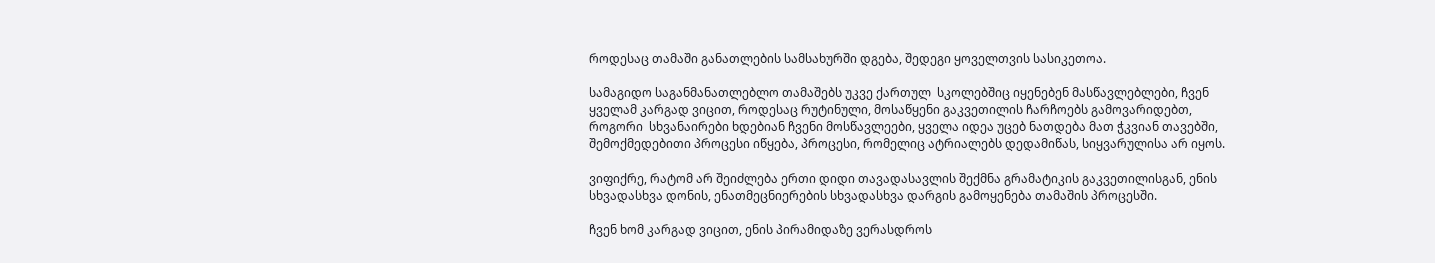როდესაც თამაში განათლების სამსახურში დგება, შედეგი ყოველთვის სასიკეთოა.

სამაგიდო საგანმანათლებლო თამაშებს უკვე ქართულ  სკოლებშიც იყენებენ მასწავლებლები, ჩვენ ყველამ კარგად ვიცით, როდესაც რუტინული, მოსაწყენი გაკვეთილის ჩარჩოებს გამოვარიდებთ, როგორი  სხვანაირები ხდებიან ჩვენი მოსწავლეები, ყველა იდეა უცებ ნათდება მათ ჭკვიან თავებში, შემოქმედებითი პროცესი იწყება, პროცესი, რომელიც ატრიალებს დედამიწას, სიყვარულისა არ იყოს.

ვიფიქრე, რატომ არ შეიძლება ერთი დიდი თავადასავლის შექმნა გრამატიკის გაკვეთილისგან, ენის სხვადასხვა დონის, ენათმეცნიერების სხვადასხვა დარგის გამოყენება თამაშის პროცესში.

ჩვენ ხომ კარგად ვიცით, ენის პირამიდაზე ვერასდროს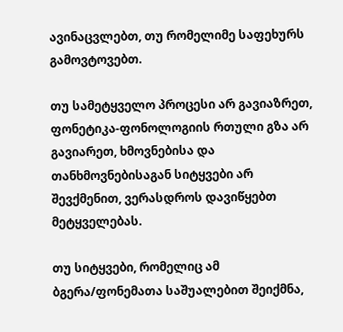ავინაცვლებთ, თუ რომელიმე საფეხურს გამოვტოვებთ.

თუ სამეტყველო პროცესი არ გავიაზრეთ, ფონეტიკა-ფონოლოგიის რთული გზა არ გავიარეთ, ხმოვნებისა და თანხმოვნებისაგან სიტყვები არ შევქმენით, ვერასდროს დავიწყებთ მეტყველებას.

თუ სიტყვები, რომელიც ამ ბგერა/ფონემათა საშუალებით შეიქმნა,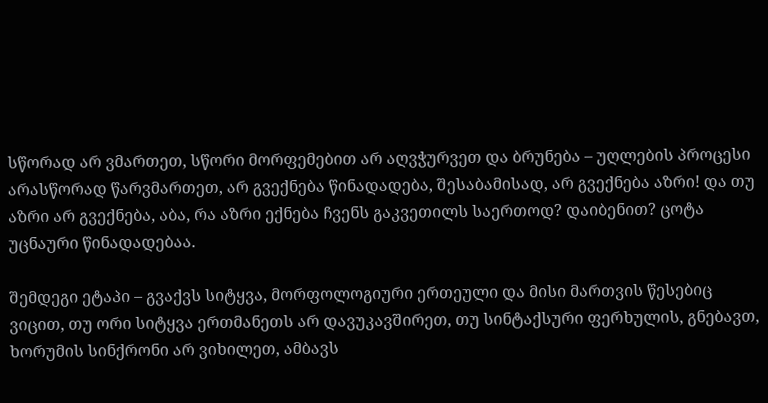სწორად არ ვმართეთ, სწორი მორფემებით არ აღვჭურვეთ და ბრუნება – უღლების პროცესი არასწორად წარვმართეთ, არ გვექნება წინადადება, შესაბამისად, არ გვექნება აზრი! და თუ აზრი არ გვექნება, აბა, რა აზრი ექნება ჩვენს გაკვეთილს საერთოდ? დაიბენით? ცოტა უცნაური წინადადებაა.

შემდეგი ეტაპი – გვაქვს სიტყვა, მორფოლოგიური ერთეული და მისი მართვის წესებიც ვიცით, თუ ორი სიტყვა ერთმანეთს არ დავუკავშირეთ, თუ სინტაქსური ფერხულის, გნებავთ, ხორუმის სინქრონი არ ვიხილეთ, ამბავს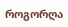როგორღა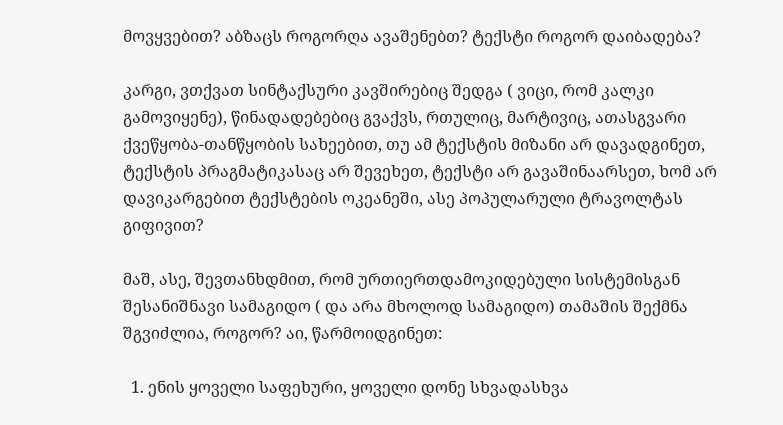მოვყვებით? აბზაცს როგორღა ავაშენებთ? ტექსტი როგორ დაიბადება?

კარგი, ვთქვათ სინტაქსური კავშირებიც შედგა ( ვიცი, რომ კალკი გამოვიყენე), წინადადებებიც გვაქვს, რთულიც, მარტივიც, ათასგვარი ქვეწყობა-თანწყობის სახეებით, თუ ამ ტექსტის მიზანი არ დავადგინეთ, ტექსტის პრაგმატიკასაც არ შევეხეთ, ტექსტი არ გავაშინაარსეთ, ხომ არ დავიკარგებით ტექსტების ოკეანეში, ასე პოპულარული ტრავოლტას გიფივით?

მაშ, ასე, შევთანხდმით, რომ ურთიერთდამოკიდებული სისტემისგან შესანიშნავი სამაგიდო ( და არა მხოლოდ სამაგიდო) თამაშის შექმნა შგვიძლია, როგორ? აი, წარმოიდგინეთ:

  1. ენის ყოველი საფეხური, ყოველი დონე სხვადასხვა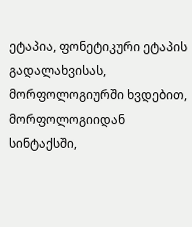ეტაპია, ფონეტიკური ეტაპის გადალახვისას, მორფოლოგიურში ხვდებით, მორფოლოგიიდან სინტაქსში,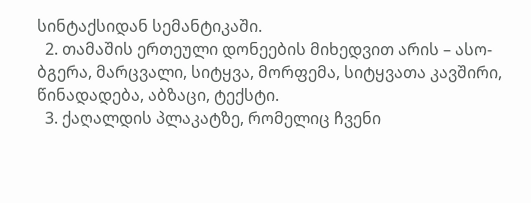სინტაქსიდან სემანტიკაში.
  2. თამაშის ერთეული დონეების მიხედვით არის – ასო-ბგერა, მარცვალი, სიტყვა, მორფემა, სიტყვათა კავშირი, წინადადება, აბზაცი, ტექსტი.
  3. ქაღალდის პლაკატზე, რომელიც ჩვენი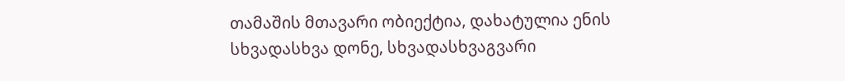თამაშის მთავარი ობიექტია, დახატულია ენის სხვადასხვა დონე, სხვადასხვაგვარი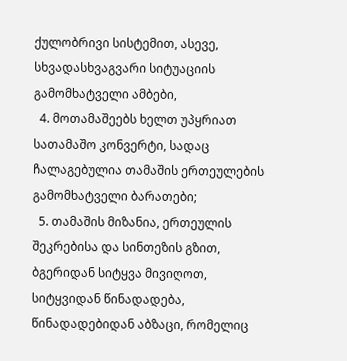ქულობრივი სისტემით, ასევე, სხვადასხვაგვარი სიტუაციის გამომხატველი ამბები,
  4. მოთამაშეებს ხელთ უპყრიათ სათამაშო კონვერტი, სადაც ჩალაგებულია თამაშის ერთეულების გამომხატველი ბარათები;
  5. თამაშის მიზანია, ერთეულის შეკრებისა და სინთეზის გზით, ბგერიდან სიტყვა მივიღოთ, სიტყვიდან წინადადება, წინადადებიდან აბზაცი, რომელიც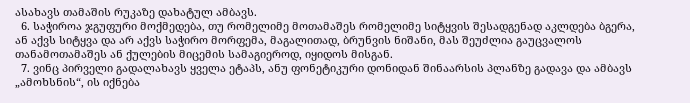ასახავს თამაშის რუკაზე დახატულ ამბავს.
  6. საჭიროა ჯგუფური მოქმედება, თუ რომელიმე მოთამაშეს რომელიმე სიტყვის შესადგენად აკლდება ბგერა, ან აქვს სიტყვა და არ აქვს საჭირო მორფემა, მაგალითად, ბრუნვის ნიშანი, მას შეუძლია გაუცვალოს თანამოთამაშეს ან ქულების მიცემის სამაგიეროდ, იყიდოს მისგან.
  7. ვინც პირველი გადალახავს ყველა ეტაპს, ანუ ფონეტიკური დონიდან შინაარსის პლანზე გადავა და ამბავს „ამოხსნის“, ის იქნება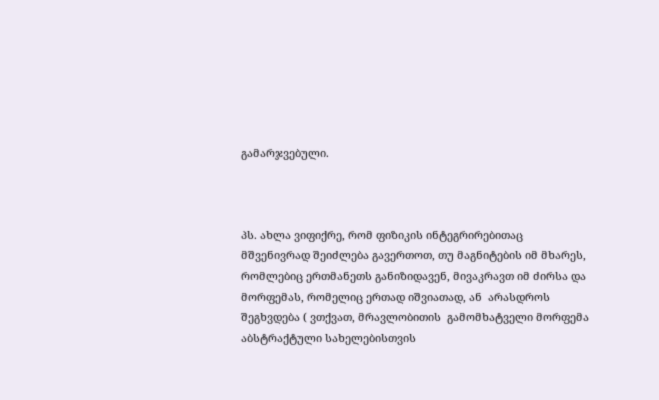გამარჯვებული.



პს. ახლა ვიფიქრე, რომ ფიზიკის ინტეგრირებითაც მშვენივრად შეიძლება გავერთოთ, თუ მაგნიტების იმ მხარეს, რომლებიც ერთმანეთს განიზიდავენ, მივაკრავთ იმ ძირსა და მორფემას, რომელიც ერთად იშვიათად, ან  არასდროს შეგხვდება ( ვთქვათ, მრავლობითის  გამომხატველი მორფემა აბსტრაქტული სახელებისთვის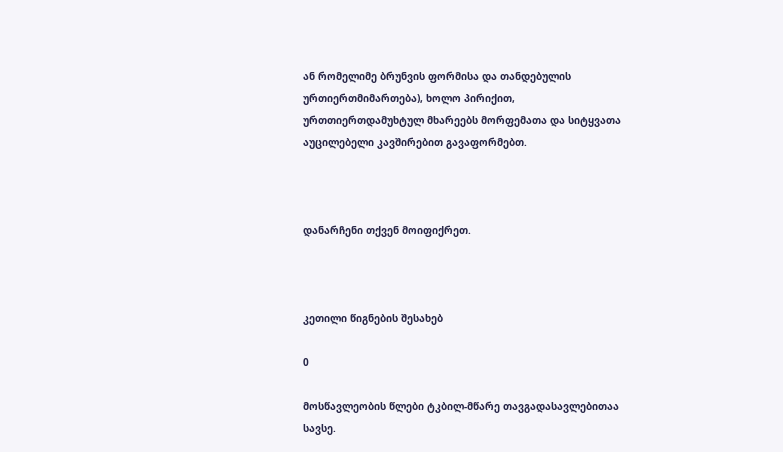ან რომელიმე ბრუნვის ფორმისა და თანდებულის ურთიერთმიმართება), ხოლო პირიქით, ურთთიერთდამუხტულ მხარეებს მორფემათა და სიტყვათა აუცილებელი კავშირებით გავაფორმებთ.



დანარჩენი თქვენ მოიფიქრეთ.



კეთილი წიგნების შესახებ

0

მოსწავლეობის წლები ტკბილ-მწარე თავგადასავლებითაა სავსე.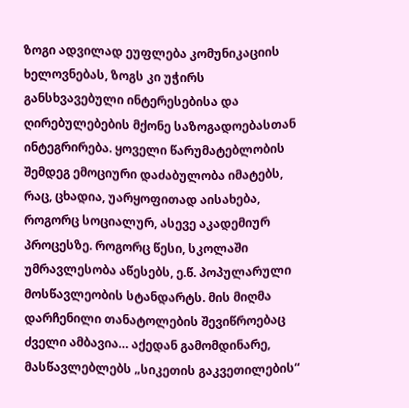ზოგი ადვილად ეუფლება კომუნიკაციის ხელოვნებას, ზოგს კი უჭირს განსხვავებული ინტერესებისა და ღირებულებების მქონე საზოგადოებასთან ინტეგრირება. ყოველი წარუმატებლობის შემდეგ ემოციური დაძაბულობა იმატებს, რაც, ცხადია, უარყოფითად აისახება, როგორც სოციალურ, ასევე აკადემიურ პროცესზე. როგორც წესი, სკოლაში უმრავლესობა აწესებს, ე.წ. პოპულარული მოსწავლეობის სტანდარტს. მის მიღმა დარჩენილი თანატოლების შევიწროებაც ძველი ამბავია… აქედან გამომდინარე, მასწავლებლებს „სიკეთის გაკვეთილების“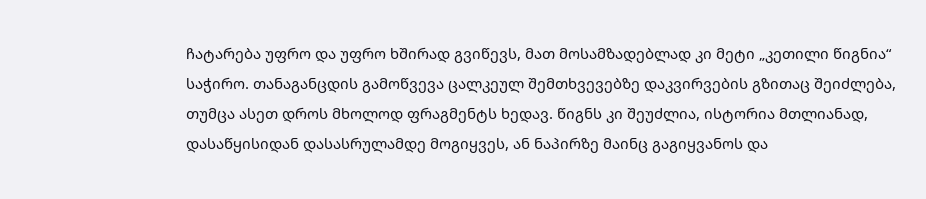ჩატარება უფრო და უფრო ხშირად გვიწევს, მათ მოსამზადებლად კი მეტი „კეთილი წიგნია“ საჭირო. თანაგანცდის გამოწვევა ცალკეულ შემთხვევებზე დაკვირვების გზითაც შეიძლება, თუმცა ასეთ დროს მხოლოდ ფრაგმენტს ხედავ. წიგნს კი შეუძლია, ისტორია მთლიანად, დასაწყისიდან დასასრულამდე მოგიყვეს, ან ნაპირზე მაინც გაგიყვანოს და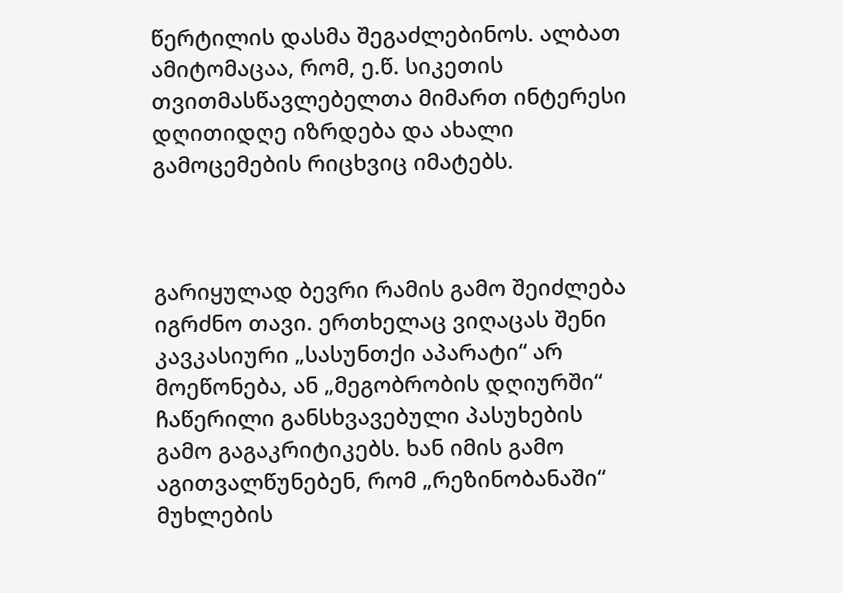წერტილის დასმა შეგაძლებინოს. ალბათ ამიტომაცაა, რომ, ე.წ. სიკეთის თვითმასწავლებელთა მიმართ ინტერესი დღითიდღე იზრდება და ახალი გამოცემების რიცხვიც იმატებს.



გარიყულად ბევრი რამის გამო შეიძლება იგრძნო თავი. ერთხელაც ვიღაცას შენი კავკასიური „სასუნთქი აპარატი“ არ მოეწონება, ან „მეგობრობის დღიურში“ ჩაწერილი განსხვავებული პასუხების გამო გაგაკრიტიკებს. ხან იმის გამო აგითვალწუნებენ, რომ „რეზინობანაში“ მუხლების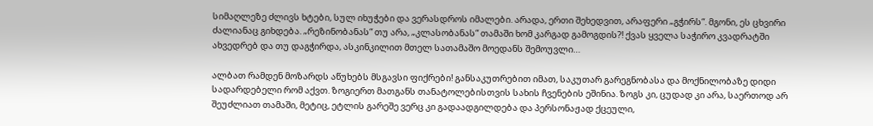სიმაღლეზე ძლივს ხტები, სულ იხუჭები და ვერასდროს იმალები. არადა, ერთი შეხედვით, არაფერი „გჭირს“. მგონი, ეს ცხვირი ძალიანაც გიხდება. „რეზინობანას“ თუ არა, „კლასობანას“ თამაში ხომ კარგად გამოგდის?! ქვას ყველა საჭირო კვადრატში ახვედრებ და თუ დაგჭირდა, ასკინკილით მთელ სათამაშო მოედანს შემოუვლი…

ალბათ რამდენ მოზარდს აწუხებს მსგავსი ფიქრები! განსაკუთრებით იმათ, საკუთარ გარეგნობასა და მოქნილობაზე დიდი სადარდებელი რომ აქვთ. ზოგიერთ მათგანს თანატოლებისთვის სახის ჩვენების ეშინია. ზოგს კი, ცუდად კი არა, საერთოდ არ შეუძლიათ თამაში, მეტიც, ეტლის გარეშე ვერც კი გადაადგილდება და პერსონაჟად ქცეული,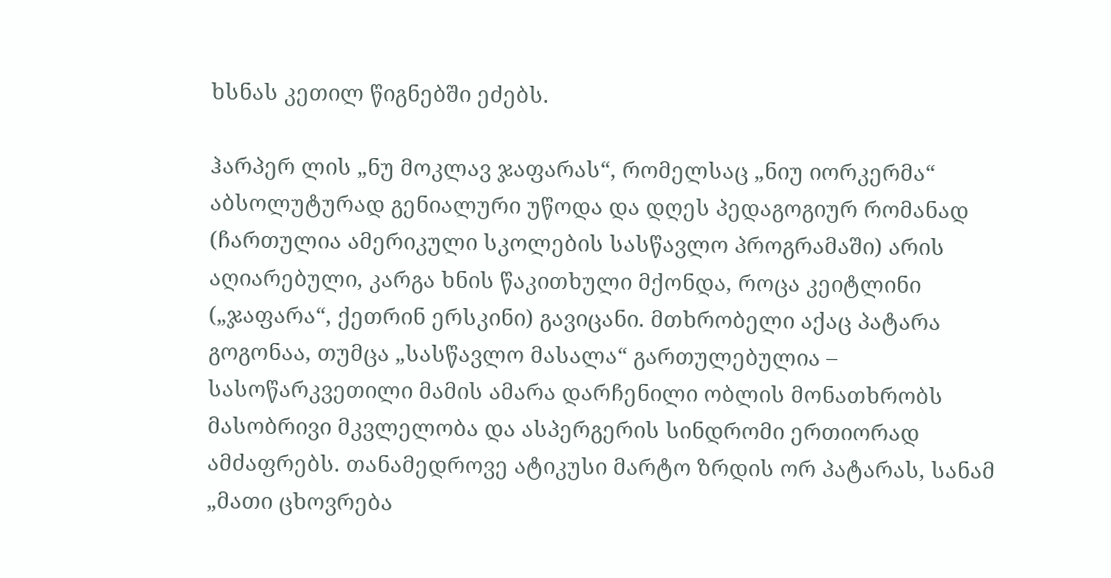ხსნას კეთილ წიგნებში ეძებს.

ჰარპერ ლის „ნუ მოკლავ ჯაფარას“, რომელსაც „ნიუ იორკერმა“ აბსოლუტურად გენიალური უწოდა და დღეს პედაგოგიურ რომანად (ჩართულია ამერიკული სკოლების სასწავლო პროგრამაში) არის აღიარებული, კარგა ხნის წაკითხული მქონდა, როცა კეიტლინი („ჯაფარა“, ქეთრინ ერსკინი) გავიცანი. მთხრობელი აქაც პატარა გოგონაა, თუმცა „სასწავლო მასალა“ გართულებულია – სასოწარკვეთილი მამის ამარა დარჩენილი ობლის მონათხრობს მასობრივი მკვლელობა და ასპერგერის სინდრომი ერთიორად ამძაფრებს. თანამედროვე ატიკუსი მარტო ზრდის ორ პატარას, სანამ  „მათი ცხოვრება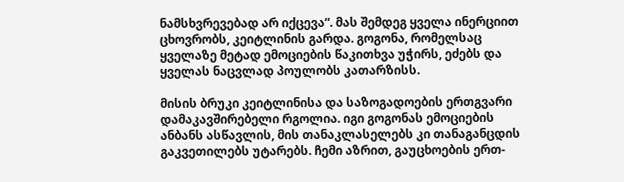ნამსხვრევებად არ იქცევა“. მას შემდეგ ყველა ინერციით ცხოვრობს, კეიტლინის გარდა. გოგონა, რომელსაც ყველაზე მეტად ემოციების წაკითხვა უჭირს, ეძებს და ყველას ნაცვლად პოულობს კათარზისს.

მისის ბრუკი კეიტლინისა და საზოგადოების ერთგვარი დამაკავშირებელი რგოლია. იგი გოგონას ემოციების ანბანს ასწავლის, მის თანაკლასელებს კი თანაგანცდის გაკვეთილებს უტარებს. ჩემი აზრით, გაუცხოების ერთ-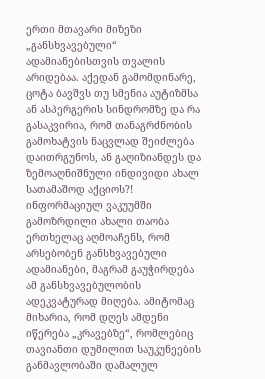ერთი მთავარი მიზეზი „განსხვავებული“ ადამიანებისთვის თვალის არიდებაა. აქედან გამომდინარე, ცოტა ბავშვს თუ სმენია აუტიზმსა ან ასპერგერის სინდრომზე და რა გასაკვირია, რომ თანაგრძნობის გამოხატვის ნაცვლად შეიძლება დაითრგუნოს, ან გაღიზიანდეს და ზემოაღნიშნული ინდივიდი ახალ სათამაშოდ აქციოს?! ინფორმაციულ ვაკუუმში გამოზრდილი ახალი თაობა ერთხელაც აღმოაჩენს, რომ არსებობენ განსხვავებული ადამიანები, მაგრამ გაუჭირდება ამ განსხვავებულობის ადეკვატურად მიღება. ამიტომაც მიხარია, რომ დღეს ამდენი იწერება „კრავებზე“, რომლებიც თავიანთი დუმილით საუკუნეების განმავლობაში დამალულ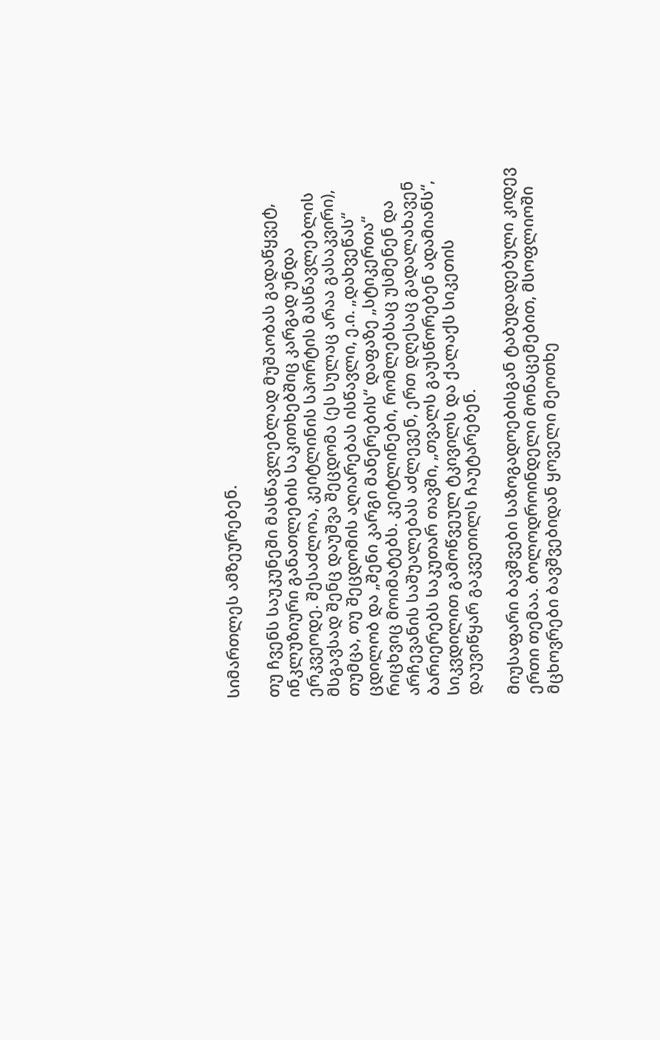სიმართლეს ამზეურებენ.

თუ ჩვენს საუკუნეში მასწავლებლად მუშაობას გადაწყვეტ, ინკლუზიური განათლების საკითხებშიც კარგად უნდა ერკვეოდე. შესაძლოა, კეიტლინის სპორტის მასწავლებლის მსგავსად შენც დაუშვა შეცდომა (ეს სულაც არაა გასაკვირი), თუმცა, თუ შეცდომის აღიარებას ისწავლი, ე.ი. „დახვეწას“ ცდილობ და „შენი კარგი მანერების“ დაფაზე „სტიკერთა“ რიცხვიც მოიმატებს. კეიტლინები, რომლებსაც უსმენენ და არჩევანის საშუალებას აძლევენ, ერთ დღესაც გადალახავენ ბარიერებს საკუთარ თავში, „თვალს გაუსწორებენ ადამიანს“, სიკვდილით გამოწვეულ ტკივილს და ქალაქს სიკეთის დაუვიწყარ გაკვეთილს ჩაუტარებენ.

მიუსაფარი ბავშვები საზოგადოებისგან ტაბუდადებული კიდევ ერთი თემაა. ბოლოდროინდელი მონაცემებით, მსოფლიოში მცხოვრები ბავშვებიდან ყოველი მეოთხე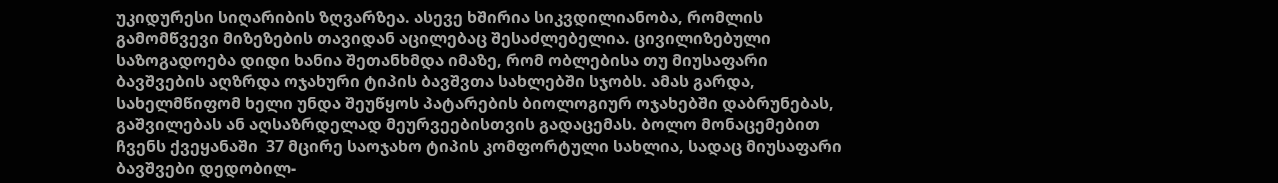უკიდურესი სიღარიბის ზღვარზეა. ასევე ხშირია სიკვდილიანობა, რომლის გამომწვევი მიზეზების თავიდან აცილებაც შესაძლებელია. ცივილიზებული საზოგადოება დიდი ხანია შეთანხმდა იმაზე, რომ ობლებისა თუ მიუსაფარი ბავშვების აღზრდა ოჯახური ტიპის ბავშვთა სახლებში სჯობს. ამას გარდა, სახელმწიფომ ხელი უნდა შეუწყოს პატარების ბიოლოგიურ ოჯახებში დაბრუნებას, გაშვილებას ან აღსაზრდელად მეურვეებისთვის გადაცემას. ბოლო მონაცემებით ჩვენს ქვეყანაში  37 მცირე საოჯახო ტიპის კომფორტული სახლია, სადაც მიუსაფარი ბავშვები დედობილ-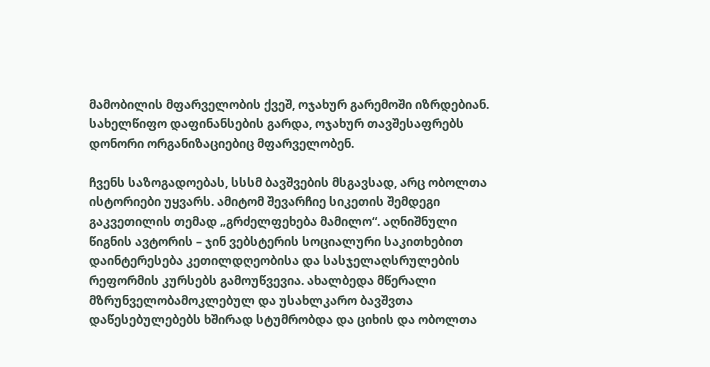მამობილის მფარველობის ქვეშ, ოჯახურ გარემოში იზრდებიან. სახელწიფო დაფინანსების გარდა, ოჯახურ თავშესაფრებს დონორი ორგანიზაციებიც მფარველობენ.

ჩვენს საზოგადოებას, სსსმ ბავშვების მსგავსად, არც ობოლთა ისტორიები უყვარს. ამიტომ შევარჩიე სიკეთის შემდეგი გაკვეთილის თემად „გრძელფეხება მამილო“. აღნიშნული წიგნის ავტორის – ჯინ ვებსტერის სოციალური საკითხებით დაინტერესება კეთილდღეობისა და სასჯელაღსრულების რეფორმის კურსებს გამოუწვევია. ახალბედა მწერალი  მზრუნველობამოკლებულ და უსახლკარო ბავშვთა დაწესებულებებს ხშირად სტუმრობდა და ციხის და ობოლთა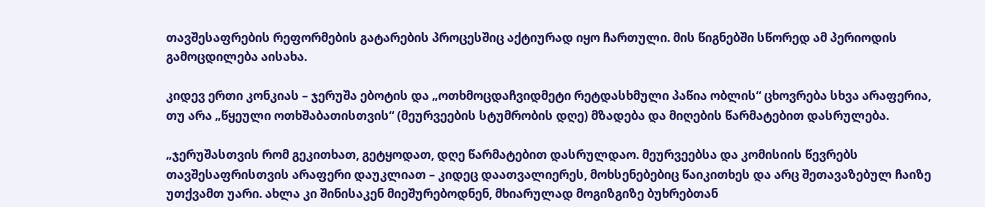თავშესაფრების რეფორმების გატარების პროცესშიც აქტიურად იყო ჩართული. მის წიგნებში სწორედ ამ პერიოდის გამოცდილება აისახა.

კიდევ ერთი კონკიას – ჯერუშა ებოტის და „ოთხმოცდაჩვიდმეტი რეტდასხმული პაწია ობლის“ ცხოვრება სხვა არაფერია, თუ არა „წყეული ოთხშაბათისთვის“ (მეურვეების სტუმრობის დღე) მზადება და მიღების წარმატებით დასრულება.

„ჯერუშასთვის რომ გეკითხათ, გეტყოდათ, დღე წარმატებით დასრულდაო. მეურვეებსა და კომისიის წევრებს თავშესაფრისთვის არაფერი დაუკლიათ – კიდეც დაათვალიერეს, მოხსენებებიც წაიკითხეს და არც შეთავაზებულ ჩაიზე უთქვამთ უარი. ახლა კი შინისაკენ მიეშურებოდნენ, მხიარულად მოგიზგიზე ბუხრებთან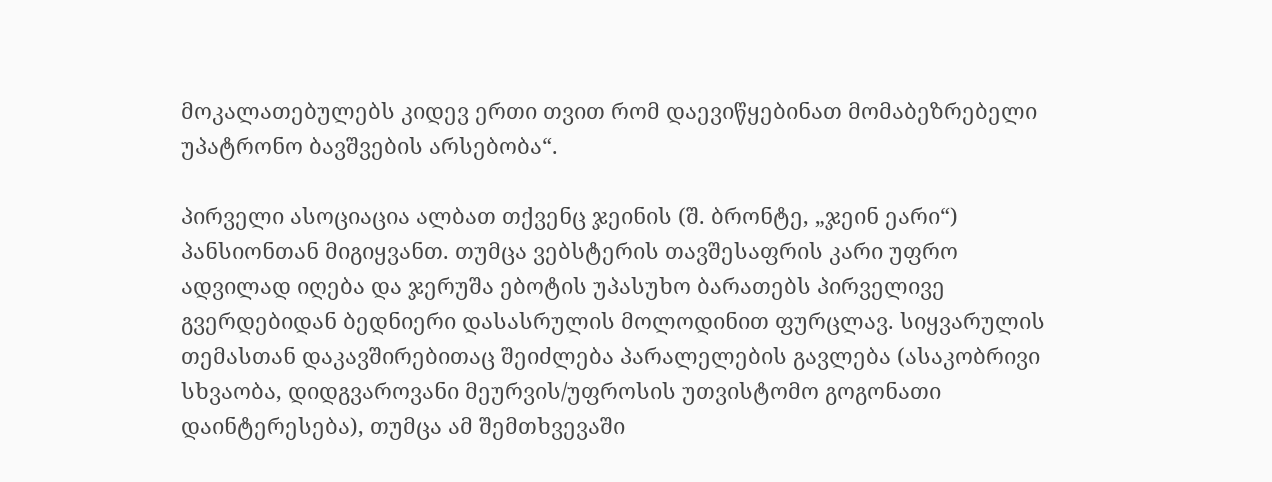მოკალათებულებს კიდევ ერთი თვით რომ დაევიწყებინათ მომაბეზრებელი უპატრონო ბავშვების არსებობა“.

პირველი ასოციაცია ალბათ თქვენც ჯეინის (შ. ბრონტე, „ჯეინ ეარი“) პანსიონთან მიგიყვანთ. თუმცა ვებსტერის თავშესაფრის კარი უფრო ადვილად იღება და ჯერუშა ებოტის უპასუხო ბარათებს პირველივე გვერდებიდან ბედნიერი დასასრულის მოლოდინით ფურცლავ. სიყვარულის თემასთან დაკავშირებითაც შეიძლება პარალელების გავლება (ასაკობრივი სხვაობა, დიდგვაროვანი მეურვის/უფროსის უთვისტომო გოგონათი დაინტერესება), თუმცა ამ შემთხვევაში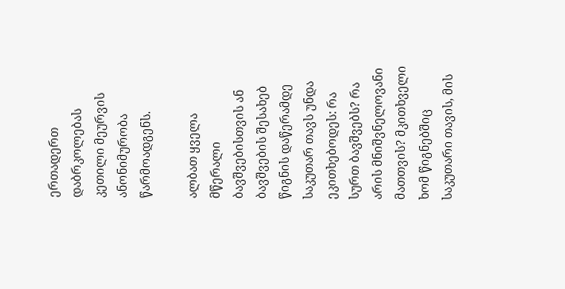ერთადერთ დაბრკოლებას კეთილი მეურვის ანონიმურობა წარმოადგენს.

ალბათ ყველა მწერალი ბავშვებისთვის ან ბავშვების შესახებ წიგნის დაწერამდე საკუთარ თავს უნდა ეკითხებოდეს: რა სურთ ბავშვებს? რა არის მნიშვნელოვანი მათთვის? მკითხველი ხომ წიგნებშიც საკუთარი თავის, მის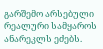გარშემო არსებული რეალური სამყაროს ანარეკლს ეძებს.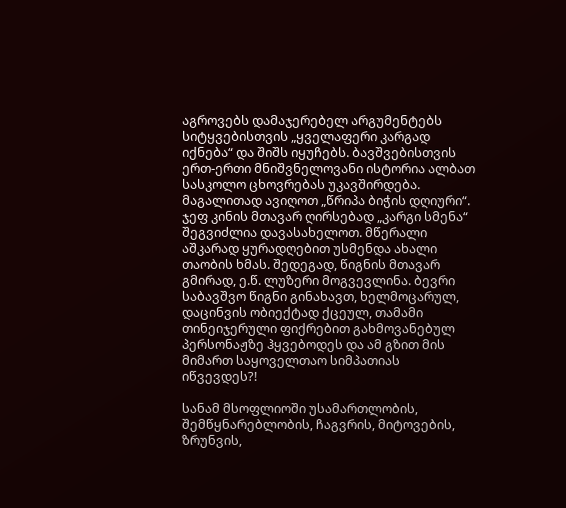აგროვებს დამაჯერებელ არგუმენტებს სიტყვებისთვის „ყველაფერი კარგად იქნება“ და შიშს იყუჩებს. ბავშვებისთვის ერთ-ერთი მნიშვნელოვანი ისტორია ალბათ სასკოლო ცხოვრებას უკავშირდება. მაგალითად ავიღოთ „წრიპა ბიჭის დღიური“.  ჯეფ კინის მთავარ ღირსებად „კარგი სმენა“ შეგვიძლია დავასახელოთ. მწერალი აშკარად ყურადღებით უსმენდა ახალი თაობის ხმას. შედეგად, წიგნის მთავარ გმირად, ე.წ. ლუზერი მოგვევლინა. ბევრი საბავშვო წიგნი გინახავთ, ხელმოცარულ, დაცინვის ობიექტად ქცეულ, თამამი თინეიჯერული ფიქრებით გახმოვანებულ პერსონაჟზე ჰყვებოდეს და ამ გზით მის მიმართ საყოველთაო სიმპათიას იწვევდეს?!

სანამ მსოფლიოში უსამართლობის, შემწყნარებლობის, ჩაგვრის, მიტოვების, ზრუნვის,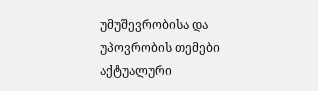უმუშევრობისა და უპოვრობის თემები აქტუალური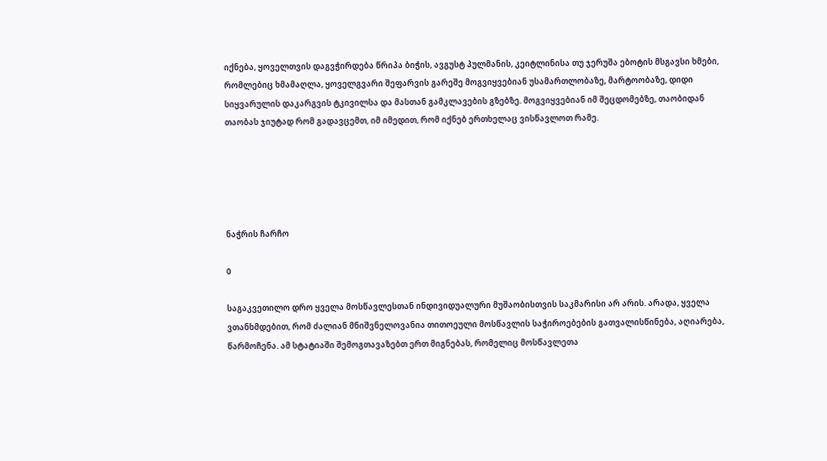იქნება, ყოველთვის დაგვჭირდება წრიპა ბიჭის, ავგუსტ პულმანის, კეიტლინისა თუ ჯერუშა ებოტის მსგავსი ხმები, რომლებიც ხმამაღლა, ყოველგვარი შეფარვის გარეშე მოგვიყვებიან უსამართლობაზე, მარტოობაზე, დიდი სიყვარულის დაკარგვის ტკივილსა და მასთან გამკლავების გზებზე. მოგვიყვებიან იმ შეცდომებზე, თაობიდან თაობას ჯიუტად რომ გადავცემთ, იმ იმედით, რომ იქნებ ერთხელაც ვისწავლოთ რამე.





ნაჭრის ჩარჩო

0

საგაკვეთილო დრო ყველა მოსწავლესთან ინდივიდუალური მუშაობისთვის საკმარისი არ არის. არადა, ყველა ვთანხმდებით, რომ ძალიან მნიშვნელოვანია თითოეული მოსწავლის საჭიროებების გათვალისწინება, აღიარება, წარმოჩენა. ამ სტატიაში შემოგთავაზებთ ერთ მიგნებას, რომელიც მოსწავლეთა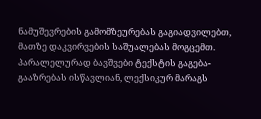ნამუშევრების გამომზეურებას გაგიადვილებთ, მათზე დაკვირვების საშუალებას მოგცემთ. პარალელურად ბავშვები ტექსტის გაგება-გააზრებას ისწავლიან, ლექსიკურ მარაგს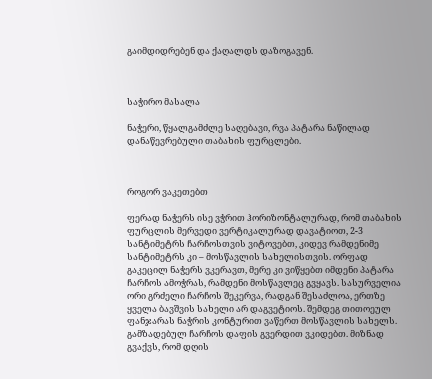გაიმდიდრებენ და ქაღალდს დაზოგავენ.



საჭირო მასალა

ნაჭერი, წყალგამძლე საღებავი, რვა პატარა ნაწილად დანაწევრებული თაბახის ფურცლები.



როგორ ვაკეთებთ

ფერად ნაჭერს ისე ვჭრით ჰორიზონტალურად, რომ თაბახის ფურცლის მერვედი ვერტიკალურად დავატიოთ, 2-3 სანტიმეტრს ჩარჩოსთვის ვიტოვებთ, კიდევ რამდენიმე სანტიმეტრს კი – მოსწავლის სახელისთვის. ორფად გაკეცილ ნაჭერს ვკერავთ, მერე კი ვიწყებთ იმდენი პატარა ჩარჩოს ამოჭრას, რამდენი მოსწავლეც გვყავს. სასურველია ორი გრძელი ჩარჩოს შეკერვა, რადგან შესაძლოა, ერთზე ყველა ბავშვის სახელი არ დაგვეტიოს. შემდეგ თითოეულ ფანჯარას ნაჭრის კონტურით ვაწერთ მოსწავლის სახელს. გამზადებულ ჩარჩოს დაფის გვერდით ვკიდებთ. მიზნად გვაქვს, რომ დღის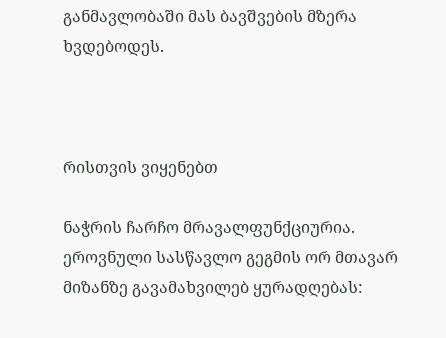განმავლობაში მას ბავშვების მზერა ხვდებოდეს.



რისთვის ვიყენებთ

ნაჭრის ჩარჩო მრავალფუნქციურია. ეროვნული სასწავლო გეგმის ორ მთავარ მიზანზე გავამახვილებ ყურადღებას: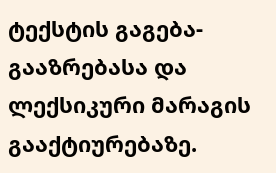ტექსტის გაგება-გააზრებასა და ლექსიკური მარაგის გააქტიურებაზე.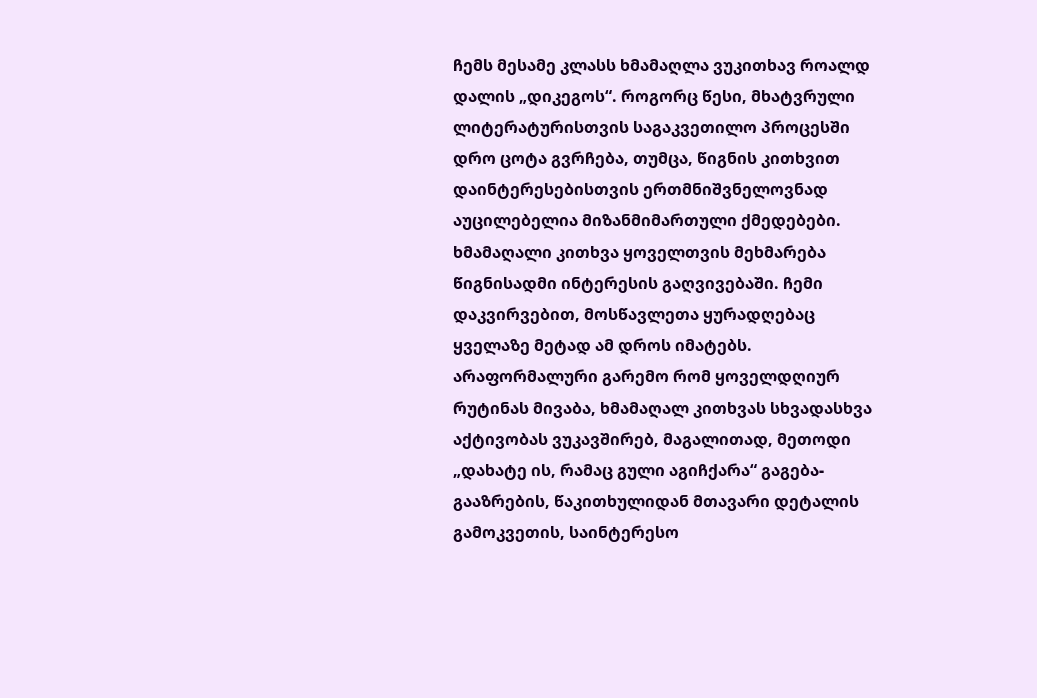ჩემს მესამე კლასს ხმამაღლა ვუკითხავ როალდ დალის „დიკეგოს“. როგორც წესი, მხატვრული ლიტერატურისთვის საგაკვეთილო პროცესში დრო ცოტა გვრჩება, თუმცა, წიგნის კითხვით დაინტერესებისთვის ერთმნიშვნელოვნად აუცილებელია მიზანმიმართული ქმედებები. ხმამაღალი კითხვა ყოველთვის მეხმარება წიგნისადმი ინტერესის გაღვივებაში. ჩემი დაკვირვებით, მოსწავლეთა ყურადღებაც ყველაზე მეტად ამ დროს იმატებს. არაფორმალური გარემო რომ ყოველდღიურ რუტინას მივაბა, ხმამაღალ კითხვას სხვადასხვა აქტივობას ვუკავშირებ, მაგალითად, მეთოდი „დახატე ის, რამაც გული აგიჩქარა“ გაგება-გააზრების, წაკითხულიდან მთავარი დეტალის გამოკვეთის, საინტერესო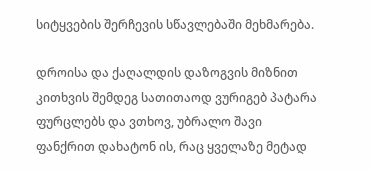სიტყვების შერჩევის სწავლებაში მეხმარება.

დროისა და ქაღალდის დაზოგვის მიზნით კითხვის შემდეგ სათითაოდ ვურიგებ პატარა ფურცლებს და ვთხოვ, უბრალო შავი ფანქრით დახატონ ის, რაც ყველაზე მეტად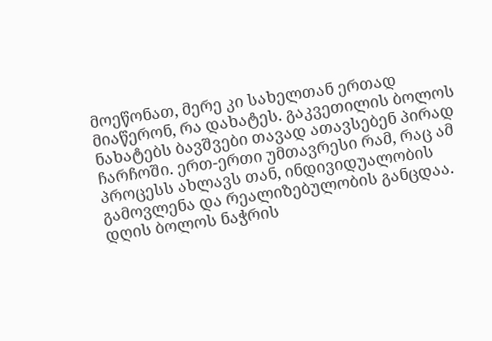მოეწონათ, მერე კი სახელთან ერთად მიაწერონ, რა დახატეს. გაკვეთილის ბოლოს ნახატებს ბავშვები თავად ათავსებენ პირად ჩარჩოში. ერთ-ერთი უმთავრესი რამ, რაც ამ პროცესს ახლავს თან, ინდივიდუალობის გამოვლენა და რეალიზებულობის განცდაა. დღის ბოლოს ნაჭრის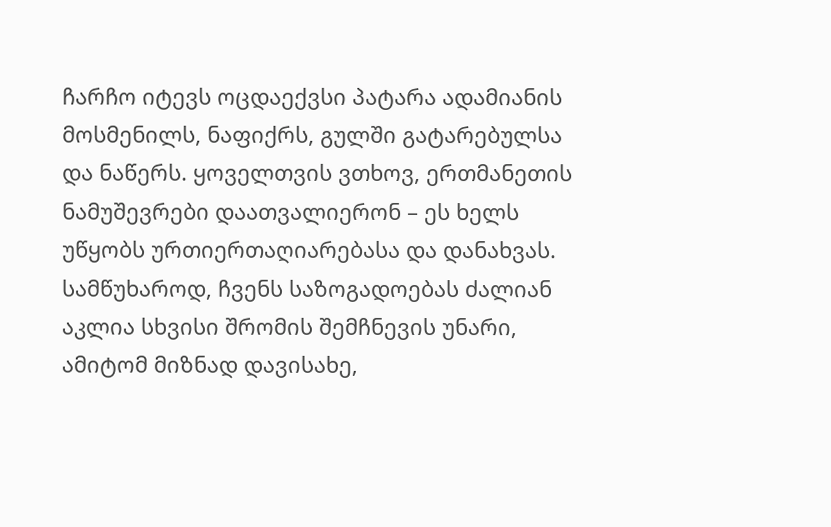ჩარჩო იტევს ოცდაექვსი პატარა ადამიანის მოსმენილს, ნაფიქრს, გულში გატარებულსა და ნაწერს. ყოველთვის ვთხოვ, ერთმანეთის ნამუშევრები დაათვალიერონ – ეს ხელს უწყობს ურთიერთაღიარებასა და დანახვას. სამწუხაროდ, ჩვენს საზოგადოებას ძალიან აკლია სხვისი შრომის შემჩნევის უნარი, ამიტომ მიზნად დავისახე,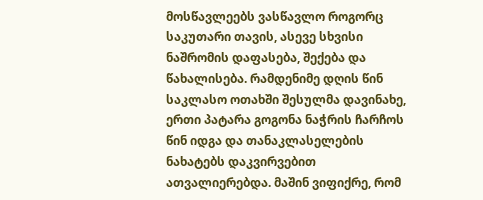მოსწავლეებს ვასწავლო როგორც საკუთარი თავის, ასევე სხვისი ნაშრომის დაფასება, შექება და წახალისება. რამდენიმე დღის წინ საკლასო ოთახში შესულმა დავინახე, ერთი პატარა გოგონა ნაჭრის ჩარჩოს წინ იდგა და თანაკლასელების ნახატებს დაკვირვებით ათვალიერებდა. მაშინ ვიფიქრე, რომ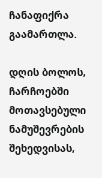ჩანაფიქრა გაამართლა.

დღის ბოლოს, ჩარჩოებში მოთავსებული ნამუშევრების შეხედვისას,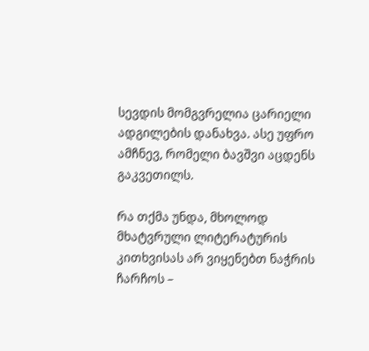სევდის მომგვრელია ცარიელი ადგილების დანახვა. ასე უფრო ამჩნევ, რომელი ბავშვი აცდენს გაკვეთილს.

რა თქმა უნდა, მხოლოდ მხატვრული ლიტერატურის კითხვისას არ ვიყენებთ ნაჭრის ჩარჩოს –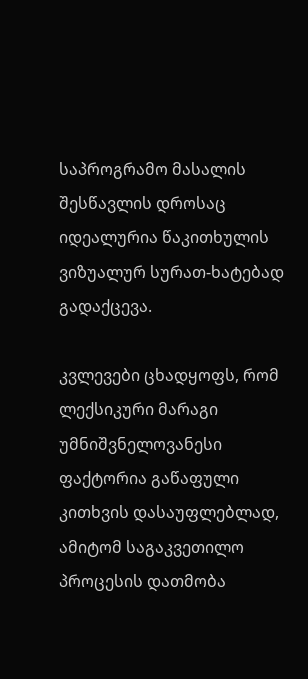საპროგრამო მასალის შესწავლის დროსაც იდეალურია წაკითხულის ვიზუალურ სურათ-ხატებად გადაქცევა.

კვლევები ცხადყოფს, რომ ლექსიკური მარაგი უმნიშვნელოვანესი ფაქტორია გაწაფული კითხვის დასაუფლებლად, ამიტომ საგაკვეთილო პროცესის დათმობა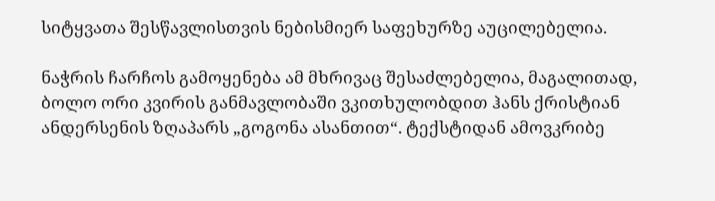სიტყვათა შესწავლისთვის ნებისმიერ საფეხურზე აუცილებელია.

ნაჭრის ჩარჩოს გამოყენება ამ მხრივაც შესაძლებელია, მაგალითად, ბოლო ორი კვირის განმავლობაში ვკითხულობდით ჰანს ქრისტიან ანდერსენის ზღაპარს „გოგონა ასანთით“. ტექსტიდან ამოვკრიბე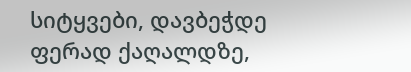სიტყვები, დავბეჭდე ფერად ქაღალდზე,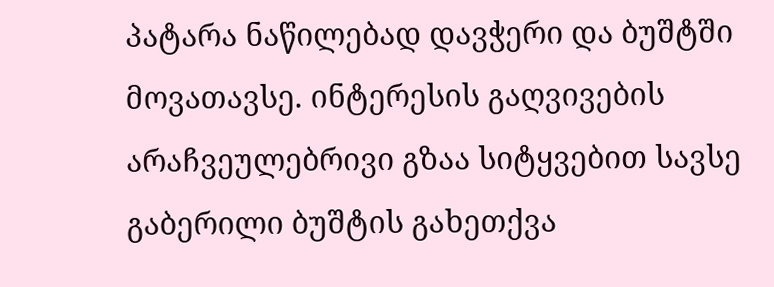პატარა ნაწილებად დავჭერი და ბუშტში მოვათავსე. ინტერესის გაღვივების არაჩვეულებრივი გზაა სიტყვებით სავსე გაბერილი ბუშტის გახეთქვა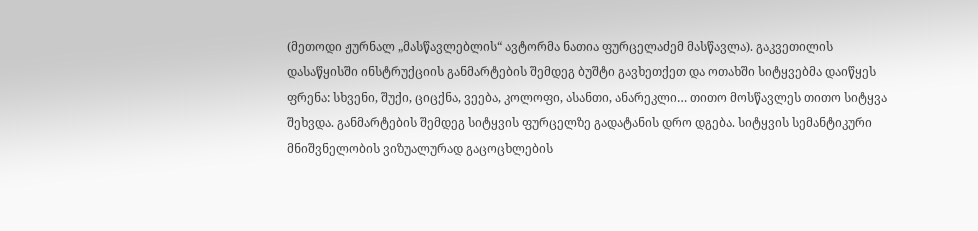(მეთოდი ჟურნალ „მასწავლებლის“ ავტორმა ნათია ფურცელაძემ მასწავლა). გაკვეთილის დასაწყისში ინსტრუქციის განმარტების შემდეგ ბუშტი გავხეთქეთ და ოთახში სიტყვებმა დაიწყეს ფრენა: სხვენი, შუქი, ციცქნა, ვეება, კოლოფი, ასანთი, ანარეკლი… თითო მოსწავლეს თითო სიტყვა შეხვდა. განმარტების შემდეგ სიტყვის ფურცელზე გადატანის დრო დგება. სიტყვის სემანტიკური მნიშვნელობის ვიზუალურად გაცოცხლების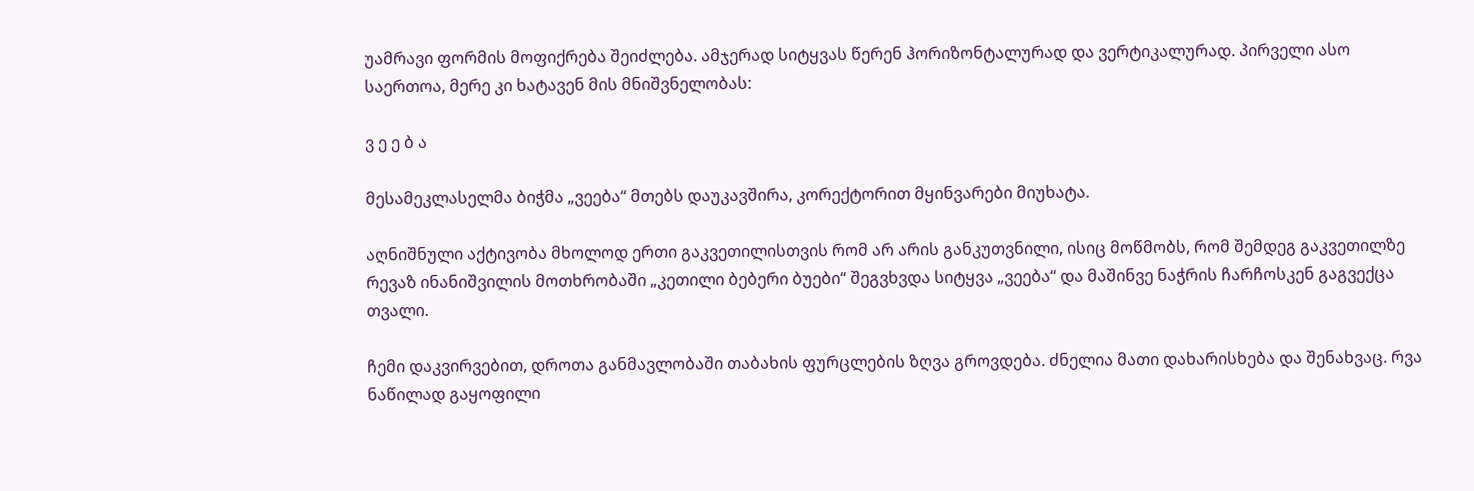უამრავი ფორმის მოფიქრება შეიძლება. ამჯერად სიტყვას წერენ ჰორიზონტალურად და ვერტიკალურად. პირველი ასო საერთოა, მერე კი ხატავენ მის მნიშვნელობას:

ვ ე ე ბ ა

მესამეკლასელმა ბიჭმა „ვეება“ მთებს დაუკავშირა, კორექტორით მყინვარები მიუხატა.

აღნიშნული აქტივობა მხოლოდ ერთი გაკვეთილისთვის რომ არ არის განკუთვნილი, ისიც მოწმობს, რომ შემდეგ გაკვეთილზე რევაზ ინანიშვილის მოთხრობაში „კეთილი ბებერი ბუები“ შეგვხვდა სიტყვა „ვეება“ და მაშინვე ნაჭრის ჩარჩოსკენ გაგვექცა თვალი.

ჩემი დაკვირვებით, დროთა განმავლობაში თაბახის ფურცლების ზღვა გროვდება. ძნელია მათი დახარისხება და შენახვაც. რვა ნაწილად გაყოფილი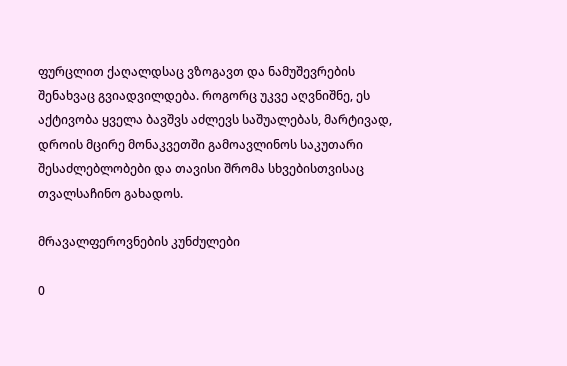ფურცლით ქაღალდსაც ვზოგავთ და ნამუშევრების შენახვაც გვიადვილდება. როგორც უკვე აღვნიშნე, ეს აქტივობა ყველა ბავშვს აძლევს საშუალებას, მარტივად, დროის მცირე მონაკვეთში გამოავლინოს საკუთარი შესაძლებლობები და თავისი შრომა სხვებისთვისაც თვალსაჩინო გახადოს.

მრავალფეროვნების კუნძულები

0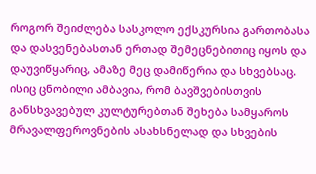როგორ შეიძლება სასკოლო ექსკურსია გართობასა და დასვენებასთან ერთად შემეცნებითიც იყოს და დაუვიწყარიც, ამაზე მეც დამიწერია და სხვებსაც. ისიც ცნობილი ამბავია, რომ ბავშვებისთვის განსხვავებულ კულტურებთან შეხება სამყაროს მრავალფეროვნების ასახსნელად და სხვების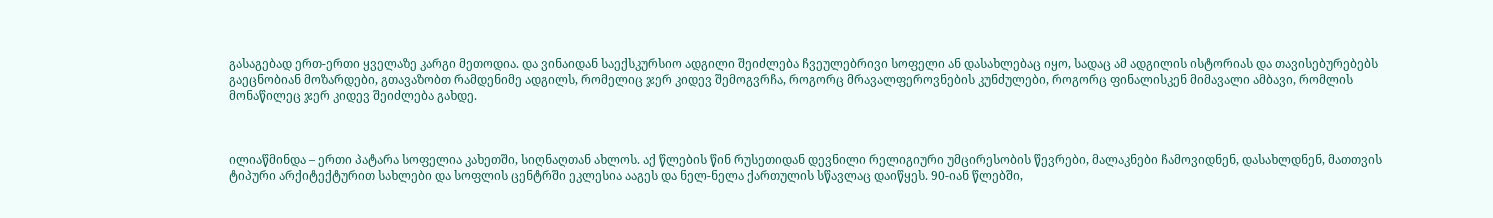გასაგებად ერთ-ერთი ყველაზე კარგი მეთოდია. და ვინაიდან საექსკურსიო ადგილი შეიძლება ჩვეულებრივი სოფელი ან დასახლებაც იყო, სადაც ამ ადგილის ისტორიას და თავისებურებებს გაეცნობიან მოზარდები, გთავაზობთ რამდენიმე ადგილს, რომელიც ჯერ კიდევ შემოგვრჩა, როგორც მრავალფეროვნების კუნძულები, როგორც ფინალისკენ მიმავალი ამბავი, რომლის მონაწილეც ჯერ კიდევ შეიძლება გახდე.



ილიაწმინდა – ერთი პატარა სოფელია კახეთში, სიღნაღთან ახლოს. აქ წლების წინ რუსეთიდან დევნილი რელიგიური უმცირესობის წევრები, მალაკნები ჩამოვიდნენ, დასახლდნენ, მათთვის ტიპური არქიტექტურით სახლები და სოფლის ცენტრში ეკლესია ააგეს და ნელ-ნელა ქართულის სწავლაც დაიწყეს. 90-იან წლებში,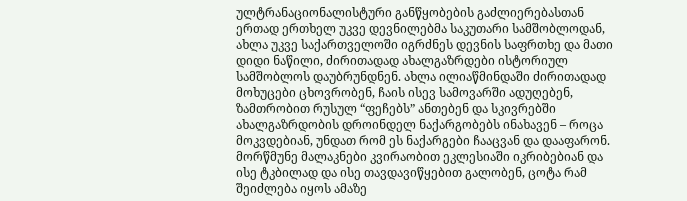ულტრანაციონალისტური განწყობების გაძლიერებასთან ერთად ერთხელ უკვე დევნილებმა საკუთარი სამშობლოდან, ახლა უკვე საქართველოში იგრძნეს დევნის საფრთხე და მათი დიდი ნაწილი, ძირითადად ახალგაზრდები ისტორიულ სამშობლოს დაუბრუნდნენ. ახლა ილიაწმინდაში ძირითადად მოხუცები ცხოვრობენ, ჩაის ისევ სამოვარში ადუღებენ, ზამთრობით რუსულ “ფეჩებს” ანთებენ და სკივრებში ახალგაზრდობის დროინდელ ნაქარგობებს ინახავენ – როცა მოკვდებიან, უნდათ რომ ეს ნაქარგები ჩააცვან და დააფარონ. მორწმუნე მალაკნები კვირაობით ეკლესიაში იკრიბებიან და ისე ტკბილად და ისე თავდავიწყებით გალობენ, ცოტა რამ შეიძლება იყოს ამაზე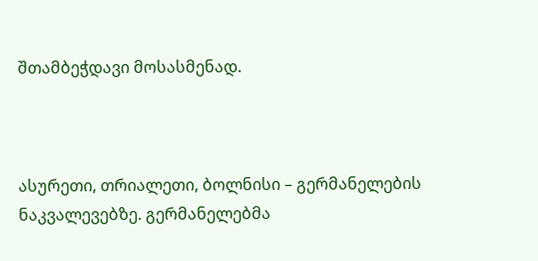შთამბეჭდავი მოსასმენად.



ასურეთი, თრიალეთი, ბოლნისი – გერმანელების ნაკვალევებზე. გერმანელებმა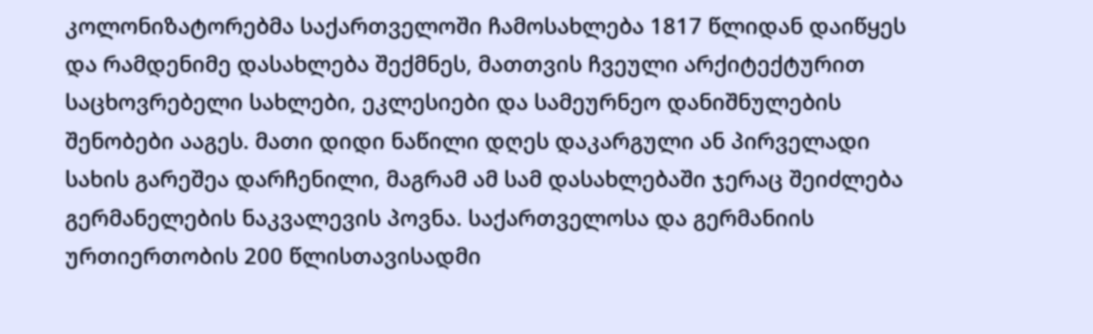კოლონიზატორებმა საქართველოში ჩამოსახლება 1817 წლიდან დაიწყეს და რამდენიმე დასახლება შექმნეს, მათთვის ჩვეული არქიტექტურით საცხოვრებელი სახლები, ეკლესიები და სამეურნეო დანიშნულების შენობები ააგეს. მათი დიდი ნაწილი დღეს დაკარგული ან პირველადი სახის გარეშეა დარჩენილი, მაგრამ ამ სამ დასახლებაში ჯერაც შეიძლება გერმანელების ნაკვალევის პოვნა. საქართველოსა და გერმანიის ურთიერთობის 200 წლისთავისადმი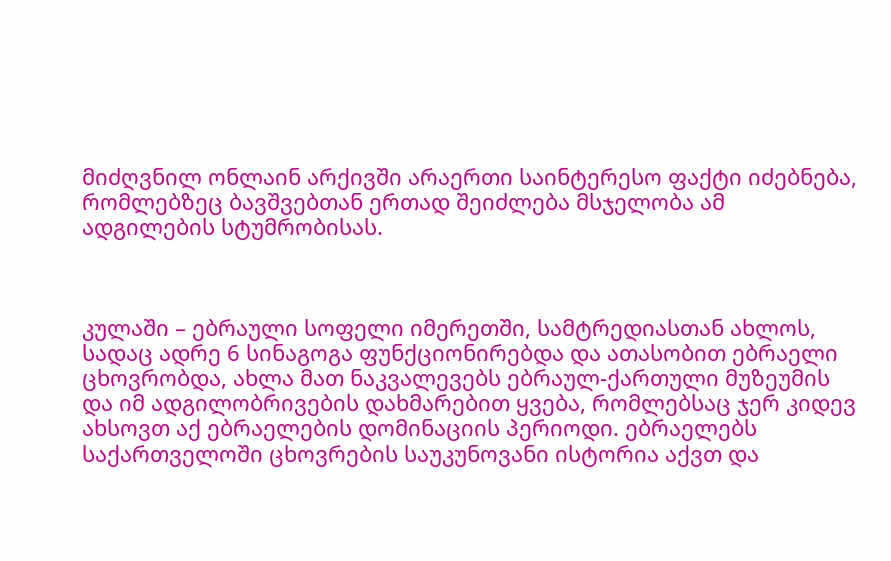მიძღვნილ ონლაინ არქივში არაერთი საინტერესო ფაქტი იძებნება, რომლებზეც ბავშვებთან ერთად შეიძლება მსჯელობა ამ ადგილების სტუმრობისას.



კულაში – ებრაული სოფელი იმერეთში, სამტრედიასთან ახლოს, სადაც ადრე 6 სინაგოგა ფუნქციონირებდა და ათასობით ებრაელი ცხოვრობდა, ახლა მათ ნაკვალევებს ებრაულ-ქართული მუზეუმის და იმ ადგილობრივების დახმარებით ყვება, რომლებსაც ჯერ კიდევ ახსოვთ აქ ებრაელების დომინაციის პერიოდი. ებრაელებს საქართველოში ცხოვრების საუკუნოვანი ისტორია აქვთ და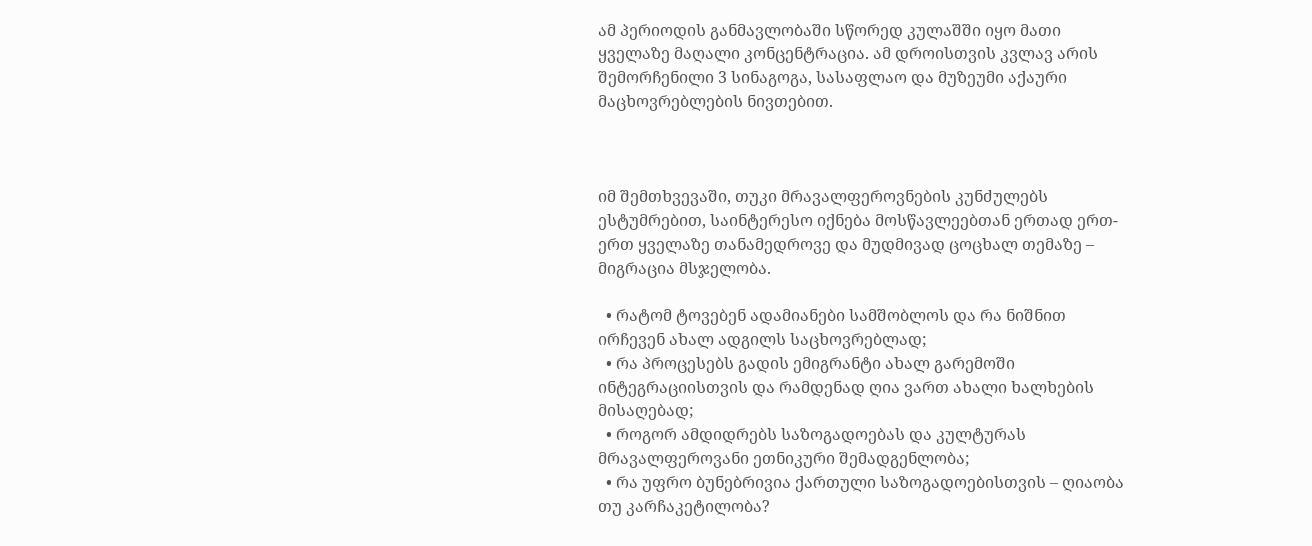ამ პერიოდის განმავლობაში სწორედ კულაშში იყო მათი ყველაზე მაღალი კონცენტრაცია. ამ დროისთვის კვლავ არის შემორჩენილი 3 სინაგოგა, სასაფლაო და მუზეუმი აქაური მაცხოვრებლების ნივთებით.



იმ შემთხვევაში, თუკი მრავალფეროვნების კუნძულებს ესტუმრებით, საინტერესო იქნება მოსწავლეებთან ერთად ერთ-ერთ ყველაზე თანამედროვე და მუდმივად ცოცხალ თემაზე – მიგრაცია მსჯელობა.

  • რატომ ტოვებენ ადამიანები სამშობლოს და რა ნიშნით ირჩევენ ახალ ადგილს საცხოვრებლად;
  • რა პროცესებს გადის ემიგრანტი ახალ გარემოში ინტეგრაციისთვის და რამდენად ღია ვართ ახალი ხალხების მისაღებად;
  • როგორ ამდიდრებს საზოგადოებას და კულტურას მრავალფეროვანი ეთნიკური შემადგენლობა;
  • რა უფრო ბუნებრივია ქართული საზოგადოებისთვის – ღიაობა თუ კარჩაკეტილობა?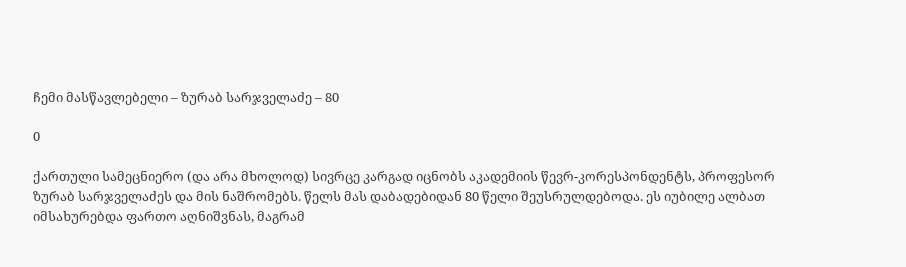ჩემი მასწავლებელი – ზურაბ სარჯველაძე – 80

0

ქართული სამეცნიერო (და არა მხოლოდ) სივრცე კარგად იცნობს აკადემიის წევრ-კორესპონდენტს, პროფესორ ზურაბ სარჯველაძეს და მის ნაშრომებს. წელს მას დაბადებიდან 80 წელი შეუსრულდებოდა. ეს იუბილე ალბათ იმსახურებდა ფართო აღნიშვნას, მაგრამ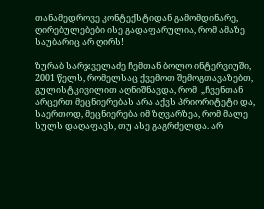თანამედროვე კონტექსტიდან გამომდინარე, ღირებულებები ისე გადაფარულია, რომ ამაზე საუბარიც არ ღირს!

ზურაბ სარჯველაძე ჩემთან ბოლო ინტერვიუში, 2001 წელს, რომელსაც ქვემოთ შემოგთავაზებთ,  გულისტკივილით აღნიშნავდა, რომ  „ჩვენთან არცერთ მეცნიერებას არა აქვს პრიორიტეტი და, საერთოდ, მეცნიერება იმ ზღვარზეა, რომ მალე სულს დაღაფავს, თუ ასე გაგრძელდა. არ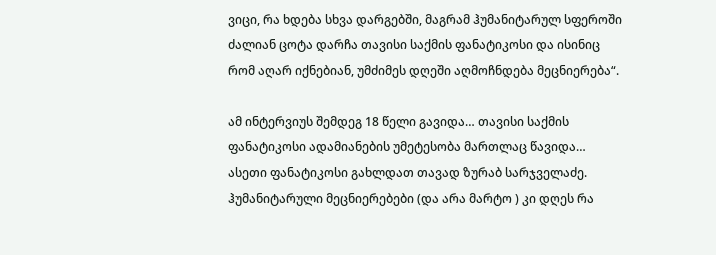ვიცი, რა ხდება სხვა დარგებში, მაგრამ ჰუმანიტარულ სფეროში ძალიან ცოტა დარჩა თავისი საქმის ფანატიკოსი და ისინიც რომ აღარ იქნებიან, უმძიმეს დღეში აღმოჩნდება მეცნიერება“.

ამ ინტერვიუს შემდეგ 18 წელი გავიდა… თავისი საქმის ფანატიკოსი ადამიანების უმეტესობა მართლაც წავიდა… ასეთი ფანატიკოსი გახლდათ თავად ზურაბ სარჯველაძე. ჰუმანიტარული მეცნიერებები (და არა მარტო ) კი დღეს რა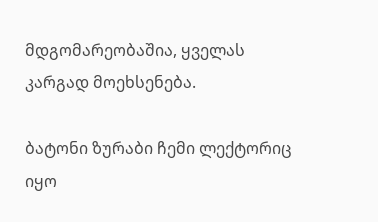მდგომარეობაშია, ყველას კარგად მოეხსენება.

ბატონი ზურაბი ჩემი ლექტორიც იყო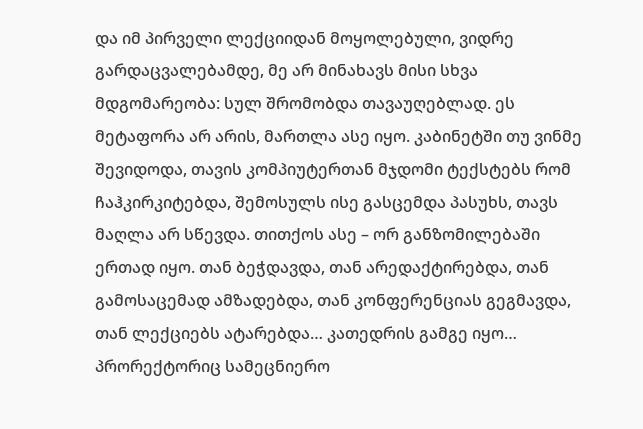და იმ პირველი ლექციიდან მოყოლებული, ვიდრე გარდაცვალებამდე, მე არ მინახავს მისი სხვა მდგომარეობა: სულ შრომობდა თავაუღებლად. ეს მეტაფორა არ არის, მართლა ასე იყო. კაბინეტში თუ ვინმე შევიდოდა, თავის კომპიუტერთან მჯდომი ტექსტებს რომ ჩაჰკირკიტებდა, შემოსულს ისე გასცემდა პასუხს, თავს მაღლა არ სწევდა. თითქოს ასე – ორ განზომილებაში ერთად იყო. თან ბეჭდავდა, თან არედაქტირებდა, თან გამოსაცემად ამზადებდა, თან კონფერენციას გეგმავდა, თან ლექციებს ატარებდა… კათედრის გამგე იყო… პრორექტორიც სამეცნიერო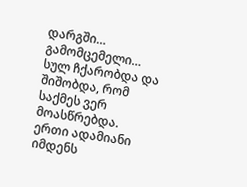დარგში… გამომცემელი… სულ ჩქარობდა და შიშობდა, რომ საქმეს ვერ მოასწრებდა. ერთი ადამიანი იმდენს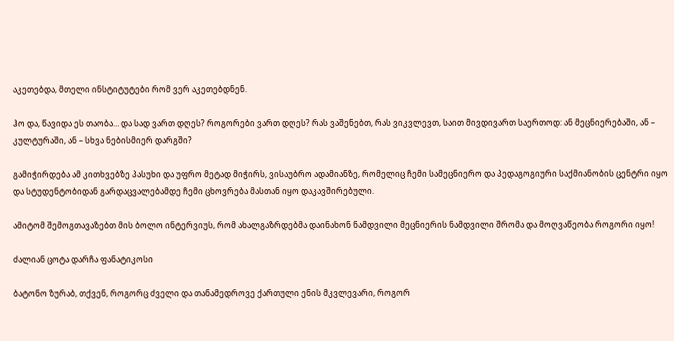აკეთებდა, მთელი ინსტიტუტები რომ ვერ აკეთებდნენ.

ჰო და, წავიდა ეს თაობა… და სად ვართ დღეს? როგორები ვართ დღეს? რას ვაშენებთ, რას ვიკვლევთ, საით მივდივართ საერთოდ: ან მეცნიერებაში, ან – კულტურაში, ან – სხვა ნებისმიერ დარგში?

გამიჭირდება ამ კითხვებზე პასუხი და უფრო მეტად მიჭირს, ვისაუბრო ადამიანზე, რომელიც ჩემი სამეცნიერო და პედაგოგიური საქმიანობის ცენტრი იყო და სტუდენტობიდან გარდაცვალებამდე ჩემი ცხოვრება მასთან იყო დაკავშირებული.

ამიტომ შემოგთავაზებთ მის ბოლო ინტერვიუს, რომ ახალგაზრდებმა დაინახონ ნამდვილი მეცნიერის ნამდვილი შრომა და მოღვაწეობა როგორი იყო!

ძალიან ცოტა დარჩა ფანატიკოსი

ბატონო ზურაბ, თქვენ, როგორც ძველი და თანამედროვე ქართული ენის მკვლევარი, როგორ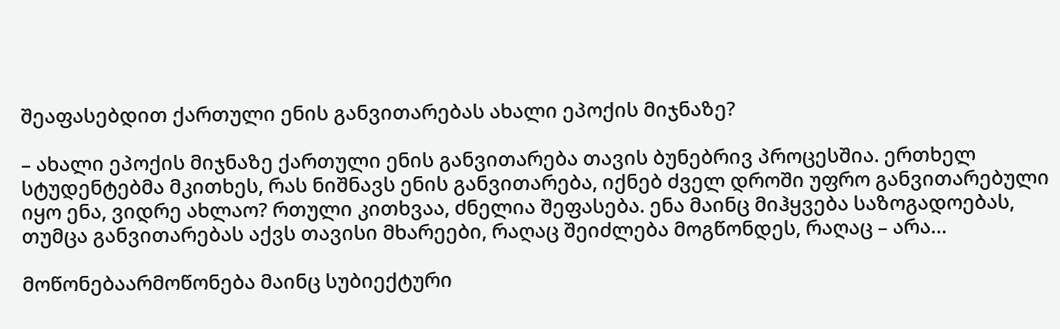შეაფასებდით ქართული ენის განვითარებას ახალი ეპოქის მიჯნაზე?

– ახალი ეპოქის მიჯნაზე ქართული ენის განვითარება თავის ბუნებრივ პროცესშია. ერთხელ სტუდენტებმა მკითხეს, რას ნიშნავს ენის განვითარება, იქნებ ძველ დროში უფრო განვითარებული იყო ენა, ვიდრე ახლაო? რთული კითხვაა, ძნელია შეფასება. ენა მაინც მიჰყვება საზოგადოებას, თუმცა განვითარებას აქვს თავისი მხარეები, რაღაც შეიძლება მოგწონდეს, რაღაც – არა…

მოწონებაარმოწონება მაინც სუბიექტური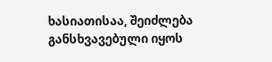ხასიათისაა, შეიძლება განსხვავებული იყოს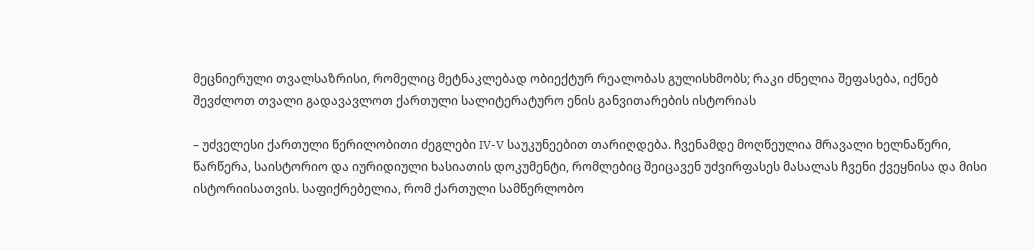მეცნიერული თვალსაზრისი, რომელიც მეტნაკლებად ობიექტურ რეალობას გულისხმობს; რაკი ძნელია შეფასება, იქნებ შევძლოთ თვალი გადავავლოთ ქართული სალიტერატურო ენის განვითარების ისტორიას

– უძველესი ქართული წერილობითი ძეგლები IV-V საუკუნეებით თარიღდება. ჩვენამდე მოღწეულია მრავალი ხელნაწერი, წარწერა, საისტორიო და იურიდიული ხასიათის დოკუმენტი, რომლებიც შეიცავენ უძვირფასეს მასალას ჩვენი ქვეყნისა და მისი ისტორიისათვის. საფიქრებელია, რომ ქართული სამწერლობო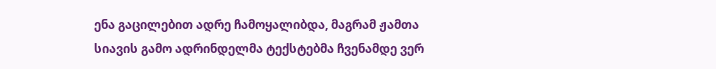ენა გაცილებით ადრე ჩამოყალიბდა, მაგრამ ჟამთა სიავის გამო ადრინდელმა ტექსტებმა ჩვენამდე ვერ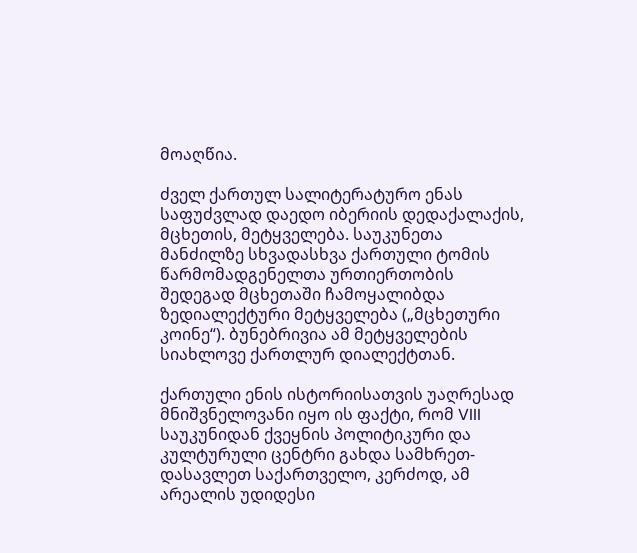მოაღწია.

ძველ ქართულ სალიტერატურო ენას საფუძვლად დაედო იბერიის დედაქალაქის, მცხეთის, მეტყველება. საუკუნეთა მანძილზე სხვადასხვა ქართული ტომის წარმომადგენელთა ურთიერთობის შედეგად მცხეთაში ჩამოყალიბდა ზედიალექტური მეტყველება („მცხეთური კოინე“). ბუნებრივია ამ მეტყველების სიახლოვე ქართლურ დიალექტთან.

ქართული ენის ისტორიისათვის უაღრესად მნიშვნელოვანი იყო ის ფაქტი, რომ VIII საუკუნიდან ქვეყნის პოლიტიკური და კულტურული ცენტრი გახდა სამხრეთ-დასავლეთ საქართველო, კერძოდ, ამ არეალის უდიდესი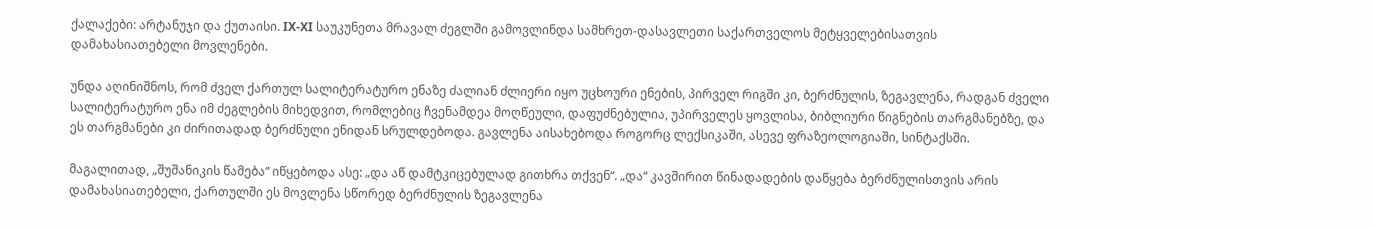ქალაქები: არტანუჯი და ქუთაისი. IX-XI საუკუნეთა მრავალ ძეგლში გამოვლინდა სამხრეთ-დასავლეთი საქართველოს მეტყველებისათვის დამახასიათებელი მოვლენები.

უნდა აღინიშნოს, რომ ძველ ქართულ სალიტერატურო ენაზე ძალიან ძლიერი იყო უცხოური ენების, პირველ რიგში კი, ბერძნულის, ზეგავლენა, რადგან ძველი სალიტერატურო ენა იმ ძეგლების მიხედვით, რომლებიც ჩვენამდეა მოღწეული, დაფუძნებულია, უპირველეს ყოვლისა, ბიბლიური წიგნების თარგმანებზე, და ეს თარგმანები კი ძირითადად ბერძნული ენიდან სრულდებოდა. გავლენა აისახებოდა როგორც ლექსიკაში, ასევე ფრაზეოლოგიაში, სინტაქსში.

მაგალითად, „შუშანიკის წამება“ იწყებოდა ასე: „და აწ დამტკიცებულად გითხრა თქვენ“. „და“ კავშირით წინადადების დაწყება ბერძნულისთვის არის დამახასიათებელი, ქართულში ეს მოვლენა სწორედ ბერძნულის ზეგავლენა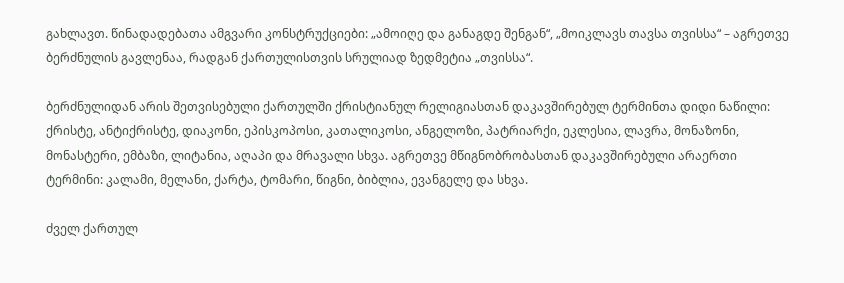გახლავთ. წინადადებათა ამგვარი კონსტრუქციები: „ამოიღე და განაგდე შენგან“, „მოიკლავს თავსა თვისსა“ – აგრეთვე ბერძნულის გავლენაა, რადგან ქართულისთვის სრულიად ზედმეტია „თვისსა“.

ბერძნულიდან არის შეთვისებული ქართულში ქრისტიანულ რელიგიასთან დაკავშირებულ ტერმინთა დიდი ნაწილი: ქრისტე, ანტიქრისტე, დიაკონი, ეპისკოპოსი, კათალიკოსი, ანგელოზი, პატრიარქი, ეკლესია, ლავრა, მონაზონი, მონასტერი, ემბაზი, ლიტანია, აღაპი და მრავალი სხვა. აგრეთვე მწიგნობრობასთან დაკავშირებული არაერთი ტერმინი: კალამი, მელანი, ქარტა, ტომარი, წიგნი, ბიბლია, ევანგელე და სხვა.

ძველ ქართულ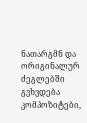ნათარგმნ და ორიგინალურ ძეგლებში გვხვდება კომპოზიტები,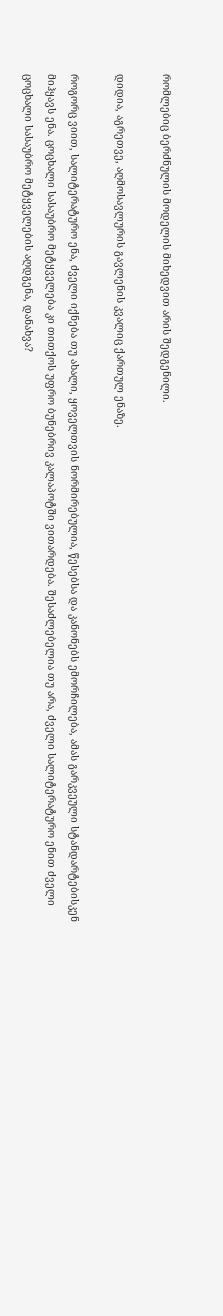რომლებიც ბერძნულის მოდელის მიხედვით არის შედგენილი.

დიდია, აგრეთვე, აღმოსავლურის გავლენის კვალიც ქართულ ენაზე.

როგორც ვიით, სალიტერატურო ენა, ძველი იქნება თუ ახალი, ყოველთვის ნორმირებულია, წესებსა და კანონებს ემორჩილება, ამას გარკვეული სტანდარტებისკენ მიჰყავს ენა. ცოცხალი სასაუბრო მეტყველება კი თითქოს უფრო ბუნებრივ კალაპოტში ვითარდება. შესაძლებელია თუ არა, ძველი სალიტერატურო ენით ძველი ცოცხალი სასაუბრო მეტყველების აღდგენა, დანახვა?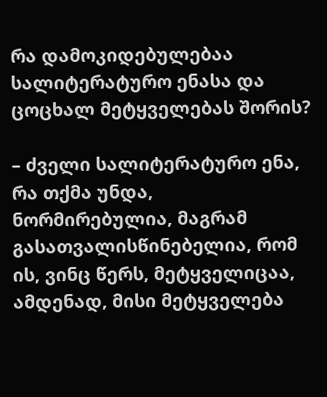რა დამოკიდებულებაა სალიტერატურო ენასა და ცოცხალ მეტყველებას შორის?

– ძველი სალიტერატურო ენა, რა თქმა უნდა, ნორმირებულია, მაგრამ გასათვალისწინებელია, რომ ის, ვინც წერს, მეტყველიცაა, ამდენად, მისი მეტყველება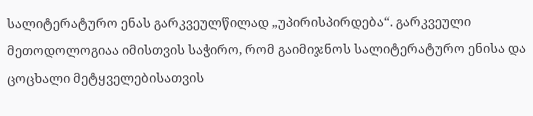სალიტერატურო ენას გარკვეულწილად „უპირისპირდება“. გარკვეული მეთოდოლოგიაა იმისთვის საჭირო, რომ გაიმიჯნოს სალიტერატურო ენისა და ცოცხალი მეტყველებისათვის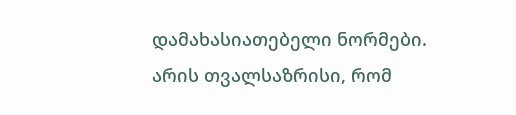დამახასიათებელი ნორმები. არის თვალსაზრისი, რომ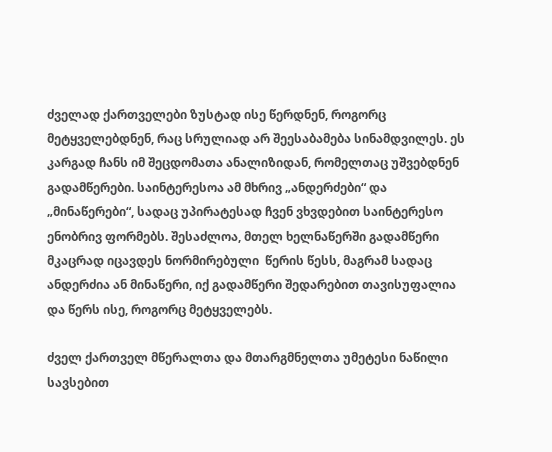ძველად ქართველები ზუსტად ისე წერდნენ, როგორც მეტყველებდნენ, რაც სრულიად არ შეესაბამება სინამდვილეს. ეს კარგად ჩანს იმ შეცდომათა ანალიზიდან, რომელთაც უშვებდნენ გადამწერები. საინტერესოა ამ მხრივ „ანდერძები“ და „მინაწერები“, სადაც უპირატესად ჩვენ ვხვდებით საინტერესო ენობრივ ფორმებს. შესაძლოა, მთელ ხელნაწერში გადამწერი მკაცრად იცავდეს ნორმირებული  წერის წესს, მაგრამ სადაც ანდერძია ან მინაწერი, იქ გადამწერი შედარებით თავისუფალია და წერს ისე, როგორც მეტყველებს.

ძველ ქართველ მწერალთა და მთარგმნელთა უმეტესი ნაწილი სავსებით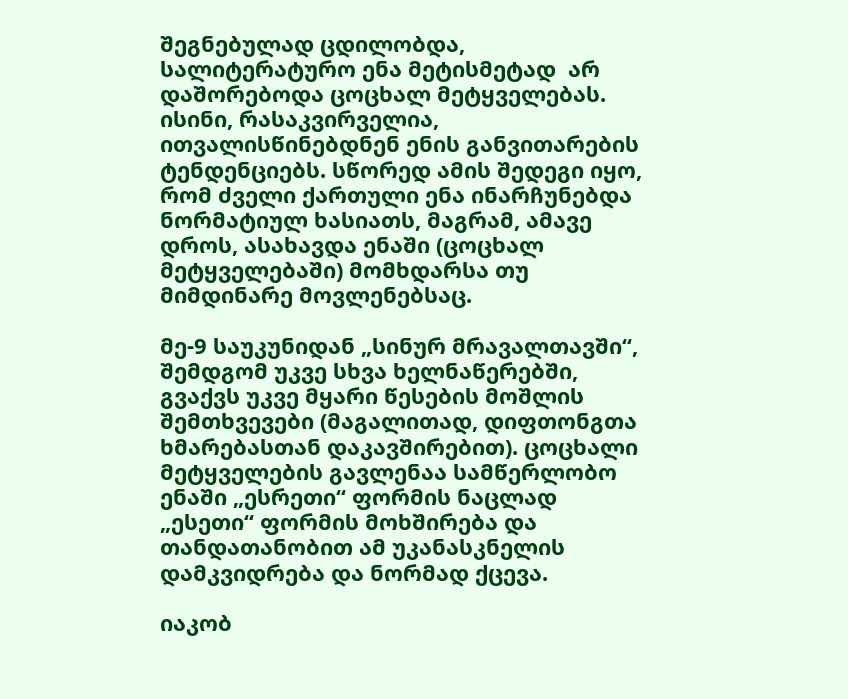შეგნებულად ცდილობდა, სალიტერატურო ენა მეტისმეტად  არ დაშორებოდა ცოცხალ მეტყველებას. ისინი, რასაკვირველია, ითვალისწინებდნენ ენის განვითარების ტენდენციებს. სწორედ ამის შედეგი იყო, რომ ძველი ქართული ენა ინარჩუნებდა ნორმატიულ ხასიათს, მაგრამ, ამავე დროს, ასახავდა ენაში (ცოცხალ მეტყველებაში) მომხდარსა თუ მიმდინარე მოვლენებსაც.

მე-9 საუკუნიდან „სინურ მრავალთავში“, შემდგომ უკვე სხვა ხელნაწერებში, გვაქვს უკვე მყარი წესების მოშლის შემთხვევები (მაგალითად, დიფთონგთა ხმარებასთან დაკავშირებით). ცოცხალი მეტყველების გავლენაა სამწერლობო ენაში „ესრეთი“ ფორმის ნაცლად „ესეთი“ ფორმის მოხშირება და თანდათანობით ამ უკანასკნელის დამკვიდრება და ნორმად ქცევა.

იაკობ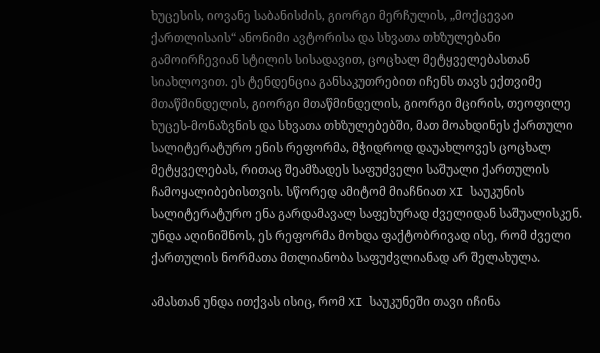ხუცესის, იოვანე საბანისძის, გიორგი მერჩულის, „მოქცევაი ქართლისაის“ ანონიმი ავტორისა და სხვათა თხზულებანი გამოირჩევიან სტილის სისადავით, ცოცხალ მეტყველებასთან სიახლოვით. ეს ტენდენცია განსაკუთრებით იჩენს თავს ექთვიმე მთაწმინდელის, გიორგი მთაწმინდელის, გიორგი მცირის, თეოფილე ხუცეს-მონაზვნის და სხვათა თხზულებებში, მათ მოახდინეს ქართული სალიტერატურო ენის რეფორმა, მჭიდროდ დაუახლოვეს ცოცხალ მეტყველებას, რითაც შეამზადეს საფუძველი საშუალი ქართულის ჩამოყალიბებისთვის. სწორედ ამიტომ მიაჩნიათ XI საუკუნის სალიტერატურო ენა გარდამავალ საფეხურად ძველიდან საშუალისკენ. უნდა აღინიშნოს, ეს რეფორმა მოხდა ფაქტობრივად ისე, რომ ძველი ქართულის ნორმათა მთლიანობა საფუძვლიანად არ შელახულა.

ამასთან უნდა ითქვას ისიც, რომ XI საუკუნეში თავი იჩინა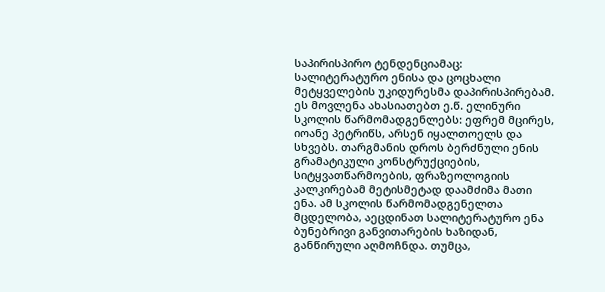საპირისპირო ტენდენციამაც: სალიტერატურო ენისა და ცოცხალი მეტყველების უკიდურესმა დაპირისპირებამ. ეს მოვლენა ახასიათებთ ე.წ. ელინური სკოლის წარმომადგენლებს: ეფრემ მცირეს, იოანე პეტრიწს, არსენ იყალთოელს და სხვებს. თარგმანის დროს ბერძნული ენის გრამატიკული კონსტრუქციების, სიტყვათწარმოების, ფრაზეოლოგიის კალკირებამ მეტისმეტად დაამძიმა მათი ენა. ამ სკოლის წარმომადგენელთა მცდელობა, აეცდინათ სალიტერატურო ენა ბუნებრივი განვითარების ხაზიდან, განწირული აღმოჩნდა. თუმცა,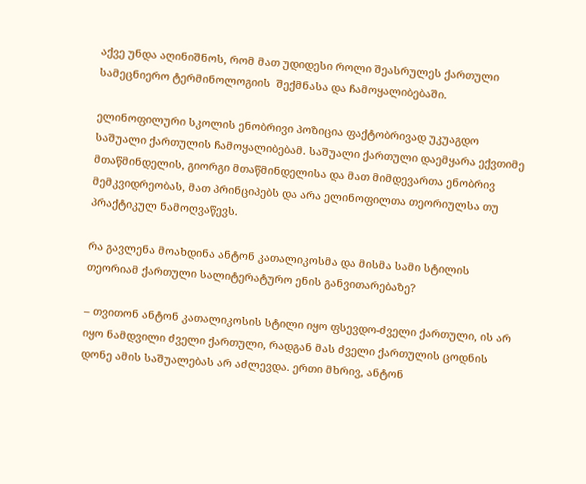აქვე უნდა აღინიშნოს, რომ მათ უდიდესი როლი შეასრულეს ქართული სამეცნიერო ტერმინოლოგიის  შექმნასა და ჩამოყალიბებაში.

ელინოფილური სკოლის ენობრივი პოზიცია ფაქტობრივად უკუაგდო საშუალი ქართულის ჩამოყალიბებამ. საშუალი ქართული დაემყარა ექვთიმე მთაწმინდელის, გიორგი მთაწმინდელისა და მათ მიმდევართა ენობრივ მემკვიდრეობას, მათ პრინციპებს და არა ელინოფილთა თეორიულსა თუ პრაქტიკულ ნამოღვაწევს.

რა გავლენა მოახდინა ანტონ კათალიკოსმა და მისმა სამი სტილის თეორიამ ქართული სალიტერატურო ენის განვითარებაზე?

– თვითონ ანტონ კათალიკოსის სტილი იყო ფსევდო-ძველი ქართული, ის არ იყო ნამდვილი ძველი ქართული, რადგან მას ძველი ქართულის ცოდნის დონე ამის საშუალებას არ აძლევდა. ერთი მხრივ, ანტონ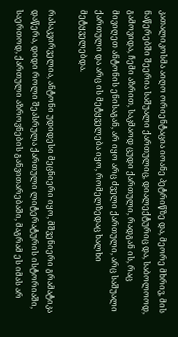კათალიკოსმა აიღო ორიენტაცია იოანე პეტრიწზე და, მეორე მხრივ, მის ნაწერებში შეერია საშუალი ქართულიც, დიალექტურიც და, საბოლოოდ, გამოვიდა, ჩემი აზრით, საკმაოდ ცუდი ქართული, რადგან ის, რაც მივიღეთ ანტონის ენისაგან, არ იყო არც ძველი ქართული, არც საშუალი ქართული და არც ის მეტყველება იყო, რომელზედაც ხალხი მეტყველებდა.

რასაკვირველია, ანტონი უდიდესი მეცნიერი იყო, მშვენიერი გრამატიკა დაწერა, დიდი როლი შეასრულა ქართული ლიტერატურის ისტორიაში, საერთოდ, ქართული აზროვნების განვითარებაში, მაგრამ ეს იმას არ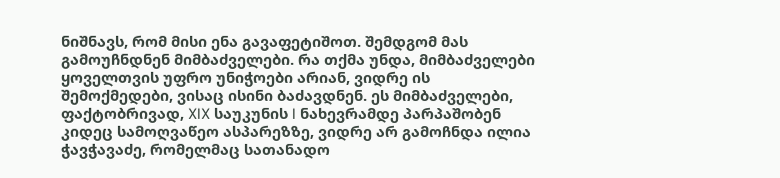ნიშნავს, რომ მისი ენა გავაფეტიშოთ. შემდგომ მას გამოუჩნდნენ მიმბაძველები. რა თქმა უნდა, მიმბაძველები ყოველთვის უფრო უნიჭოები არიან, ვიდრე ის შემოქმედები, ვისაც ისინი ბაძავდნენ. ეს მიმბაძველები, ფაქტობრივად, XIX საუკუნის I ნახევრამდე პარპაშობენ კიდეც სამოღვაწეო ასპარეზზე, ვიდრე არ გამოჩნდა ილია ჭავჭავაძე, რომელმაც სათანადო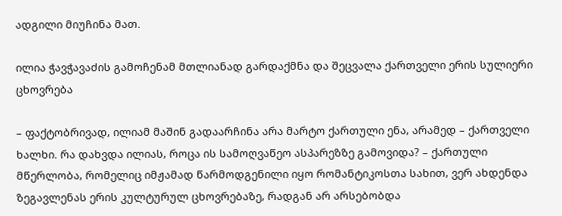ადგილი მიუჩინა მათ.

ილია ჭავჭავაძის გამოჩენამ მთლიანად გარდაქმნა და შეცვალა ქართველი ერის სულიერი ცხოვრება

– ფაქტობრივად, ილიამ მაშინ გადაარჩინა არა მარტო ქართული ენა, არამედ – ქართველი ხალხი. რა დახვდა ილიას, როცა ის სამოღვაწეო ასპარეზზე გამოვიდა? – ქართული მწერლობა, რომელიც იმჟამად წარმოდგენილი იყო რომანტიკოსთა სახით, ვერ ახდენდა ზეგავლენას ერის კულტურულ ცხოვრებაზე, რადგან არ არსებობდა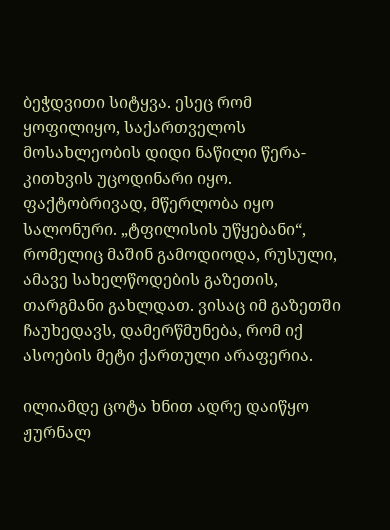ბეჭდვითი სიტყვა. ესეც რომ ყოფილიყო, საქართველოს მოსახლეობის დიდი ნაწილი წერა-კითხვის უცოდინარი იყო. ფაქტობრივად, მწერლობა იყო სალონური. „ტფილისის უწყებანი“, რომელიც მაშინ გამოდიოდა, რუსული, ამავე სახელწოდების გაზეთის, თარგმანი გახლდათ. ვისაც იმ გაზეთში ჩაუხედავს, დამერწმუნება, რომ იქ ასოების მეტი ქართული არაფერია.

ილიამდე ცოტა ხნით ადრე დაიწყო ჟურნალ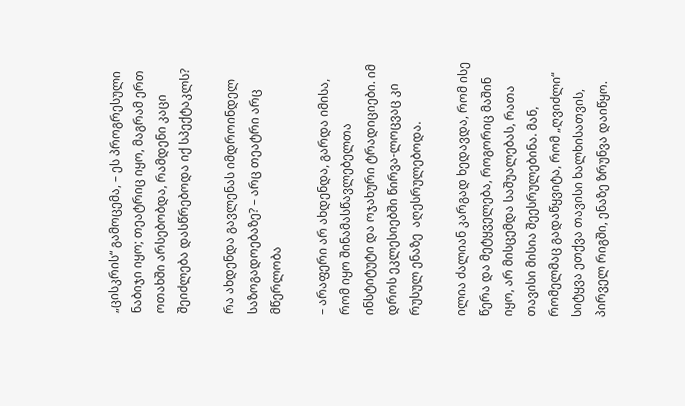„ცისკრის“ გამოცემა, – ეს პროგრესული ნაბიჯი იყო; თეატრიც იყო, მაგრამ ერთ ოთახში არსებობდა, რამდენი კაცი შეიძლება დასწრებოდა იქ სპექტაკლს?

რა ახდენდა გავლენას იმდროინდელ საზოგადოებაზე? – არც თეატრი არც მწერლობა

– არაფერი არ ახდენდა, გარდა იმისა, რომ იყო შინამასწავლებელთა ინსტიტუტი და ოჯახური ტრადიციები. იმ დროს ეკლესიებში წირვა-ლოცვაც კი რუსულ ენაზე  აღესრულებოდა.

ილია ძალიან კარგად ხედავდა, რომ ისე წერა და მეტყველება, როგორიც მაშინ იყო, არ მისცემდა საშუალებას, რათა  თავისი მისია შეესრულებინა. მან, რომელმაც გადაწყვიტა, რომ „ღვიძლი“ სიტყვა ეთქვა თავისი ხალხისათვის, პირველ რიგში, ენაზე ზრუნვა დაიწყო.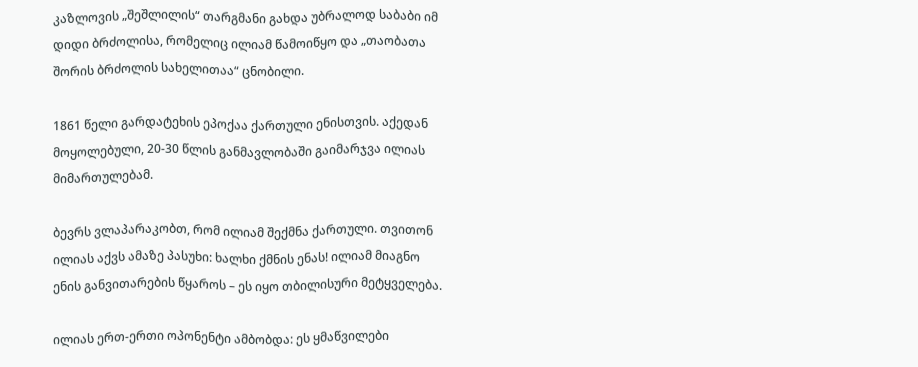კაზლოვის „შეშლილის“ თარგმანი გახდა უბრალოდ საბაბი იმ დიდი ბრძოლისა, რომელიც ილიამ წამოიწყო და „თაობათა შორის ბრძოლის სახელითაა“ ცნობილი.

1861 წელი გარდატეხის ეპოქაა ქართული ენისთვის. აქედან მოყოლებული, 20-30 წლის განმავლობაში გაიმარჯვა ილიას მიმართულებამ.

ბევრს ვლაპარაკობთ, რომ ილიამ შექმნა ქართული. თვითონ ილიას აქვს ამაზე პასუხი: ხალხი ქმნის ენას! ილიამ მიაგნო ენის განვითარების წყაროს – ეს იყო თბილისური მეტყველება.

ილიას ერთ-ერთი ოპონენტი ამბობდა: ეს ყმაწვილები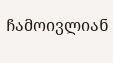ჩამოივლიან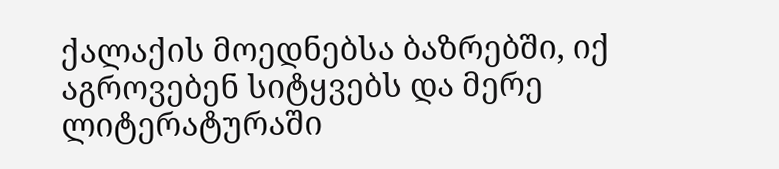ქალაქის მოედნებსა ბაზრებში, იქ აგროვებენ სიტყვებს და მერე ლიტერატურაში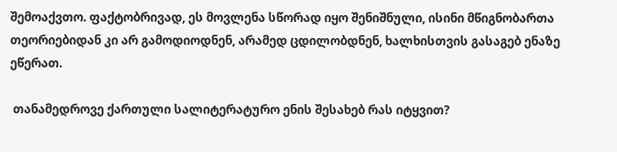შემოაქვთო. ფაქტობრივად, ეს მოვლენა სწორად იყო შენიშნული, ისინი მწიგნობართა თეორიებიდან კი არ გამოდიოდნენ, არამედ ცდილობდნენ, ხალხისთვის გასაგებ ენაზე ეწერათ.

 თანამედროვე ქართული სალიტერატურო ენის შესახებ რას იტყვით?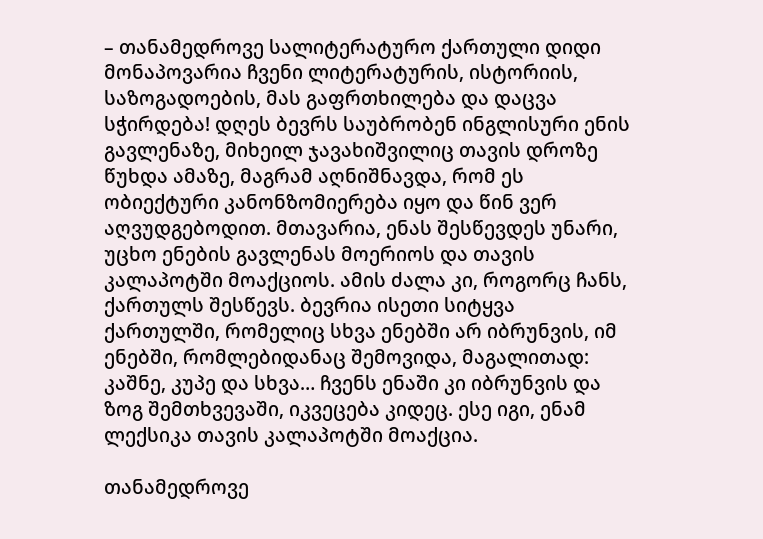– თანამედროვე სალიტერატურო ქართული დიდი მონაპოვარია ჩვენი ლიტერატურის, ისტორიის, საზოგადოების, მას გაფრთხილება და დაცვა სჭირდება! დღეს ბევრს საუბრობენ ინგლისური ენის გავლენაზე, მიხეილ ჯავახიშვილიც თავის დროზე წუხდა ამაზე, მაგრამ აღნიშნავდა, რომ ეს ობიექტური კანონზომიერება იყო და წინ ვერ აღვუდგებოდით. მთავარია, ენას შესწევდეს უნარი, უცხო ენების გავლენას მოერიოს და თავის კალაპოტში მოაქციოს. ამის ძალა კი, როგორც ჩანს, ქართულს შესწევს. ბევრია ისეთი სიტყვა ქართულში, რომელიც სხვა ენებში არ იბრუნვის, იმ ენებში, რომლებიდანაც შემოვიდა, მაგალითად: კაშნე, კუპე და სხვა… ჩვენს ენაში კი იბრუნვის და ზოგ შემთხვევაში, იკვეცება კიდეც. ესე იგი, ენამ ლექსიკა თავის კალაპოტში მოაქცია.

თანამედროვე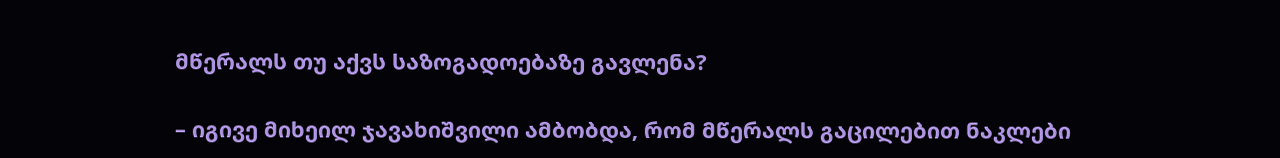მწერალს თუ აქვს საზოგადოებაზე გავლენა?

– იგივე მიხეილ ჯავახიშვილი ამბობდა, რომ მწერალს გაცილებით ნაკლები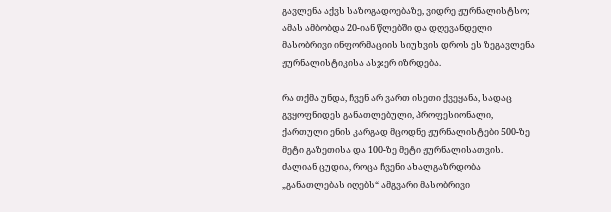გავლენა აქვს საზოგადოებაზე, ვიდრე ჟურნალისტსო; ამას ამბობდა 20-იან წლებში და დღევანდელი მასობრივი ინფორმაციის სიუხვის დროს ეს ზეგავლენა ჟურნალისტიკისა ასჯერ იზრდება.

რა თქმა უნდა, ჩვენ არ ვართ ისეთი ქვეყანა, სადაც გვყოფნიდეს განათლებული, პროფესიონალი, ქართული ენის კარგად მცოდნე ჟურნალისტები 500-ზე მეტი გაზეთისა და 100-ზე მეტი ჟურნალისათვის. ძალიან ცუდია, როცა ჩვენი ახალგაზრდობა „განათლებას იღებს“ ამგვარი მასობრივი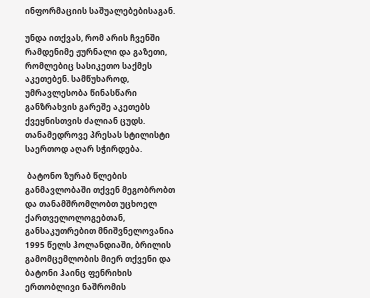ინფორმაციის საშუალებებისაგან.

უნდა ითქვას, რომ არის ჩვენში რამდენიმე ჟურნალი და გაზეთი, რომლებიც სასიკეთო საქმეს აკეთებენ. სამწუხაროდ, უმრავლესობა წინასწარი განზრახვის გარეშე აკეთებს ქვეყნისთვის ძალიან ცუდს. თანამედროვე პრესას სტილისტი საერთოდ აღარ სჭირდება.

 ბატონო ზურაბ წლების განმავლობაში თქვენ მეგობრობთ და თანამშრომლობთ უცხოელ ქართველოლოგებთან, განსაკუთრებით მნიშვნელოვანია 1995 წელს ჰოლანდიაში, ბრილის გამომცემლობის მიერ თქვენი და ბატონი ჰაინც ფენრიხის ერთობლივი ნაშრომის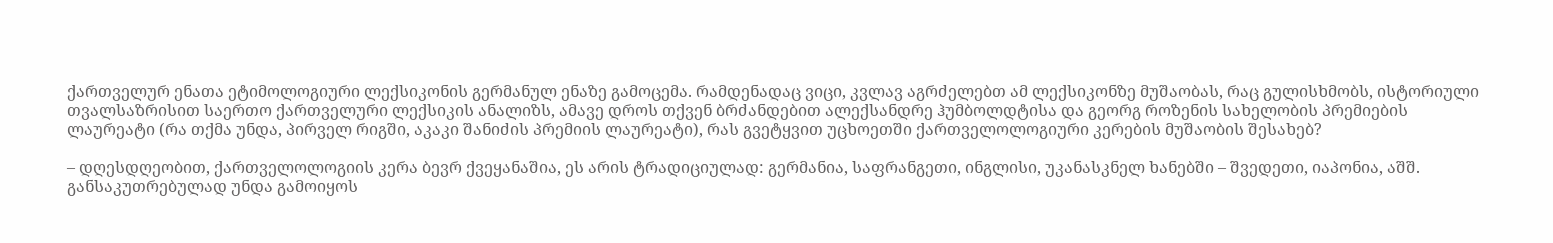ქართველურ ენათა ეტიმოლოგიური ლექსიკონის გერმანულ ენაზე გამოცემა. რამდენადაც ვიცი, კვლავ აგრძელებთ ამ ლექსიკონზე მუშაობას, რაც გულისხმობს, ისტორიული თვალსაზრისით საერთო ქართველური ლექსიკის ანალიზს, ამავე დროს თქვენ ბრძანდებით ალექსანდრე ჰუმბოლდტისა და გეორგ როზენის სახელობის პრემიების ლაურეატი (რა თქმა უნდა, პირველ რიგში, აკაკი შანიძის პრემიის ლაურეატი), რას გვეტყვით უცხოეთში ქართველოლოგიური კერების მუშაობის შესახებ?

– დღესდღეობით, ქართველოლოგიის კერა ბევრ ქვეყანაშია, ეს არის ტრადიციულად: გერმანია, საფრანგეთი, ინგლისი, უკანასკნელ ხანებში – შვედეთი, იაპონია, აშშ. განსაკუთრებულად უნდა გამოიყოს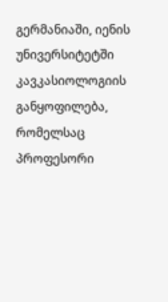გერმანიაში, იენის უნივერსიტეტში კავკასიოლოგიის განყოფილება, რომელსაც პროფესორი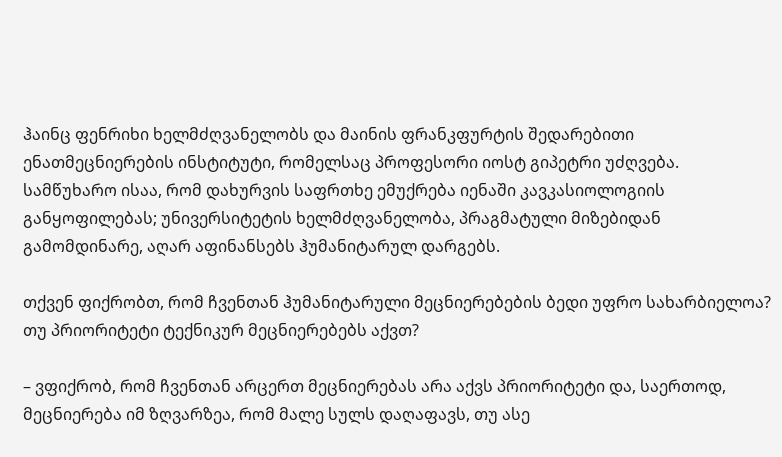ჰაინც ფენრიხი ხელმძღვანელობს და მაინის ფრანკფურტის შედარებითი ენათმეცნიერების ინსტიტუტი, რომელსაც პროფესორი იოსტ გიპეტრი უძღვება. სამწუხარო ისაა, რომ დახურვის საფრთხე ემუქრება იენაში კავკასიოლოგიის განყოფილებას; უნივერსიტეტის ხელმძღვანელობა, პრაგმატული მიზებიდან გამომდინარე, აღარ აფინანსებს ჰუმანიტარულ დარგებს.

თქვენ ფიქრობთ, რომ ჩვენთან ჰუმანიტარული მეცნიერებების ბედი უფრო სახარბიელოა? თუ პრიორიტეტი ტექნიკურ მეცნიერებებს აქვთ?

– ვფიქრობ, რომ ჩვენთან არცერთ მეცნიერებას არა აქვს პრიორიტეტი და, საერთოდ, მეცნიერება იმ ზღვარზეა, რომ მალე სულს დაღაფავს, თუ ასე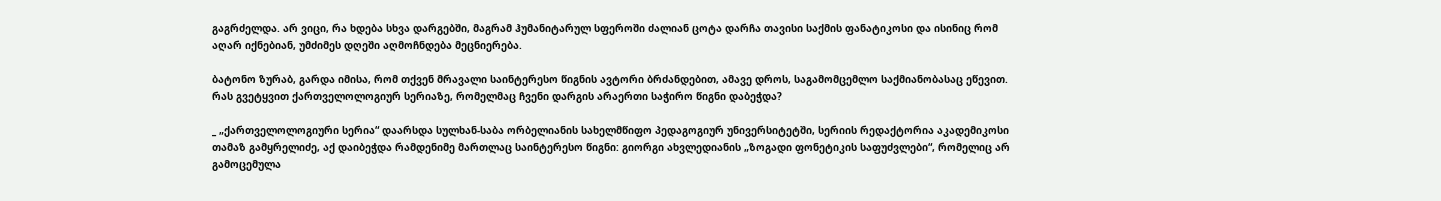გაგრძელდა. არ ვიცი, რა ხდება სხვა დარგებში, მაგრამ ჰუმანიტარულ სფეროში ძალიან ცოტა დარჩა თავისი საქმის ფანატიკოსი და ისინიც რომ აღარ იქნებიან, უმძიმეს დღეში აღმოჩნდება მეცნიერება.

ბატონო ზურაბ, გარდა იმისა, რომ თქვენ მრავალი საინტერესო წიგნის ავტორი ბრძანდებით, ამავე დროს, საგამომცემლო საქმიანობასაც ეწევით. რას გვეტყვით ქართველოლოგიურ სერიაზე, რომელმაც ჩვენი დარგის არაერთი საჭირო წიგნი დაბეჭდა?

_ „ქართველოლოგიური სერია“ დაარსდა სულხან-საბა ორბელიანის სახელმწიფო პედაგოგიურ უნივერსიტეტში, სერიის რედაქტორია აკადემიკოსი თამაზ გამყრელიძე, აქ დაიბეჭდა რამდენიმე მართლაც საინტერესო წიგნი: გიორგი ახვლედიანის „ზოგადი ფონეტიკის საფუძვლები“, რომელიც არ გამოცემულა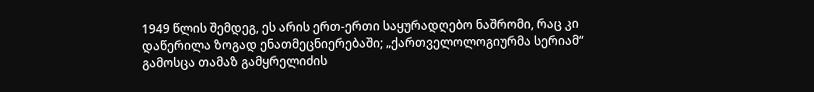1949 წლის შემდეგ, ეს არის ერთ-ერთი საყურადღებო ნაშრომი, რაც კი დაწერილა ზოგად ენათმეცნიერებაში; „ქართველოლოგიურმა სერიამ“ გამოსცა თამაზ გამყრელიძის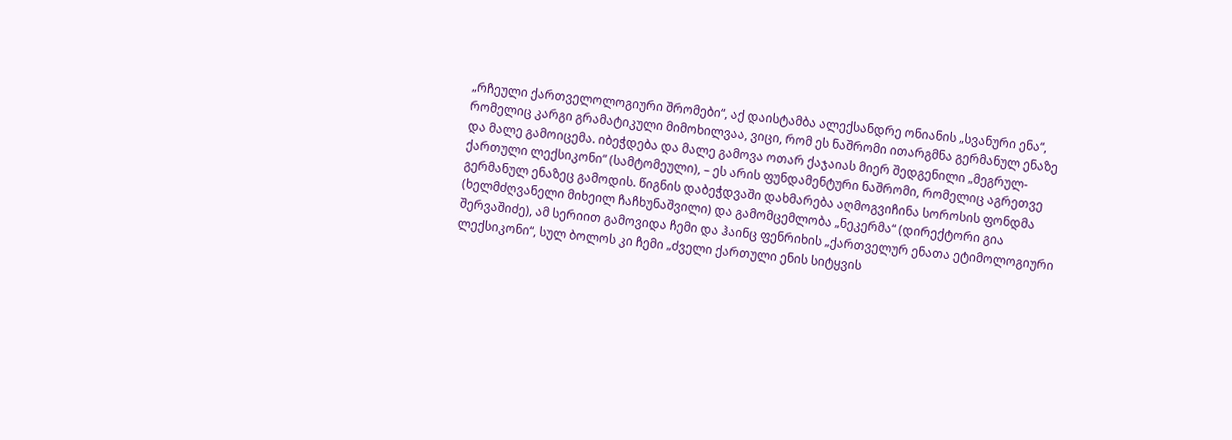„რჩეული ქართველოლოგიური შრომები“, აქ დაისტამბა ალექსანდრე ონიანის „სვანური ენა“, რომელიც კარგი გრამატიკული მიმოხილვაა, ვიცი, რომ ეს ნაშრომი ითარგმნა გერმანულ ენაზე და მალე გამოიცემა. იბეჭდება და მალე გამოვა ოთარ ქაჯაიას მიერ შედგენილი „მეგრულ-ქართული ლექსიკონი“ (სამტომეული), – ეს არის ფუნდამენტური ნაშრომი, რომელიც აგრეთვე გერმანულ ენაზეც გამოდის. წიგნის დაბეჭდვაში დახმარება აღმოგვიჩინა სოროსის ფონდმა (ხელმძღვანელი მიხეილ ჩაჩხუნაშვილი) და გამომცემლობა „ნეკერმა“ (დირექტორი გია შერვაშიძე), ამ სერიით გამოვიდა ჩემი და ჰაინც ფენრიხის „ქართველურ ენათა ეტიმოლოგიური ლექსიკონი“, სულ ბოლოს კი ჩემი „ძველი ქართული ენის სიტყვის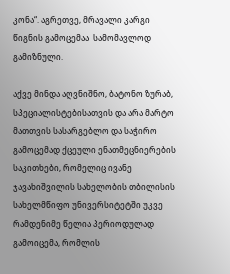კონა“. აგრეთვე, მრავალი კარგი წიგნის გამოცემაა  სამომავლოდ გამიზნული.

აქვე მინდა აღვნიშნო, ბატონო ზურაბ, სპეციალისტებისათვის და არა მარტო მათთვის სასარგებლო და საჭირო გამოცემად ქცეული ენათმეცნიერების საკითხები, რომელიც ივანე ჯავახიშვილის სახელობის თბილისის სახელმწიფო უნივერსიტეტში უკვე რამდენიმე წელია პერიოდულად გამოიცემა, რომლის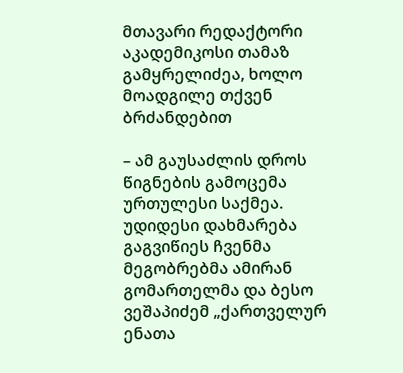მთავარი რედაქტორი აკადემიკოსი თამაზ გამყრელიძეა, ხოლო მოადგილე თქვენ ბრძანდებით

– ამ გაუსაძლის დროს წიგნების გამოცემა ურთულესი საქმეა. უდიდესი დახმარება გაგვიწიეს ჩვენმა მეგობრებმა ამირან გომართელმა და ბესო ვეშაპიძემ „ქართველურ ენათა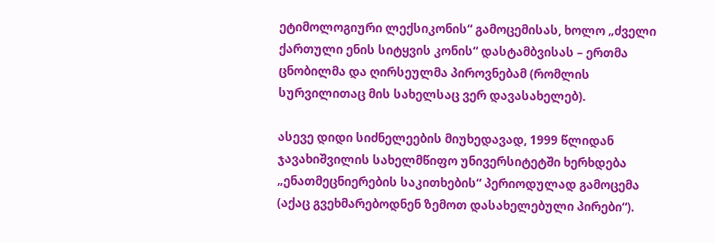ეტიმოლოგიური ლექსიკონის“ გამოცემისას, ხოლო „ძველი ქართული ენის სიტყვის კონის“ დასტამბვისას – ერთმა ცნობილმა და ღირსეულმა პიროვნებამ (რომლის სურვილითაც მის სახელსაც ვერ დავასახელებ).

ასევე დიდი სიძნელეების მიუხედავად, 1999 წლიდან ჯავახიშვილის სახელმწიფო უნივერსიტეტში ხერხდება „ენათმეცნიერების საკითხების“ პერიოდულად გამოცემა (აქაც გვეხმარებოდნენ ზემოთ დასახელებული პირები“).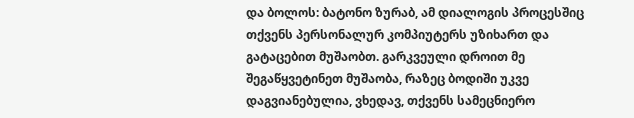და ბოლოს: ბატონო ზურაბ, ამ დიალოგის პროცესშიც თქვენს პერსონალურ კომპიუტერს უზიხართ და გატაცებით მუშაობთ. გარკვეული დროით მე შეგაწყვეტინეთ მუშაობა, რაზეც ბოდიში უკვე დაგვიანებულია, ვხედავ, თქვენს სამეცნიერო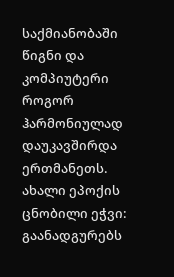საქმიანობაში წიგნი და კომპიუტერი როგორ ჰარმონიულად დაუკავშირდა ერთმანეთს. ახალი ეპოქის ცნობილი ეჭვი: გაანადგურებს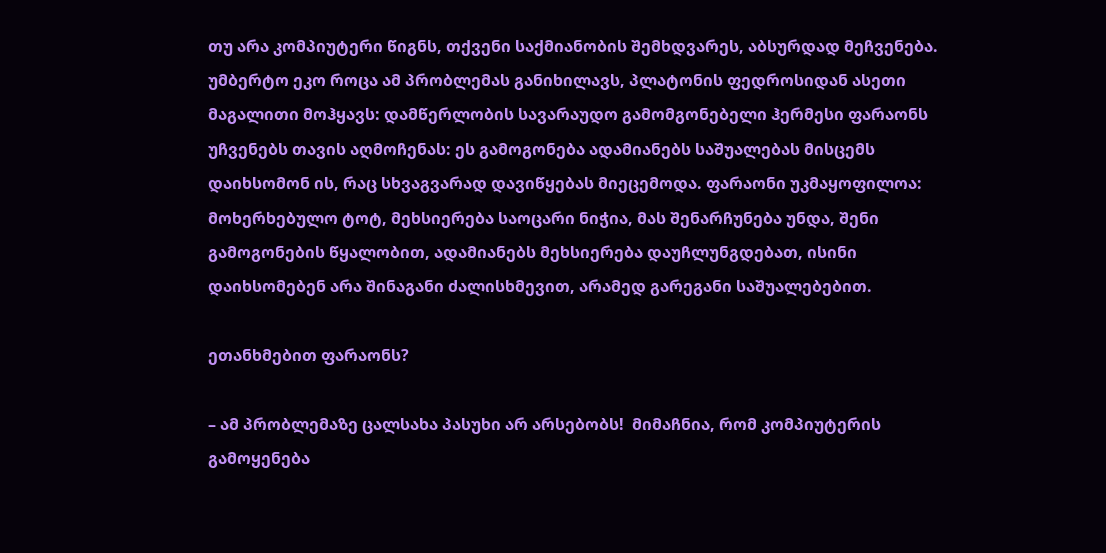თუ არა კომპიუტერი წიგნს, თქვენი საქმიანობის შემხდვარეს, აბსურდად მეჩვენება. უმბერტო ეკო როცა ამ პრობლემას განიხილავს, პლატონის ფედროსიდან ასეთი მაგალითი მოჰყავს: დამწერლობის სავარაუდო გამომგონებელი ჰერმესი ფარაონს უჩვენებს თავის აღმოჩენას: ეს გამოგონება ადამიანებს საშუალებას მისცემს დაიხსომონ ის, რაც სხვაგვარად დავიწყებას მიეცემოდა. ფარაონი უკმაყოფილოა: მოხერხებულო ტოტ, მეხსიერება საოცარი ნიჭია, მას შენარჩუნება უნდა, შენი გამოგონების წყალობით, ადამიანებს მეხსიერება დაუჩლუნგდებათ, ისინი დაიხსომებენ არა შინაგანი ძალისხმევით, არამედ გარეგანი საშუალებებით.

ეთანხმებით ფარაონს?

– ამ პრობლემაზე ცალსახა პასუხი არ არსებობს!  მიმაჩნია, რომ კომპიუტერის გამოყენება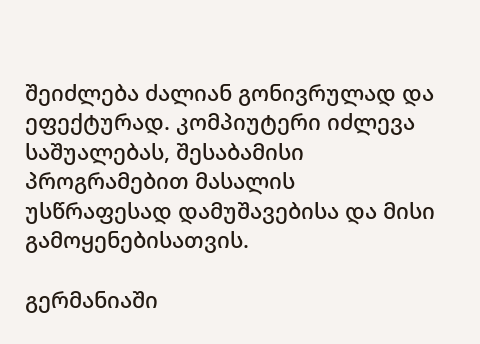შეიძლება ძალიან გონივრულად და ეფექტურად. კომპიუტერი იძლევა საშუალებას, შესაბამისი პროგრამებით მასალის უსწრაფესად დამუშავებისა და მისი გამოყენებისათვის.

გერმანიაში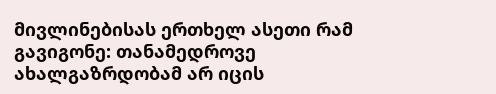მივლინებისას ერთხელ ასეთი რამ გავიგონე: თანამედროვე ახალგაზრდობამ არ იცის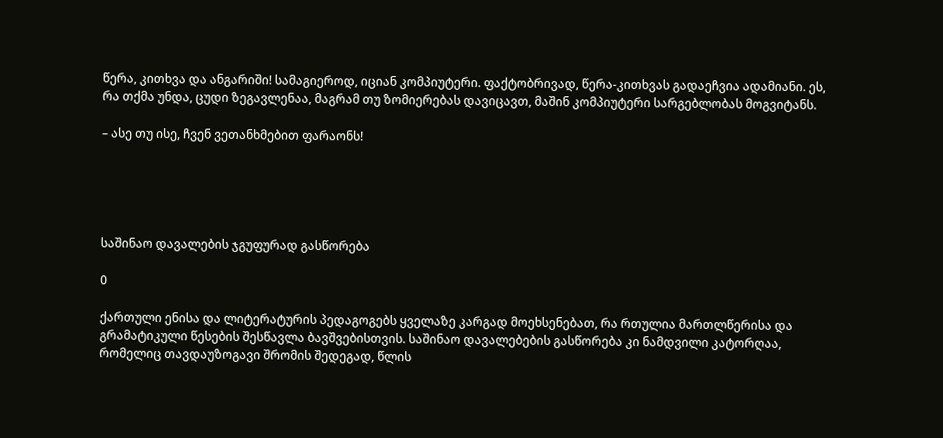წერა, კითხვა და ანგარიში! სამაგიეროდ, იციან კომპიუტერი. ფაქტობრივად, წერა-კითხვას გადაეჩვია ადამიანი. ეს, რა თქმა უნდა, ცუდი ზეგავლენაა, მაგრამ თუ ზომიერებას დავიცავთ, მაშინ კომპიუტერი სარგებლობას მოგვიტანს.

– ასე თუ ისე, ჩვენ ვეთანხმებით ფარაონს!





საშინაო დავალების ჯგუფურად გასწორება

0

ქართული ენისა და ლიტერატურის პედაგოგებს ყველაზე კარგად მოეხსენებათ, რა რთულია მართლწერისა და გრამატიკული წესების შესწავლა ბავშვებისთვის. საშინაო დავალებების გასწორება კი ნამდვილი კატორღაა, რომელიც თავდაუზოგავი შრომის შედეგად, წლის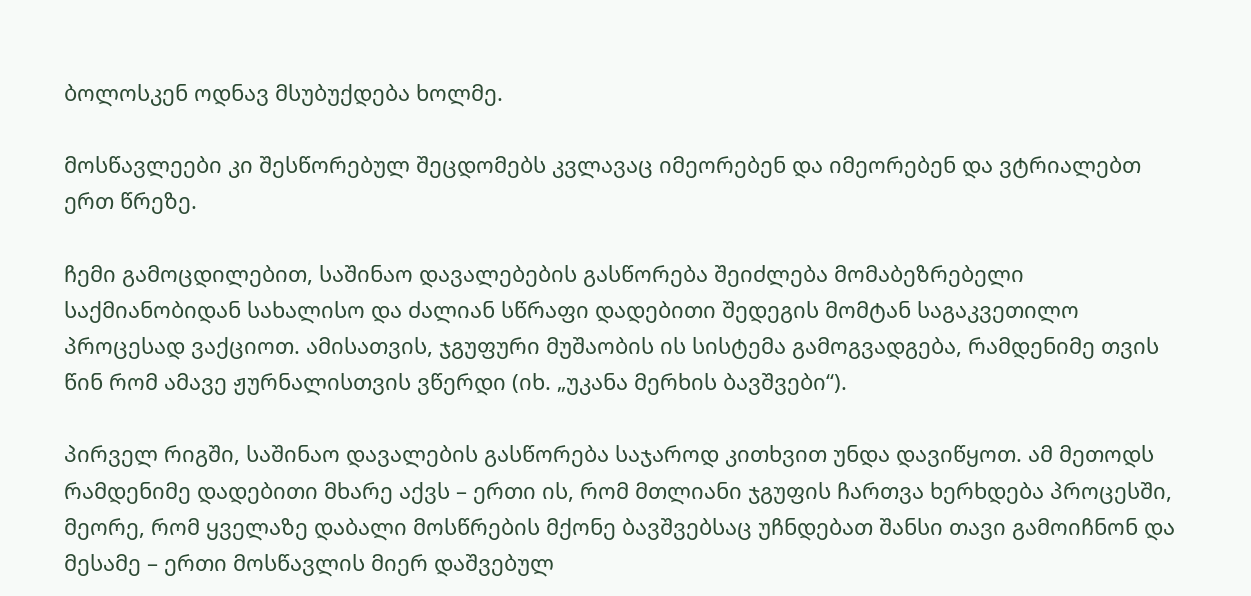ბოლოსკენ ოდნავ მსუბუქდება ხოლმე.

მოსწავლეები კი შესწორებულ შეცდომებს კვლავაც იმეორებენ და იმეორებენ და ვტრიალებთ ერთ წრეზე.

ჩემი გამოცდილებით, საშინაო დავალებების გასწორება შეიძლება მომაბეზრებელი საქმიანობიდან სახალისო და ძალიან სწრაფი დადებითი შედეგის მომტან საგაკვეთილო პროცესად ვაქციოთ. ამისათვის, ჯგუფური მუშაობის ის სისტემა გამოგვადგება, რამდენიმე თვის წინ რომ ამავე ჟურნალისთვის ვწერდი (იხ. „უკანა მერხის ბავშვები“).

პირველ რიგში, საშინაო დავალების გასწორება საჯაროდ კითხვით უნდა დავიწყოთ. ამ მეთოდს რამდენიმე დადებითი მხარე აქვს – ერთი ის, რომ მთლიანი ჯგუფის ჩართვა ხერხდება პროცესში, მეორე, რომ ყველაზე დაბალი მოსწრების მქონე ბავშვებსაც უჩნდებათ შანსი თავი გამოიჩნონ და მესამე – ერთი მოსწავლის მიერ დაშვებულ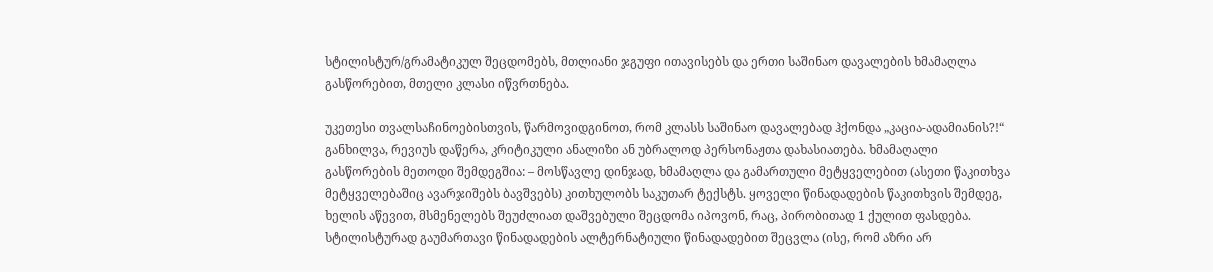სტილისტურ/გრამატიკულ შეცდომებს, მთლიანი ჯგუფი ითავისებს და ერთი საშინაო დავალების ხმამაღლა გასწორებით, მთელი კლასი იწვრთნება.

უკეთესი თვალსაჩინოებისთვის, წარმოვიდგინოთ, რომ კლასს საშინაო დავალებად ჰქონდა „კაცია-ადამიანის?!“ განხილვა, რევიუს დაწერა, კრიტიკული ანალიზი ან უბრალოდ პერსონაჟთა დახასიათება. ხმამაღალი გასწორების მეთოდი შემდეგშია: – მოსწავლე დინჯად, ხმამაღლა და გამართული მეტყველებით (ასეთი წაკითხვა მეტყველებაშიც ავარჯიშებს ბავშვებს) კითხულობს საკუთარ ტექსტს. ყოველი წინადადების წაკითხვის შემდეგ, ხელის აწევით, მსმენელებს შეუძლიათ დაშვებული შეცდომა იპოვონ, რაც, პირობითად 1 ქულით ფასდება. სტილისტურად გაუმართავი წინადადების ალტერნატიული წინადადებით შეცვლა (ისე, რომ აზრი არ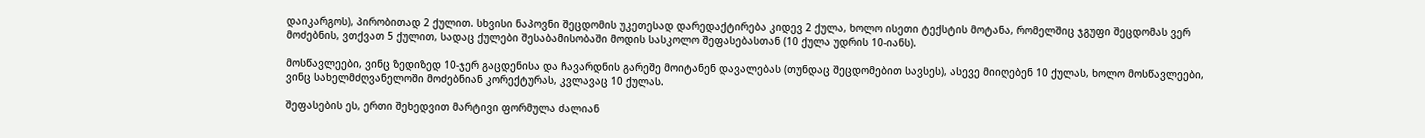დაიკარგოს), პირობითად 2 ქულით. სხვისი ნაპოვნი შეცდომის უკეთესად დარედაქტირება კიდევ 2 ქულა, ხოლო ისეთი ტექსტის მოტანა, რომელშიც ჯგუფი შეცდომას ვერ მოძებნის, ვთქვათ 5 ქულით, სადაც ქულები შესაბამისობაში მოდის სასკოლო შეფასებასთან (10 ქულა უდრის 10-იანს).

მოსწავლეები, ვინც ზედიზედ 10-ჯერ გაცდენისა და ჩავარდნის გარეშე მოიტანენ დავალებას (თუნდაც შეცდომებით სავსეს), ასევე მიიღებენ 10 ქულას, ხოლო მოსწავლეები, ვინც სახელმძღვანელოში მოძებნიან კორექტურას, კვლავაც 10 ქულას.

შეფასების ეს, ერთი შეხედვით მარტივი ფორმულა ძალიან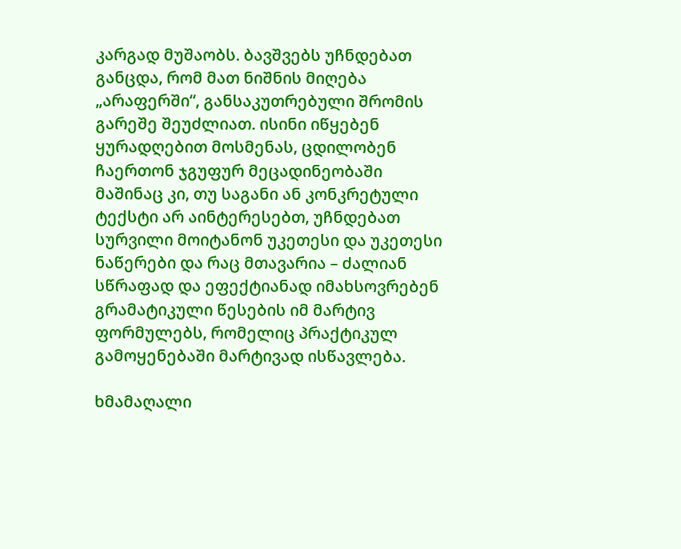კარგად მუშაობს. ბავშვებს უჩნდებათ განცდა, რომ მათ ნიშნის მიღება „არაფერში“, განსაკუთრებული შრომის გარეშე შეუძლიათ. ისინი იწყებენ ყურადღებით მოსმენას, ცდილობენ ჩაერთონ ჯგუფურ მეცადინეობაში მაშინაც კი, თუ საგანი ან კონკრეტული ტექსტი არ აინტერესებთ, უჩნდებათ სურვილი მოიტანონ უკეთესი და უკეთესი ნაწერები და რაც მთავარია – ძალიან სწრაფად და ეფექტიანად იმახსოვრებენ გრამატიკული წესების იმ მარტივ ფორმულებს, რომელიც პრაქტიკულ გამოყენებაში მარტივად ისწავლება.

ხმამაღალი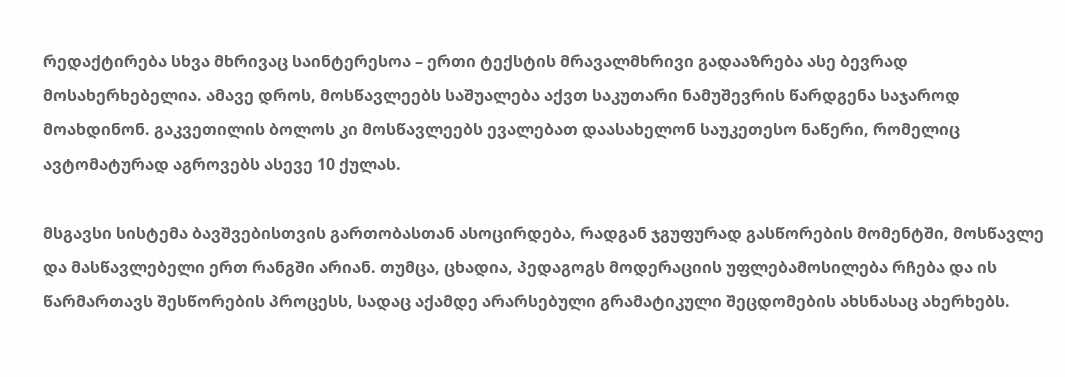რედაქტირება სხვა მხრივაც საინტერესოა – ერთი ტექსტის მრავალმხრივი გადააზრება ასე ბევრად მოსახერხებელია. ამავე დროს, მოსწავლეებს საშუალება აქვთ საკუთარი ნამუშევრის წარდგენა საჯაროდ მოახდინონ. გაკვეთილის ბოლოს კი მოსწავლეებს ევალებათ დაასახელონ საუკეთესო ნაწერი, რომელიც ავტომატურად აგროვებს ასევე 10 ქულას.

მსგავსი სისტემა ბავშვებისთვის გართობასთან ასოცირდება, რადგან ჯგუფურად გასწორების მომენტში, მოსწავლე და მასწავლებელი ერთ რანგში არიან. თუმცა, ცხადია, პედაგოგს მოდერაციის უფლებამოსილება რჩება და ის წარმართავს შესწორების პროცესს, სადაც აქამდე არარსებული გრამატიკული შეცდომების ახსნასაც ახერხებს.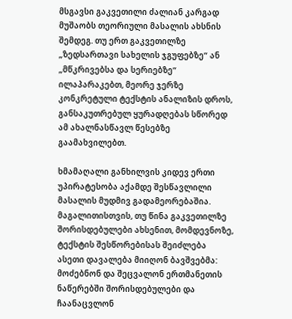მსგავსი გაკვეთილი ძალიან კარგად მუშაობს თეორიული მასალის ახსნის შემდეგ. თუ ერთ გაკვეთილზე „ზედსართავი სახელის ჯგუფებზე“ ან „მწკრივებსა და სერიებზე“ ილაპარაკებთ, მეორე ჯერზე კონკრეტული ტექსტის ანალიზის დროს, განსაკუთრებულ ყურადღებას სწორედ ამ ახალნასწავლ წესებზე გაამახვილებთ.

ხმამაღალი განხილვის კიდევ ერთი უპირატესობა აქამდე შესწავლილი მასალის მუდმივ გადამეორებაშია. მაგალითისთვის, თუ წინა გაკვეთილზე შორისდებულები ახსენით, მომდევნოზე, ტექსტის შესწორებისას შეიძლება ასეთი დავალება მიიღონ ბავშვებმა: მოძებნონ და შეცვალონ ერთმანეთის ნაწერებში შორისდებულები და ჩაანაცვლონ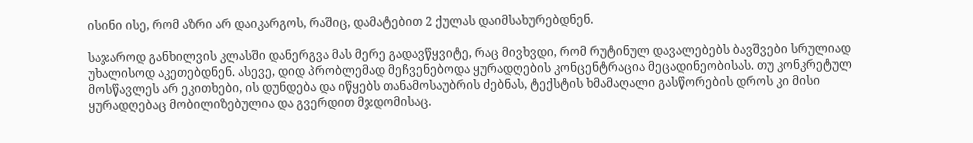ისინი ისე, რომ აზრი არ დაიკარგოს, რაშიც, დამატებით 2 ქულას დაიმსახურებდნენ.

საჯაროდ განხილვის კლასში დანერგვა მას მერე გადავწყვიტე, რაც მივხვდი, რომ რუტინულ დავალებებს ბავშვები სრულიად უხალისოდ აკეთებდნენ. ასევე, დიდ პრობლემად მეჩვენებოდა ყურადღების კონცენტრაცია მეცადინეობისას. თუ კონკრეტულ მოსწავლეს არ ეკითხები, ის დუნდება და იწყებს თანამოსაუბრის ძებნას, ტექსტის ხმამაღალი გასწორების დროს კი მისი ყურადღებაც მობილიზებულია და გვერდით მჯდომისაც.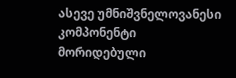ასევე უმნიშვნელოვანესი კომპონენტი მორიდებული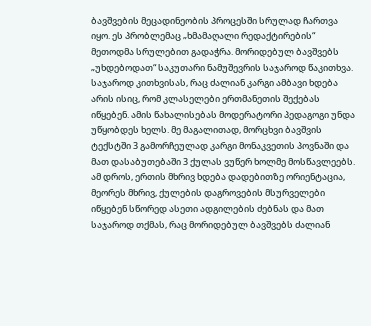ბავშვების მეცადინეობის პროცესში სრულად ჩართვა იყო. ეს პრობლემაც „ხმამაღალი რედაქტირების“ მეთოდმა სრულებით გადაჭრა. მორიდებულ ბავშვებს „უხდებოდათ“ საკუთარი ნამუშევრის საჯაროდ წაკითხვა. საჯაროდ კითხვისას, რაც ძალიან კარგი ამბავი ხდება არის ისიც, რომ კლასელები ერთმანეთის შექებას იწყებენ. ამის წახალისებას მოდერატორი პედაგოგი უნდა უწყობდეს ხელს. მე მაგალითად, მორცხვი ბავშვის ტექსტში 3 გამორჩეულად კარგი მონაკვეთის პოვნაში და მათ დასაბუთებაში 3 ქულას ვუწერ ხოლმე მოსწავლეებს. ამ დროს, ერთის მხრივ ხდება დადებითზე ორიენტაცია, მეორეს მხრივ, ქულების დაგროვების მსურველები იწყებენ სწორედ ასეთი ადგილების ძებნას და მათ საჯაროდ თქმას, რაც მორიდებულ ბავშვებს ძალიან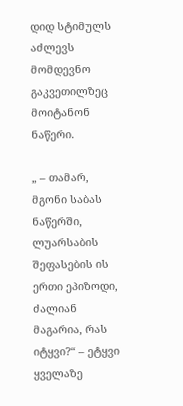დიდ სტიმულს აძლევს მომდევნო გაკვეთილზეც მოიტანონ ნაწერი.

„ – თამარ, მგონი საბას ნაწერში, ლუარსაბის შეფასების ის ერთი ეპიზოდი, ძალიან მაგარია, რას იტყვი?“ – ეტყვი ყველაზე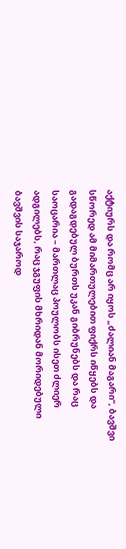აქტიურს და რომც არ იყოს „ძალიან მაგარი“, ბავშვი სწორედ ამ მიმართულებით ფიქრს იწყებს და გადაგდებულ ბურთს უკან გიბრუნებს და რაც საოცარია – მართლაც პოულობს ისეთ ძლიერ ადგილებს, რაც ჯგუფის მხრიდან მორიდებული ბავშვის საჯაროდ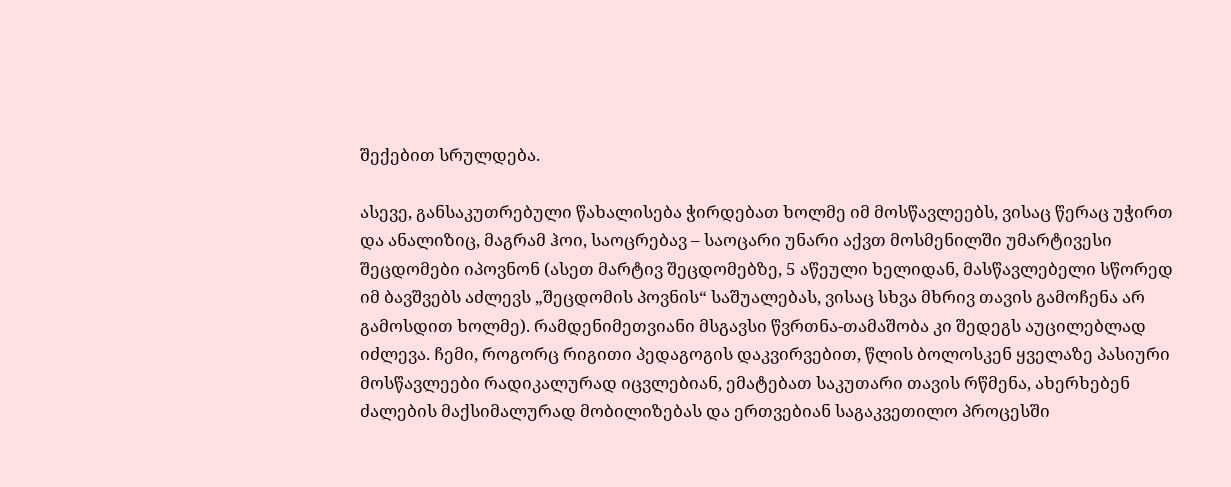შექებით სრულდება.

ასევე, განსაკუთრებული წახალისება ჭირდებათ ხოლმე იმ მოსწავლეებს, ვისაც წერაც უჭირთ და ანალიზიც, მაგრამ ჰოი, საოცრებავ – საოცარი უნარი აქვთ მოსმენილში უმარტივესი შეცდომები იპოვნონ (ასეთ მარტივ შეცდომებზე, 5 აწეული ხელიდან, მასწავლებელი სწორედ იმ ბავშვებს აძლევს „შეცდომის პოვნის“ საშუალებას, ვისაც სხვა მხრივ თავის გამოჩენა არ გამოსდით ხოლმე). რამდენიმეთვიანი მსგავსი წვრთნა-თამაშობა კი შედეგს აუცილებლად იძლევა. ჩემი, როგორც რიგითი პედაგოგის დაკვირვებით, წლის ბოლოსკენ ყველაზე პასიური მოსწავლეები რადიკალურად იცვლებიან, ემატებათ საკუთარი თავის რწმენა, ახერხებენ ძალების მაქსიმალურად მობილიზებას და ერთვებიან საგაკვეთილო პროცესში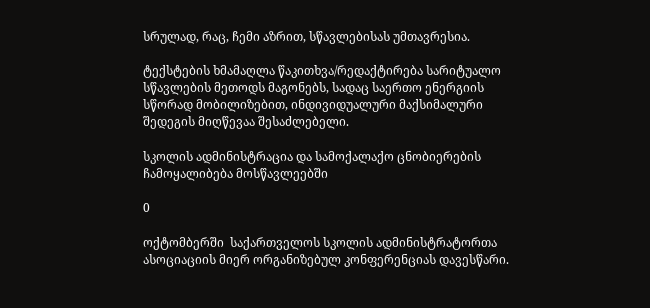სრულად, რაც, ჩემი აზრით, სწავლებისას უმთავრესია.

ტექსტების ხმამაღლა წაკითხვა/რედაქტირება სარიტუალო სწავლების მეთოდს მაგონებს, სადაც საერთო ენერგიის სწორად მობილიზებით, ინდივიდუალური მაქსიმალური შედეგის მიღწევაა შესაძლებელი.

სკოლის ადმინისტრაცია და სამოქალაქო ცნობიერების ჩამოყალიბება მოსწავლეებში

0

ოქტომბერში  საქართველოს სკოლის ადმინისტრატორთა ასოციაციის მიერ ორგანიზებულ კონფერენციას დავესწარი.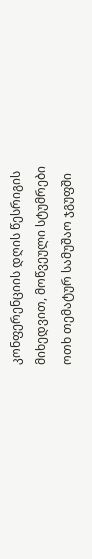კონფერენციის დღის წესრიგის მიხედვით, მოწვეული სტუმრები ოთხ თემატურ სამუშაო ჯგუფში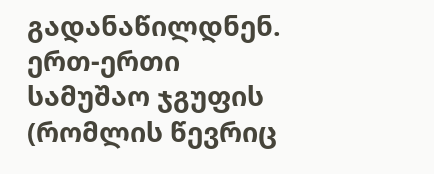გადანაწილდნენ. ერთ-ერთი სამუშაო ჯგუფის (რომლის წევრიც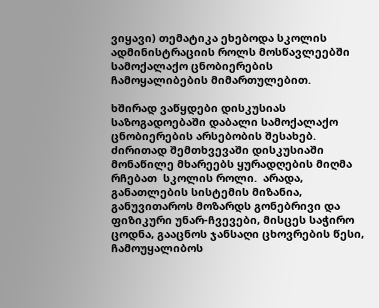ვიყავი) თემატიკა ეხებოდა სკოლის ადმინისტრაციის როლს მოსწავლეებში სამოქალაქო ცნობიერების ჩამოყალიბების მიმართულებით.

ხშირად ვაწყდები დისკუსიას საზოგადოებაში დაბალი სამოქალაქო ცნობიერების არსებობის შესახებ. ძირითად შემთხვევაში დისკუსიაში მონაწილე მხარეებს ყურადღების მიღმა რჩებათ  სკოლის როლი.  არადა, განათლების სისტემის მიზანია, განუვითაროს მოზარდს გონებრივი და ფიზიკური უნარ-ჩვევები, მისცეს საჭირო ცოდნა, გააცნოს ჯანსაღი ცხოვრების წესი, ჩამოუყალიბოს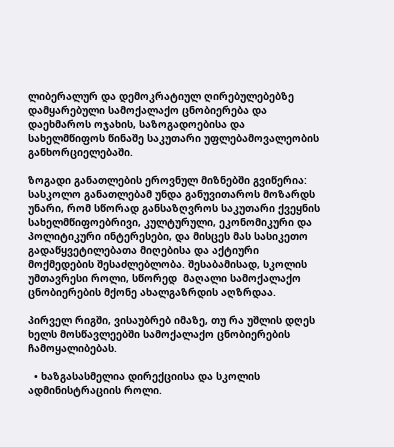ლიბერალურ და დემოკრატიულ ღირებულებებზე დამყარებული სამოქალაქო ცნობიერება და დაეხმაროს ოჯახის, საზოგადოებისა და სახელმწიფოს წინაშე საკუთარი უფლებამოვალეობის განხორციელებაში.

ზოგადი განათლების ეროვნულ მიზნებში გვიწერია: სასკოლო განათლებამ უნდა განუვითაროს მოზარდს უნარი, რომ სწორად განსაზღვროს საკუთარი ქვეყნის სახელმწიფოებრივი, კულტურული, ეკონომიკური და პოლიტიკური ინტერესები, და მისცეს მას სასიკეთო გადაწყვეტილებათა მიღებისა და აქტიური მოქმედების შესაძლებლობა. შესაბამისად, სკოლის უმთავრესი როლი, სწორედ  მაღალი სამოქალაქო ცნობიერების მქონე ახალგაზრდის აღზრდაა.

პირველ რიგში, ვისაუბრებ იმაზე, თუ რა უშლის დღეს ხელს მოსწავლეებში სამოქალაქო ცნობიერების ჩამოყალიბებას.

  • ხაზგასასმელია დირექციისა და სკოლის ადმინისტრაციის როლი.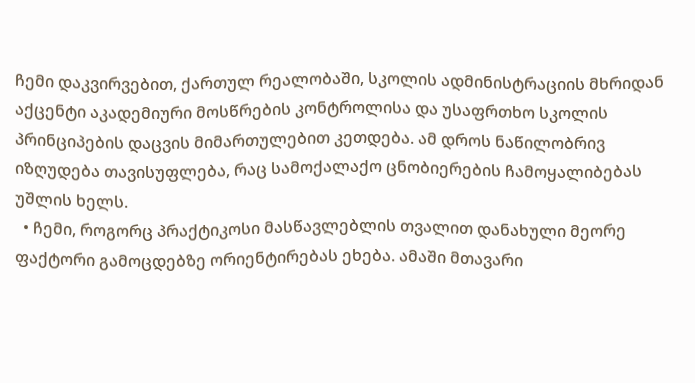ჩემი დაკვირვებით, ქართულ რეალობაში, სკოლის ადმინისტრაციის მხრიდან აქცენტი აკადემიური მოსწრების კონტროლისა და უსაფრთხო სკოლის პრინციპების დაცვის მიმართულებით კეთდება. ამ დროს ნაწილობრივ იზღუდება თავისუფლება, რაც სამოქალაქო ცნობიერების ჩამოყალიბებას უშლის ხელს.
  • ჩემი, როგორც პრაქტიკოსი მასწავლებლის თვალით დანახული მეორე ფაქტორი გამოცდებზე ორიენტირებას ეხება. ამაში მთავარი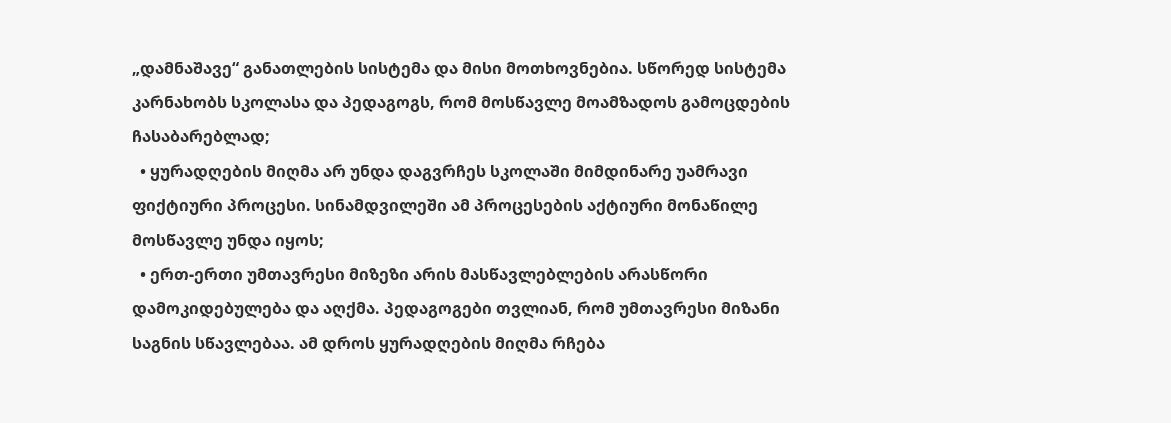„დამნაშავე“ განათლების სისტემა და მისი მოთხოვნებია. სწორედ სისტემა კარნახობს სკოლასა და პედაგოგს, რომ მოსწავლე მოამზადოს გამოცდების ჩასაბარებლად;
  • ყურადღების მიღმა არ უნდა დაგვრჩეს სკოლაში მიმდინარე უამრავი ფიქტიური პროცესი. სინამდვილეში ამ პროცესების აქტიური მონაწილე მოსწავლე უნდა იყოს;
  • ერთ-ერთი უმთავრესი მიზეზი არის მასწავლებლების არასწორი დამოკიდებულება და აღქმა. პედაგოგები თვლიან, რომ უმთავრესი მიზანი საგნის სწავლებაა. ამ დროს ყურადღების მიღმა რჩება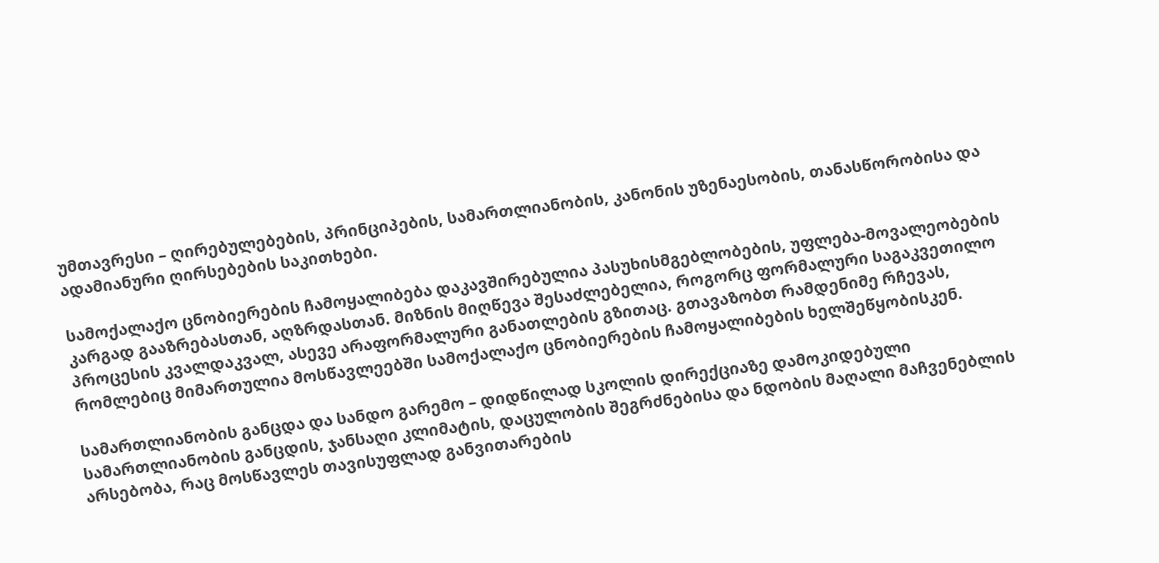უმთავრესი – ღირებულებების, პრინციპების, სამართლიანობის, კანონის უზენაესობის, თანასწორობისა და ადამიანური ღირსებების საკითხები.

სამოქალაქო ცნობიერების ჩამოყალიბება დაკავშირებულია პასუხისმგებლობების, უფლება-მოვალეობების კარგად გააზრებასთან, აღზრდასთან. მიზნის მიღწევა შესაძლებელია, როგორც ფორმალური საგაკვეთილო პროცესის კვალდაკვალ, ასევე არაფორმალური განათლების გზითაც. გთავაზობთ რამდენიმე რჩევას, რომლებიც მიმართულია მოსწავლეებში სამოქალაქო ცნობიერების ჩამოყალიბების ხელშეწყობისკენ.

სამართლიანობის განცდა და სანდო გარემო – დიდწილად სკოლის დირექციაზე დამოკიდებული სამართლიანობის განცდის, ჯანსაღი კლიმატის, დაცულობის შეგრძნებისა და ნდობის მაღალი მაჩვენებლის არსებობა, რაც მოსწავლეს თავისუფლად განვითარების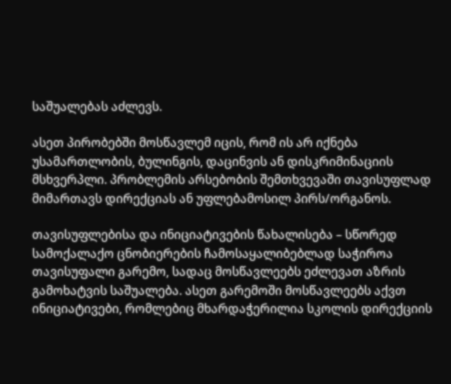საშუალებას აძლევს.

ასეთ პირობებში მოსწავლემ იცის, რომ ის არ იქნება უსამართლობის, ბულინგის, დაცინვის ან დისკრიმინაციის მსხვერპლი. პრობლემის არსებობის შემთხვევაში თავისუფლად მიმართავს დირექციას ან უფლებამოსილ პირს/ორგანოს.

თავისუფლებისა და ინიციატივების წახალისება – სწორედ სამოქალაქო ცნობიერების ჩამოსაყალიბებლად საჭიროა თავისუფალი გარემო, სადაც მოსწავლეებს ეძლევათ აზრის გამოხატვის საშუალება. ასეთ გარემოში მოსწავლეებს აქვთ ინიციატივები, რომლებიც მხარდაჭერილია სკოლის დირექციის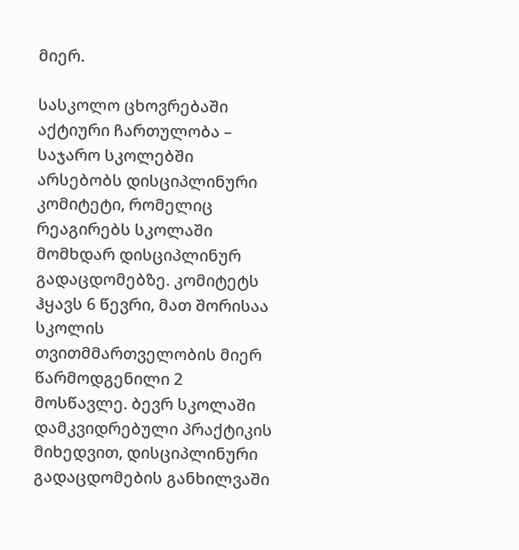მიერ.

სასკოლო ცხოვრებაში აქტიური ჩართულობა – საჯარო სკოლებში არსებობს დისციპლინური კომიტეტი, რომელიც რეაგირებს სკოლაში მომხდარ დისციპლინურ გადაცდომებზე. კომიტეტს ჰყავს 6 წევრი, მათ შორისაა სკოლის თვითმმართველობის მიერ წარმოდგენილი 2 მოსწავლე. ბევრ სკოლაში დამკვიდრებული პრაქტიკის მიხედვით, დისციპლინური გადაცდომების განხილვაში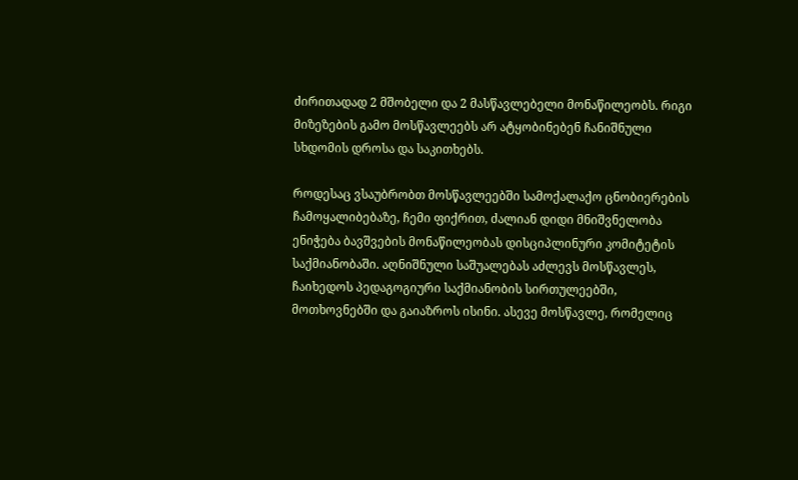ძირითადად 2 მშობელი და 2 მასწავლებელი მონაწილეობს. რიგი მიზეზების გამო მოსწავლეებს არ ატყობინებენ ჩანიშნული სხდომის დროსა და საკითხებს.

როდესაც ვსაუბრობთ მოსწავლეებში სამოქალაქო ცნობიერების ჩამოყალიბებაზე, ჩემი ფიქრით, ძალიან დიდი მნიშვნელობა ენიჭება ბავშვების მონაწილეობას დისციპლინური კომიტეტის საქმიანობაში. აღნიშნული საშუალებას აძლევს მოსწავლეს, ჩაიხედოს პედაგოგიური საქმიანობის სირთულეებში, მოთხოვნებში და გაიაზროს ისინი. ასევე მოსწავლე, რომელიც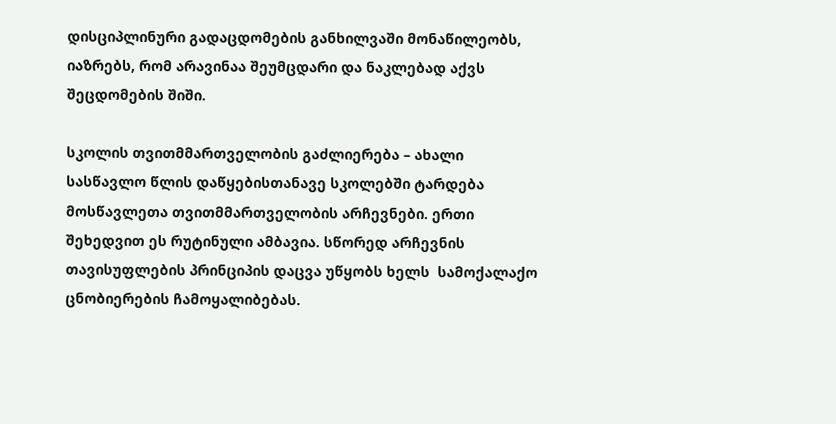დისციპლინური გადაცდომების განხილვაში მონაწილეობს, იაზრებს, რომ არავინაა შეუმცდარი და ნაკლებად აქვს შეცდომების შიში.

სკოლის თვითმმართველობის გაძლიერება – ახალი სასწავლო წლის დაწყებისთანავე სკოლებში ტარდება მოსწავლეთა თვითმმართველობის არჩევნები. ერთი შეხედვით ეს რუტინული ამბავია. სწორედ არჩევნის თავისუფლების პრინციპის დაცვა უწყობს ხელს  სამოქალაქო ცნობიერების ჩამოყალიბებას.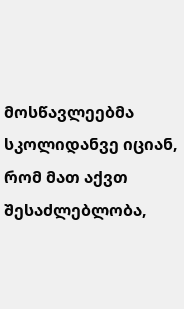მოსწავლეებმა სკოლიდანვე იციან, რომ მათ აქვთ შესაძლებლობა,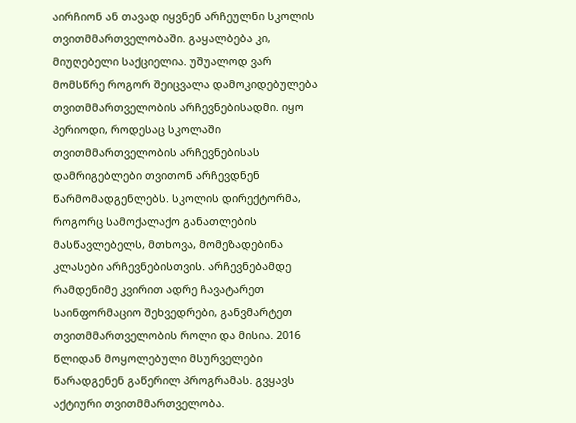აირჩიონ ან თავად იყვნენ არჩეულნი სკოლის თვითმმართველობაში. გაყალბება კი, მიუღებელი საქციელია. უშუალოდ ვარ მომსწრე როგორ შეიცვალა დამოკიდებულება თვითმმართველობის არჩევნებისადმი. იყო პერიოდი, როდესაც სკოლაში თვითმმართველობის არჩევნებისას დამრიგებლები თვითონ არჩევდნენ წარმომადგენლებს. სკოლის დირექტორმა, როგორც სამოქალაქო განათლების მასწავლებელს, მთხოვა, მომეზადებინა კლასები არჩევნებისთვის. არჩევნებამდე რამდენიმე კვირით ადრე ჩავატარეთ საინფორმაციო შეხვედრები, განვმარტეთ თვითმმართველობის როლი და მისია. 2016 წლიდან მოყოლებული მსურველები წარადგენენ გაწერილ პროგრამას. გვყავს აქტიური თვითმმართველობა.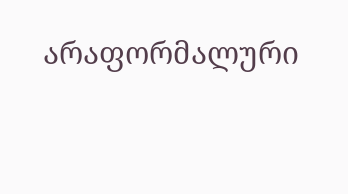არაფორმალური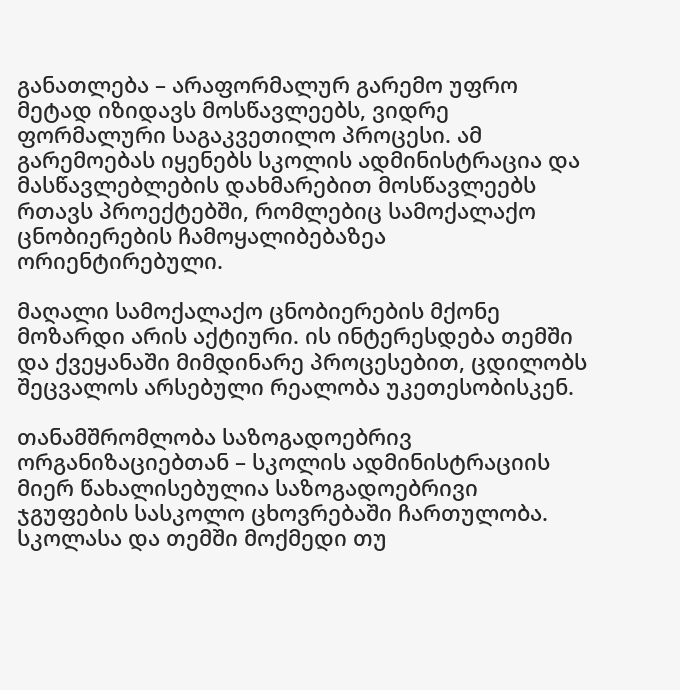განათლება – არაფორმალურ გარემო უფრო მეტად იზიდავს მოსწავლეებს, ვიდრე ფორმალური საგაკვეთილო პროცესი. ამ გარემოებას იყენებს სკოლის ადმინისტრაცია და მასწავლებლების დახმარებით მოსწავლეებს რთავს პროექტებში, რომლებიც სამოქალაქო ცნობიერების ჩამოყალიბებაზეა ორიენტირებული.

მაღალი სამოქალაქო ცნობიერების მქონე მოზარდი არის აქტიური. ის ინტერესდება თემში და ქვეყანაში მიმდინარე პროცესებით, ცდილობს შეცვალოს არსებული რეალობა უკეთესობისკენ.

თანამშრომლობა საზოგადოებრივ ორგანიზაციებთან – სკოლის ადმინისტრაციის მიერ წახალისებულია საზოგადოებრივი ჯგუფების სასკოლო ცხოვრებაში ჩართულობა. სკოლასა და თემში მოქმედი თუ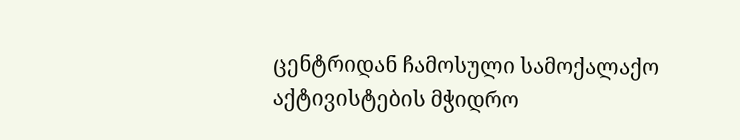ცენტრიდან ჩამოსული სამოქალაქო აქტივისტების მჭიდრო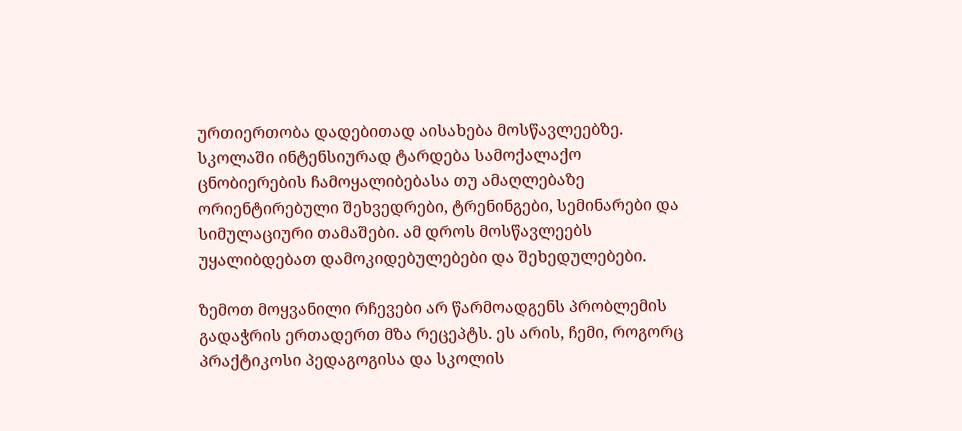ურთიერთობა დადებითად აისახება მოსწავლეებზე. სკოლაში ინტენსიურად ტარდება სამოქალაქო ცნობიერების ჩამოყალიბებასა თუ ამაღლებაზე ორიენტირებული შეხვედრები, ტრენინგები, სემინარები და სიმულაციური თამაშები. ამ დროს მოსწავლეებს უყალიბდებათ დამოკიდებულებები და შეხედულებები.

ზემოთ მოყვანილი რჩევები არ წარმოადგენს პრობლემის გადაჭრის ერთადერთ მზა რეცეპტს. ეს არის, ჩემი, როგორც პრაქტიკოსი პედაგოგისა და სკოლის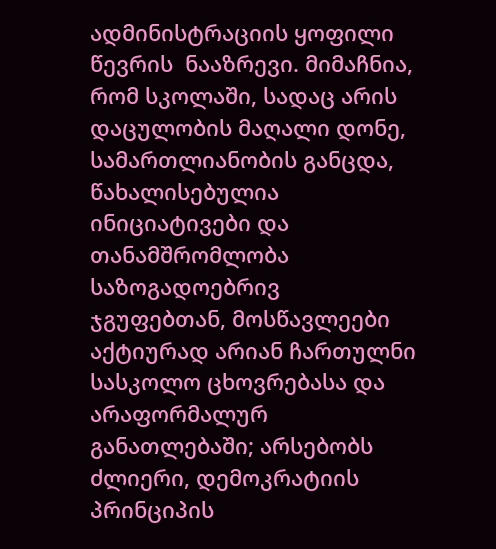ადმინისტრაციის ყოფილი წევრის  ნააზრევი. მიმაჩნია, რომ სკოლაში, სადაც არის დაცულობის მაღალი დონე, სამართლიანობის განცდა, წახალისებულია ინიციატივები და თანამშრომლობა საზოგადოებრივ ჯგუფებთან, მოსწავლეები აქტიურად არიან ჩართულნი სასკოლო ცხოვრებასა და არაფორმალურ განათლებაში; არსებობს ძლიერი, დემოკრატიის პრინციპის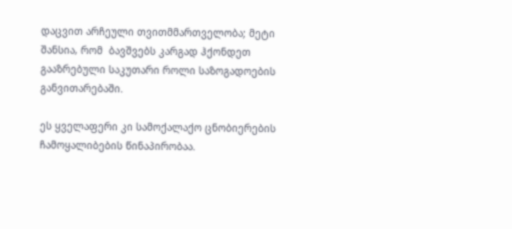დაცვით არჩეული თვითმმართველობა; მეტი შანსია, რომ  ბავშვებს კარგად ჰქონდეთ გააზრებული საკუთარი როლი საზოგადოების განვითარებაში.

ეს ყველაფერი კი სამოქალაქო ცნობიერების ჩამოყალიბების წინაპირობაა.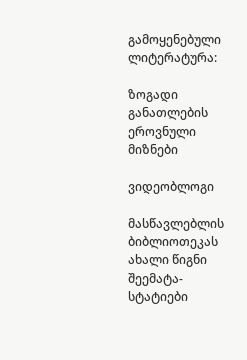გამოყენებული ლიტერატურა:

ზოგადი განათლების ეროვნული მიზნები

ვიდეობლოგი

მასწავლებლის ბიბლიოთეკას ახალი წიგნი შეემატა- სტატიები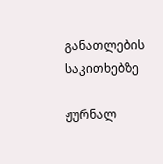განათლების საკითხებზე

ჟურნალ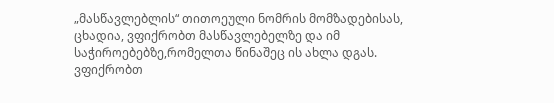„მასწავლებლის“ თითოეული ნომრის მომზადებისას, ცხადია, ვფიქრობთ მასწავლებელზე და იმ საჭიროებებზე,რომელთა წინაშეც ის ახლა დგას. ვფიქრობთ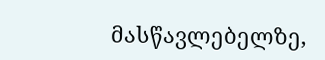მასწავლებელზე,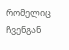რომელიც ჩვენგან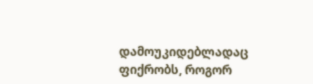დამოუკიდებლადაც ფიქრობს, როგორ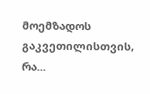მოემზადოს გაკვეთილისთვის, რა...